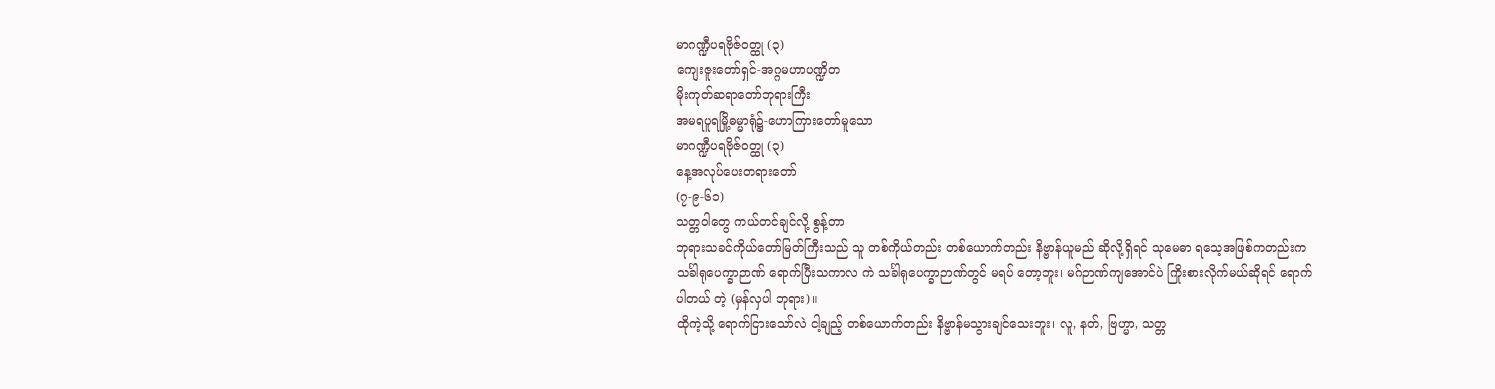မာဂဏ္ဍီပရဗိုဇ်ဝတ္ထု (၃)
ကျေးဇူးတော်ရှင်-အဂ္ဂမဟာပဏ္ဍိတ
မိုးကုတ်ဆရာတော်ဘုရားကြီး
အမရပူရမြို့ဓမ္မာရုံ၌-ဟောကြားတော်မူသော
မာဂဏ္ဍီပရဗိုဇ်ဝတ္ထု (၃)
နေ့အလုပ်ပေးတရားတော်
(၇-၉-၆၁)
သတ္တဝါတွေ ကယ်တင်ချင်လို့ စွန့်တာ
ဘုရားသခင်ကိုယ်တော်မြတ်ကြီးသည် သူ တစ်ကိုယ်တည်း တစ်ယောက်တည်း နိဗ္ဗာန်ယူမည် ဆိုလို့ရှိရင် သုမေဓာ ရသေ့အဖြစ်ကတည်းက သင်္ခါရုပေက္ခာဉာဏ် ရောက်ပြီးသကာလ ကဲ သင်္ခါရုပေက္ခာဉာဏ်တွင် မရပ် တော့ဘူး၊ မဂ်ဉာဏ်ကျအောင်ပဲ ကြိုးစားလိုက်မယ်ဆိုရင် ရောက်ပါတယ် တဲ့ (မှန်လှပါ ဘုရား)။
ထိုကဲ့သို့ ရောက်ငြားသော်လဲ ငါ့ချည့် တစ်ယောက်တည်း နိဗ္ဗာန်မသွားချင်သေးဘူး၊ လူ, နတ်, ဗြဟ္မာ, သတ္တ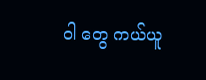ဝါ တွေ ကယ်ယူ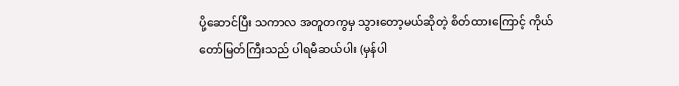ပို့ဆောင်ပြီး သကာလ အတူတကွမှ သွားတော့မယ်ဆိုတဲ့ စိတ်ထားကြောင့် ကိုယ်တော်မြတ်ကြီးသည် ပါရမီဆယ်ပါး (မှန်ပါ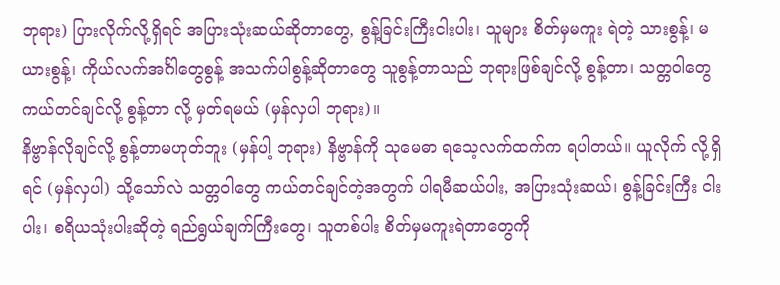ဘုရား) ပြားလိုက်လို့ရှိရင် အပြားသုံးဆယ်ဆိုတာတွေ, စွန့်ခြင်းကြီးငါးပါး၊ သူများ စိတ်မှမကူး ရဲတဲ့ သားစွန့်၊ မယားစွန့်၊ ကိုယ်လက်အင်္ဂါတွေစွန့် အသက်ပါစွန့်ဆိုတာတွေ သူစွန့်တာသည် ဘုရားဖြစ်ချင်လို့ စွန့်တာ၊ သတ္တဝါတွေ ကယ်တင်ချင်လို့ စွန့်တာ လို့ မှတ်ရမယ် (မှန်လှပါ ဘုရား)။
နိဗ္ဗာန်လိုချင်လို့ စွန့်တာမဟုတ်ဘူး (မှန်ပါ့ ဘုရား) နိဗ္ဗာန်ကို သုမေဓာ ရသေ့လက်ထက်က ရပါတယ်။ ယူလိုက် လို့ရှိရင် (မှန်လှပါ) သို့သော်လဲ သတ္တဝါတွေ ကယ်တင်ချင်တဲ့အတွက် ပါရမီဆယ်ပါး, အပြားသုံးဆယ်၊ စွန့်ခြင်းကြီး ငါးပါး၊ စရိယသုံးပါးဆိုတဲ့ ရည်ရွယ်ချက်ကြီးတွေ၊ သူတစ်ပါး စိတ်မှမကူးရဲတာတွေကို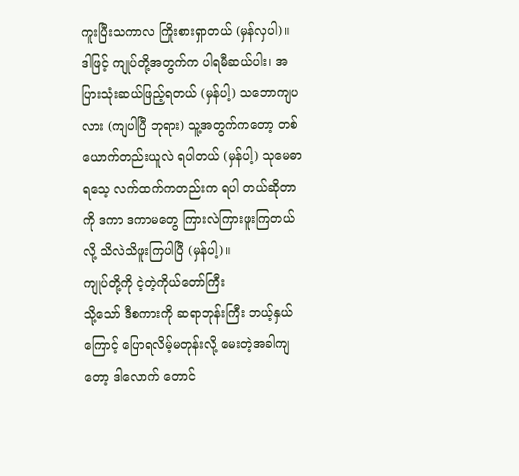ကူးပြီးသကာလ ကြိုးစားရှာတယ် (မှန်လှပါ)။
ဒါဖြင့် ကျုပ်တို့အတွက်က ပါရမီဆယ်ပါး၊ အပြားသုံးဆယ်ဖြည့်ရတယ် (မှန်ပါ့) သဘောကျပလား (ကျပါပြီ ဘုရား) သူ့အတွက်ကတော့ တစ်ယောက်တည်းယူလဲ ရပါတယ် (မှန်ပါ့) သုမေဓာရသေ့ လက်ထက်ကတည်းက ရပါ တယ်ဆိုတာကို ဒကာ ဒကာမတွေ ကြားလဲကြားဖူးကြတယ်လို့ သိလဲသိဖူးကြပါပြီ (မှန်ပါ့)။
ကျုပ်တို့ကို ငဲ့တဲ့ကိုယ်တော်ကြီး
သို့သော် ဒီစကားကို ဆရာဘုန်းကြီး ဘယ့်နှယ်ကြောင့် ပြောရလိမ့်မတုန်းလို့ မေးတဲ့အခါကျတော့ ဒါလောက် တောင်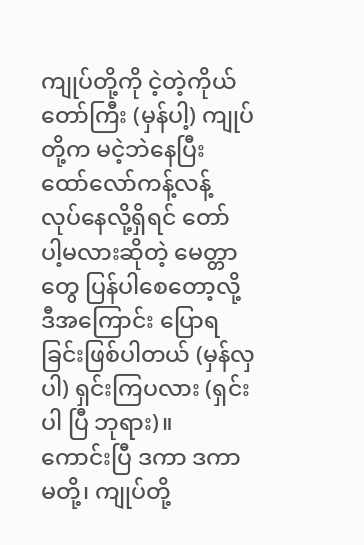ကျုပ်တို့ကို ငဲ့တဲ့ကိုယ်တော်ကြီး (မှန်ပါ့) ကျုပ်တို့က မငဲ့ဘဲနေပြီး ထော်လော်ကန့်လန့် လုပ်နေလို့ရှိရင် တော် ပါ့မလားဆိုတဲ့ မေတ္တာတွေ ပြန်ပါစေတော့လို့ ဒီအကြောင်း ပြောရခြင်းဖြစ်ပါတယ် (မှန်လှပါ) ရှင်းကြပလား (ရှင်းပါ ပြီ ဘုရား)။
ကောင်းပြီ ဒကာ ဒကာမတို့၊ ကျုပ်တို့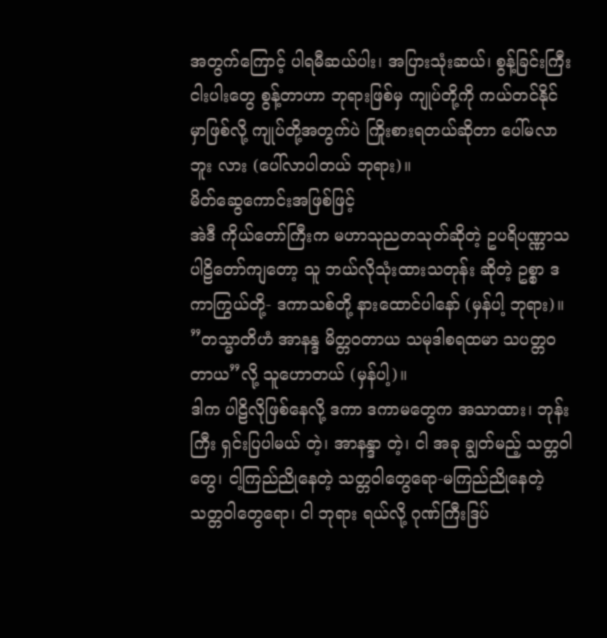အတွက်ကြောင့် ပါရမီဆယ်ပါး၊ အပြားသုံးဆယ်၊ စွန့်ခြင်းကြီးငါးပါးတွေ စွန့်တာဟာ ဘုရားဖြစ်မှ ကျုပ်တို့ကို ကယ်တင်နိုင်မှာဖြစ်လို့ ကျုပ်တို့အတွက်ပဲ ကြိုးစားရတယ်ဆိုတာ ပေါ်မလာဘူး လား (ပေါ်လာပါတယ် ဘုရား)။
မိတ်ဆွေကောင်းအဖြစ်ဖြင့်
အဲဒီ ကိုယ်တော်ကြီးက မဟာသုညတသုတ်ဆိုတဲ့ ဥပရိပဏ္ဏာသ ပါဠိတော်ကျတော့ သူ ဘယ်လိုသုံးထားသတုန်း ဆိုတဲ့ ဥစ္စာ ဒကာကြွယ်တို့- ဒကာသစ်တို့ နားထောင်ပါနော် (မှန်ပါ့ ဘုရား)။
”တသ္မာတိဟံ အာနန္ဒ မိတ္တဝတာယ သမုဒါစရထမာ သပတ္တဝတာယ”လို့ သူဟောတယ် (မှန်ပါ့)။
ဒါက ပါဠိလိုဖြစ်နေလို့ ဒကာ ဒကာမတွေက အသာထား၊ ဘုန်းကြီး ရှင်းပြပါမယ် တဲ့၊ အာနန္ဒာ တဲ့၊ ငါ အခု ချွတ်မည့် သတ္တဝါတွေ၊ ငါ့ကြည်ညိုနေတဲ့ သတ္တဝါတွေရော-မကြည်ညိုနေတဲ့ သတ္တဝါတွေရော၊ ငါ ဘုရား ရယ်လို့ ဂုဏ်ကြီးဒြပ်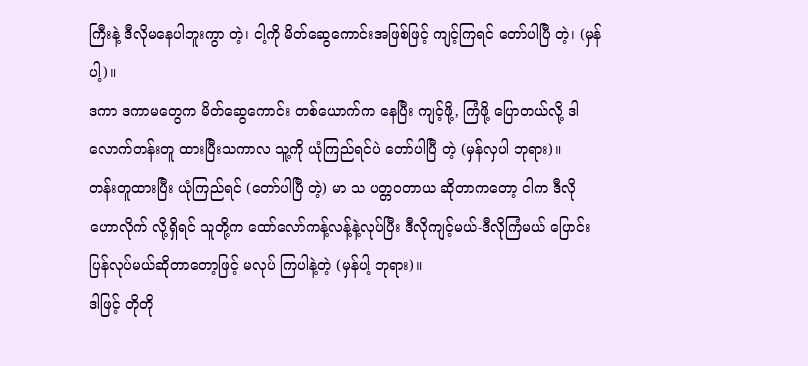ကြီးနဲ့ ဒီလိုမနေပါဘူးကွာ တဲ့၊ ငါ့ကို မိတ်ဆွေကောင်းအဖြစ်ဖြင့် ကျင့်ကြရင် တော်ပါပြီ တဲ့၊ (မှန်ပါ့)။
ဒကာ ဒကာမတွေက မိတ်ဆွေကောင်း တစ်ယောက်က နေပြီး ကျင့်ဖို့, ကြံဖို့ ပြောတယ်လို့ ဒါလောက်တန်းတူ ထားပြီးသကာလ သူ့ကို ယုံကြည်ရင်ပဲ တော်ပါပြီ တဲ့ (မှန်လှပါ ဘုရား)။
တန်းတူထားပြီး ယုံကြည်ရင် (တော်ပါပြီ တဲ့) မာ သ ပတ္တဝတာယ ဆိုတာကတော့ ငါက ဒီလို ဟောလိုက် လို့ရှိရင် သူတို့က ထော်လော်ကန့်လန့်နဲ့လုပ်ပြီး ဒီလိုကျင့်မယ်-ဒီလိုကြံမယ် ပြောင်းပြန်လုပ်မယ်ဆိုတာတော့ဖြင့် မလုပ် ကြပါနဲ့တဲ့ (မှန်ပါ့ ဘုရား)။
ဒါဖြင့် တိုတို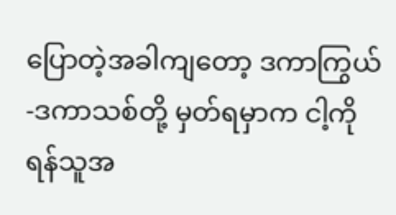ပြောတဲ့အခါကျတော့ ဒကာကြွယ်-ဒကာသစ်တို့ မှတ်ရမှာက ငါ့ကို ရန်သူအ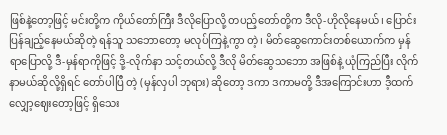ဖြစ်နဲ့တော့ဖြင့် မင်းတို့က ကိုယ်တော်ကြီး ဒီလိုပြောလို့ တပည့်တော်တို့က ဒီလို-ဟိုလိုနေမယ်၊ ပြောင်းပြန်ချည့်နေမယ်ဆိုတဲ့ ရန်သူ သဘောတော့ မလုပ်ကြနဲ့ကွာ တဲ့၊ မိတ်ဆွေကောင်းတစ်ယောက်က မှန်ရာပြောလို့ ဒီ-မှန်ရာကိုဖြင့် ဒို့-လိုက်နာ သင့်တယ်လို့ ဒီလို မိတ်ဆွေသဘော အဖြစ်နဲ့ ယုံကြည်ပြီး လိုက်နာမယ်ဆိုလို့ရှိရင် တော်ပါပြီ တဲ့ (မှန်လှပါ ဘုရား) ဆိုတော့ ဒကာ ဒကာမတို့ ဒီအကြောင်းဟာ ဒီ့ထက် လျှော့ဈေးတော့ဖြင့် ရှိသေး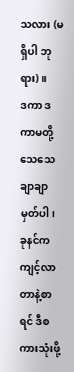သလား (မရှိပါ ဘုရား)။
ဒကာ ဒကာမတို့ သေသေချာချာမှတ်ပါ၊ ခုနင်က ကျင့်လာတာနဲ့စာရင် ဒီစကားသုံးဖို့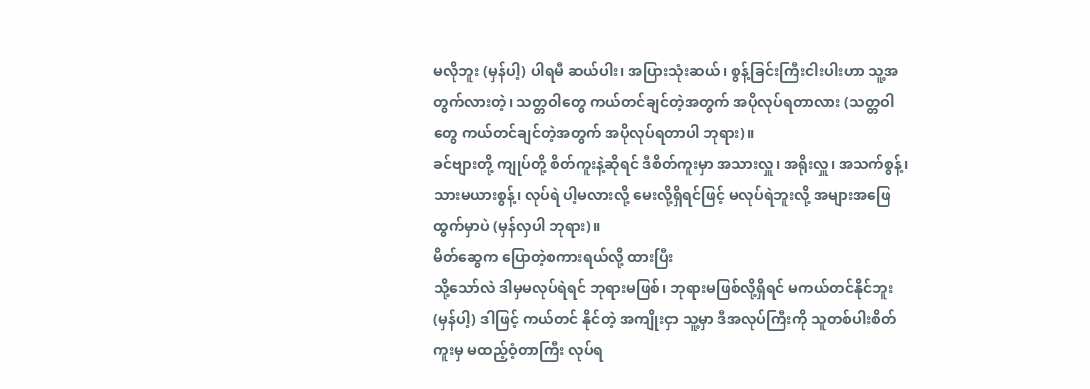မလိုဘူး (မှန်ပါ့) ပါရမီ ဆယ်ပါး၊ အပြားသုံးဆယ်၊ စွန့်ခြင်းကြီးငါးပါးဟာ သူ့အတွက်လားတဲ့၊ သတ္တဝါတွေ ကယ်တင်ချင်တဲ့အတွက် အပိုလုပ်ရတာလား (သတ္တဝါတွေ ကယ်တင်ချင်တဲ့အတွက် အပိုလုပ်ရတာပါ ဘုရား)။
ခင်ဗျားတို့ ကျုပ်တို့ စိတ်ကူးနဲ့ဆိုရင် ဒီစိတ်ကူးမှာ အသားလှူ၊ အရိုးလှူ၊ အသက်စွန့်၊ သားမယားစွန့်၊ လုပ်ရဲ ပါ့မလားလို့ မေးလို့ရှိရင်ဖြင့် မလုပ်ရဲဘူးလို့ အများအဖြေ ထွက်မှာပဲ (မှန်လှပါ ဘုရား)။
မိတ်ဆွေက ပြောတဲ့စကားရယ်လို့ ထားပြီး
သို့သော်လဲ ဒါမှမလုပ်ရဲရင် ဘုရားမဖြစ်၊ ဘုရားမဖြစ်လို့ရှိရင် မကယ်တင်နိုင်ဘူး (မှန်ပါ့) ဒါဖြင့် ကယ်တင် နိုင်တဲ့ အကျိုးငှာ သူ့မှာ ဒီအလုပ်ကြီးကို သူတစ်ပါးစိတ်ကူးမှ မထည့်ဝံ့တာကြီး လုပ်ရ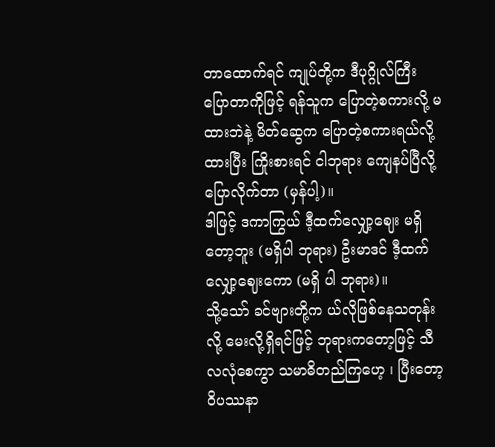တာထောက်ရင် ကျုပ်တို့က ဒီပုဂ္ဂိုလ်ကြီး ပြောတာကိုဖြင့် ရန်သူက ပြောတဲ့စကားလို့ မထားဘဲနဲ့ မိတ်ဆွေက ပြောတဲ့စကားရယ်လို့ ထားပြီး ကြိုးစားရင် ငါဘုရား ကျေနပ်ပြီလို့ ပြောလိုက်တာ (မှန်ပါ့)။
ဒါဖြင့် ဒကာကြွယ် ဒီ့ထက်လျှော့ဈေး မရှိတော့ဘူး (မရှိပါ ဘုရား) ဦးမာဒင် ဒီ့ထက်လျှော့ဈေးကော (မရှိ ပါ ဘုရား)။
သို့သော် ခင်ဗျားတို့က ယ်လိုဖြစ်နေသတုန်း လို့ မေးလို့ရှိရင်ဖြင့် ဘုရားကတော့ဖြင့် သီလလုံစေကွာ သမာဓိတည်ကြဟေ့ ၊ ပြီးတော့ ဝိပဿနာ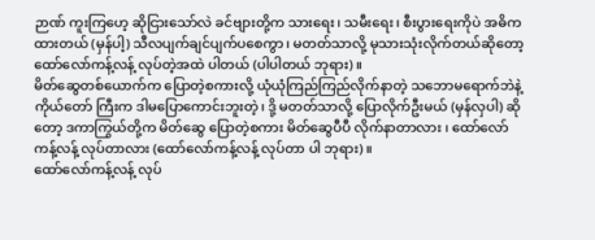ဉာဏ် ကူးကြဟေ့ ဆိုငြားသော်လဲ ခင်ဗျားတို့က သားရေး၊ သမီးရေး၊ စီးပွားရေးကိုပဲ အဓိကထားတယ် (မှန်ပါ့) သီလပျက်ချင်ပျက်ပစေကွာ၊ မတတ်သာလို့ မုသားသုံးလိုက်တယ်ဆိုတော့ ထော်လော်ကန့်လန့် လုပ်တဲ့အထဲ ပါတယ် (ပါပါတယ် ဘုရား)။
မိတ်ဆွေတစ်ယောက်က ပြောတဲ့စကားလို့ ယုံယုံကြည်ကြည်လိုက်နာတဲ့ သဘောမရောက်ဘဲနဲ့ ကိုယ်တော် ကြီးက ဒါမပြောကောင်းဘူးတဲ့၊ ဒို့ မတတ်သာလို့ ပြောလိုက်ဦးမယ် (မှန်လှပါ) ဆိုတော့ ဒကာကြွယ်တို့က မိတ်ဆွေ ပြောတဲ့စကား မိတ်ဆွေပီပီ လိုက်နာတာလား ၊ ထော်လော်ကန့်လန့် လုပ်တာလား (ထော်လော်ကန့်လန့် လုပ်တာ ပါ ဘုရား)။
ထော်လော်ကန့်လန့် လုပ်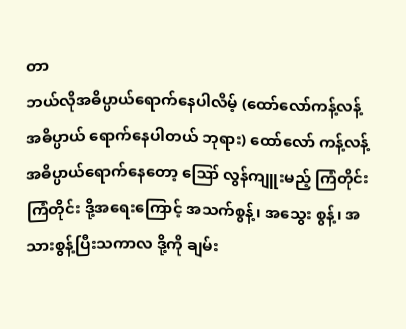တာ
ဘယ်လိုအဓိပ္ပာယ်ရောက်နေပါလိမ့် (ထော်လော်ကန့်လန့် အဓိပ္ပာယ် ရောက်နေပါတယ် ဘုရား) ထော်လော် ကန့်လန့် အဓိပ္ပာယ်ရောက်နေတော့ ဪ လွန်ကျူးမည့် ကြံတိုင်း ကြံတိုင်း ဒို့အရေးကြောင့် အသက်စွန့်၊ အသွေး စွန့်၊ အသားစွန့်ပြီးသကာလ ဒို့ကို ချမ်း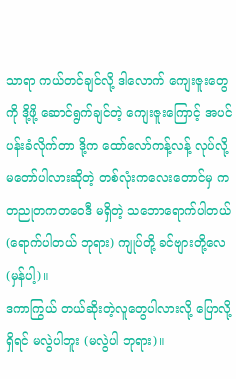သာရာ ကယ်တင်ချင်လို့ ဒါလောက် ကျေးဇူးတွေကို ဒို့ဖို့ ဆောင်ရွက်ချင်တဲ့ ကျေးဇူးကြောင့် အပင်ပန်းခံလိုက်တာ ဒို့က ထော်လော်ကန့်လန့် လုပ်လို့ မတော်ပါလားဆိုတဲ့ တစ်လုံးကလေးတောင်မှ ကတညုတကတဝေဒီ မရှိတဲ့ သဘောရောက်ပါတယ် (ရောက်ပါတယ် ဘုရား) ကျုပ်တို့ ခင်ဗျားတို့လေ (မှန်ပါ့)။
ဒကာကြွယ် တယ်ဆိုးတဲ့လူတွေပါလားလို့ ပြောလို့ရှိရင် မလွဲပါဘူး (မလွဲပါ ဘုရား)။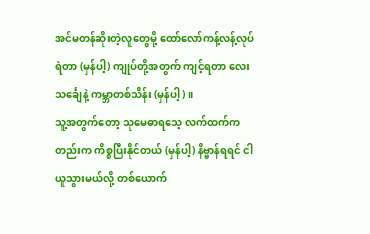အင်မတန်ဆိုးတဲ့လူတွေမို့ ထော်လော်ကန့်လန့်လုပ်ရဲတာ (မှန်ပါ့) ကျုပ်တို့အတွက် ကျင့်ရတာ လေးသင်္ချေနဲ့ ကမ္ဘာတစ်သိန်း (မှန်ပါ့)။
သူ့အတွက်တော့ သုမေဓာရသေ့ လက်ထက်ကတည်းက ကိစ္စပြီးနိုင်တယ် (မှန်ပါ့) နိဗ္ဗာန်ရရင် ငါယူသွားမယ်လို့ တစ်ယောက်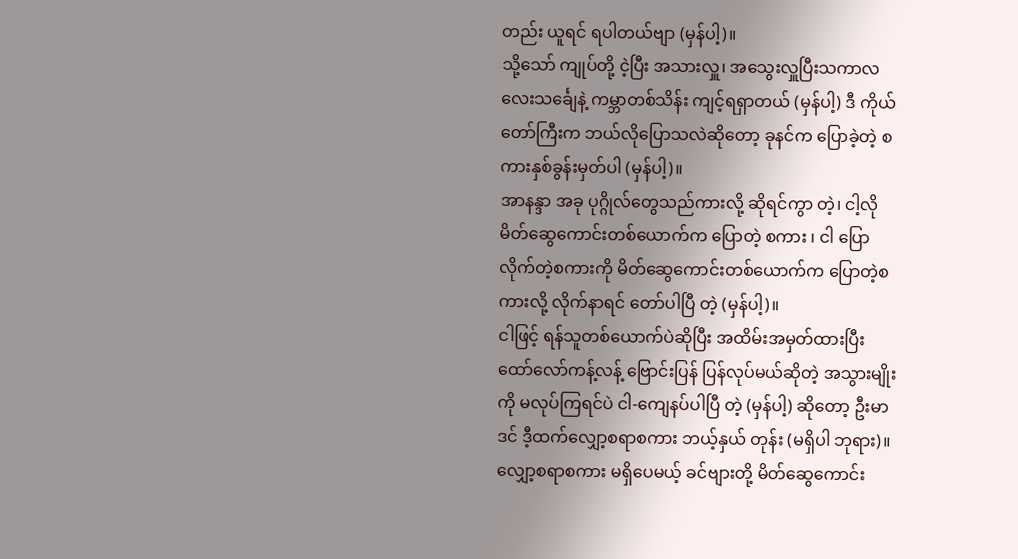တည်း ယူရင် ရပါတယ်ဗျာ (မှန်ပါ့)။
သို့သော် ကျုပ်တို့ ငဲ့ပြီး အသားလှူ၊ အသွေးလှူပြီးသကာလ လေးသင်္ချေနဲ့ ကမ္ဘာတစ်သိန်း ကျင့်ရရှာတယ် (မှန်ပါ့) ဒီ ကိုယ်တော်ကြီးက ဘယ်လိုပြောသလဲဆိုတော့ ခုနင်က ပြောခဲ့တဲ့ စကားနှစ်ခွန်းမှတ်ပါ (မှန်ပါ့)။
အာနန္ဒာ အခု ပုဂ္ဂိုလ်တွေသည်ကားလို့ ဆိုရင်ကွာ တဲ့၊ ငါ့လို မိတ်ဆွေကောင်းတစ်ယောက်က ပြောတဲ့ စကား ၊ ငါ ပြောလိုက်တဲ့စကားကို မိတ်ဆွေကောင်းတစ်ယောက်က ပြောတဲ့စကားလို့ လိုက်နာရင် တော်ပါပြီ တဲ့ (မှန်ပါ့)။
ငါဖြင့် ရန်သူတစ်ယောက်ပဲဆိုပြီး အထိမ်းအမှတ်ထားပြီး ထော်လော်ကန့်လန့် ဗြောင်းပြန် ပြန်လုပ်မယ်ဆိုတဲ့ အသွားမျိုးကို မလုပ်ကြရင်ပဲ ငါ-ကျေနပ်ပါပြီ တဲ့ (မှန်ပါ့) ဆိုတော့ ဦးမာဒင် ဒီ့ထက်လျှော့စရာစကား ဘယ့်နှယ် တုန်း (မရှိပါ ဘုရား)။
လျှော့စရာစကား မရှိပေမယ့် ခင်ဗျားတို့ မိတ်ဆွေကောင်း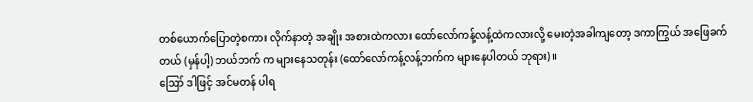တစ်ယောက်ပြောတဲ့စကား လိုက်နာတဲ့ အချိုး အစားထဲကလား ထော်လော်ကန့်လန့်ထဲကလားလို့ မေးတဲ့အခါကျတော့ ဒကာကြွယ် အဖြေခက်တယ် (မှန်ပါ့) ဘယ်ဘက် က များနေသတုန်း (ထော်လော်ကန့်လန့်ဘက်က များနေပါတယ် ဘုရား)။
ဪ ဒါဖြင့် အင်မတန် ပါရ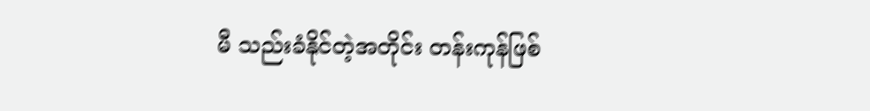မီ သည်းခံနိုင်တဲ့အတိုင်း တန်းကုန်ဖြစ်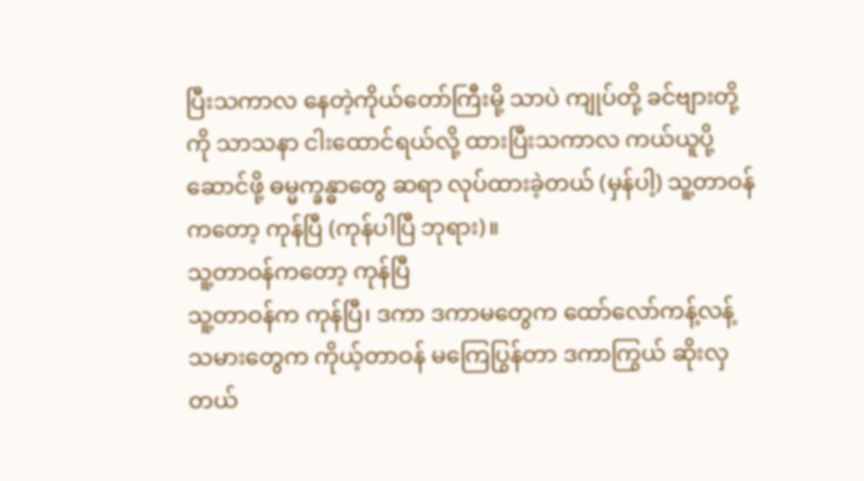ပြီးသကာလ နေတဲ့ကိုယ်တော်ကြီးမို့ သာပဲ ကျုပ်တို့ ခင်ဗျားတို့ကို သာသနာ ငါးထောင်ရယ်လို့ ထားပြီးသကာလ ကယ်ယူပို့ဆောင်ဖို့ ဓမ္မက္ခန္ဓာတွေ ဆရာ လုပ်ထားခဲ့တယ် (မှန်ပါ့) သူ့တာဝန်ကတော့ ကုန်ပြီ (ကုန်ပါပြီ ဘုရား)။
သူ့တာဝန်ကတော့ ကုန်ပြီ
သူ့တာဝန်က ကုန်ပြီ၊ ဒကာ ဒကာမတွေက ထော်လော်ကန့်လန့် သမားတွေက ကိုယ့်တာဝန် မကြေပြွန်တာ ဒကာကြွယ် ဆိုးလှတယ်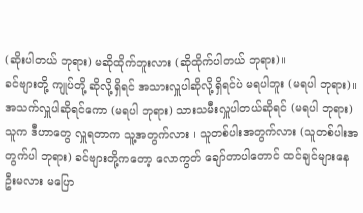(ဆိုးပါတယ် ဘုရား) မဆိုထိုက်ဘူးလား (ဆိုထိုက်ပါတယ် ဘုရား)။
ခင်ဗျားတို့ ကျုပ်တို့ ဆိုလို့ရှိရင် အသားလှူပါဆိုလို့ရှိရင်ပဲ မရပါဘူး (မရပါ ဘုရား)။
အသက်လှူပါဆိုရင်ကော (မရပါ ဘုရား) သားသမီးလှူပါတယ်ဆိုရင် (မရပါ ဘုရား) သူက ဒီဟာတွေ လှူရတာက သူ့အတွက်လား ၊ သူတစ်ပါးအတွက်လား (သူတစ်ပါးအတွက်ပါ ဘုရား) ခင်ဗျားတို့ကတော့ လောကွတ် ချော်တာပါတောင် ထင်ချင်များနေဦးမလား မပြော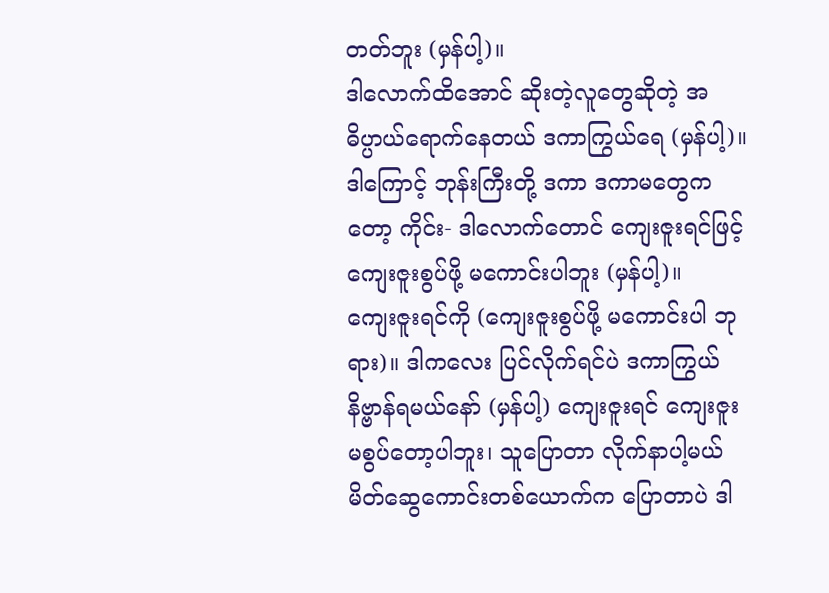တတ်ဘူး (မှန်ပါ့)။
ဒါလောက်ထိအောင် ဆိုးတဲ့လူတွေဆိုတဲ့ အဓိပ္ပာယ်ရောက်နေတယ် ဒကာကြွယ်ရေ (မှန်ပါ့)။
ဒါကြောင့် ဘုန်းကြီးတို့ ဒကာ ဒကာမတွေကတော့ ကိုင်း- ဒါလောက်တောင် ကျေးဇူးရင်ဖြင့် ကျေးဇူးစွပ်ဖို့ မကောင်းပါဘူး (မှန်ပါ့)။
ကျေးဇူးရင်ကို (ကျေးဇူးစွပ်ဖို့ မကောင်းပါ ဘုရား)။ ဒါကလေး ပြင်လိုက်ရင်ပဲ ဒကာကြွယ် နိဗ္ဗာန်ရမယ်နော် (မှန်ပါ့) ကျေးဇူးရင် ကျေးဇူးမစွပ်တော့ပါဘူး၊ သူပြောတာ လိုက်နာပါ့မယ် မိတ်ဆွေကောင်းတစ်ယောက်က ပြောတာပဲ ဒါ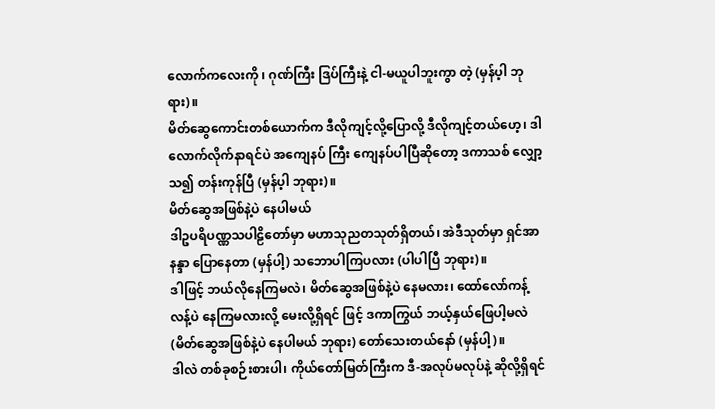လောက်ကလေးကို ၊ ဂုဏ်ကြီး ဒြပ်ကြီးနဲ့ ငါ-မယူပါဘူးကွာ တဲ့ (မှန်ပ့ါ ဘုရား)။
မိတ်ဆွေကောင်းတစ်ယောက်က ဒီလိုကျင့်လို့ပြောလို့ ဒီလိုကျင့်တယ်ဟေ့၊ ဒါလောက်လိုက်နာရင်ပဲ အကျေနပ် ကြီး ကျေနပ်ပါပြီဆိုတော့ ဒကာသစ် လျှော့သ၍ တန်းကုန်ပြီ (မှန်ပ့ါ ဘုရား)။
မိတ်ဆွေအဖြစ်နဲ့ပဲ နေပါမယ်
ဒါဥပရိပဏ္ဏသပါဠိတော်မှာ မဟာသုညတသုတ်ရှိတယ်၊ အဲဒီသုတ်မှာ ရှင်အာနန္ဒာ ပြောနေတာ (မှန်ပါ့) သဘောပါကြပလား (ပါပါပြီ ဘုရား)။
ဒါဖြင့် ဘယ်လိုနေကြမလဲ၊ မိတ်ဆွေအဖြစ်နဲ့ပဲ နေမလား၊ ထော်လော်ကန့်လန့်ပဲ နေကြမလားလို့ မေးလို့ရှိရင် ဖြင့် ဒကာကြွယ် ဘယ့်နှယ်ဖြေပါ့မလဲ (မိတ်ဆွေအဖြစ်နဲ့ပဲ နေပါမယ် ဘုရား) တော်သေးတယ်နော် (မှန်ပါ့)။
ဒါလဲ တစ်ခုစဉ်းစားပါ၊ ကိုယ်တော်မြတ်ကြီးက ဒီ-အလုပ်မလုပ်နဲ့ ဆိုလို့ရှိရင်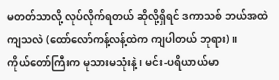မတတ်သာလို့ လုပ်လိုက်ရတယ် ဆိုလို့ရှိရင် ဒကာသစ် ဘယ်အထဲကျသလဲ (ထော်လော်ကန့်လန့်ထဲက ကျပါတယ် ဘုရား)။
ကိုယ်တော်ကြီးက မုသားမသုံးနဲ့၊ မင်း-ပရိယာယ်မာ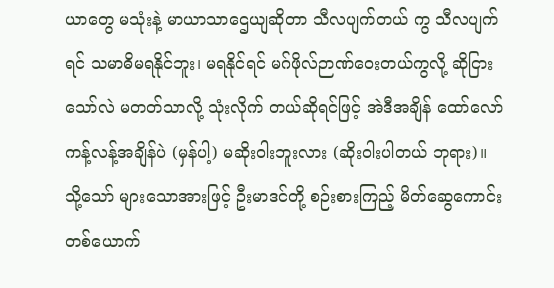ယာတွေ မသုံးနဲ့ မာယာသာဌေယျဆိုတာ သီလပျက်တယ် ကွ သီလပျက်ရင် သမာဓိမရနိုင်ဘူး၊ မရနိုင်ရင် မဂ်ဖိုလ်ဉာဏ်ဝေးတယ်ကွလို့ ဆိုငြားသော်လဲ မတတ်သာလို့ သုံးလိုက် တယ်ဆိုရင်ဖြင့် အဲဒီအချိန် ထော်လော်ကန့်လန့်အချိန်ပဲ (မှန်ပါ့) မဆိုးဝါးဘူးလား (ဆိုးဝါးပါတယ် ဘုရား)။
သို့သော် များသောအားဖြင့် ဦးမာဒင်တို့ စဉ်းစားကြည့် မိတ်ဆွေကောင်းတစ်ယောက်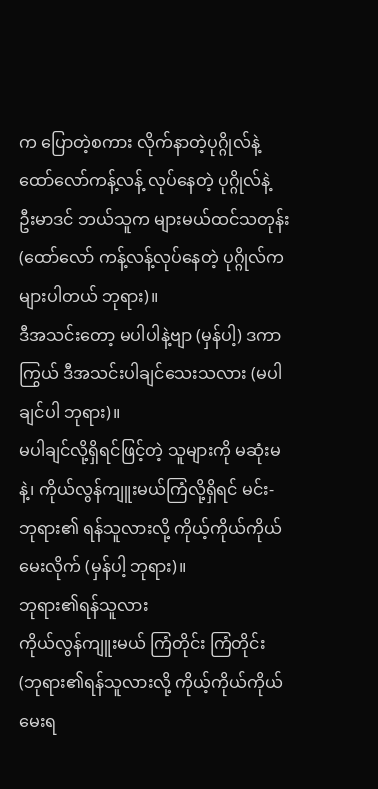က ပြောတဲ့စကား လိုက်နာတဲ့ပုဂ္ဂိုလ်နဲ့ ထော်လော်ကန့်လန့် လုပ်နေတဲ့ ပုဂ္ဂိုလ်နဲ့ ဦးမာဒင် ဘယ်သူက များမယ်ထင်သတုန်း (ထော်လော် ကန့်လန့်လုပ်နေတဲ့ ပုဂ္ဂိုလ်က များပါတယ် ဘုရား)။
ဒီအသင်းတော့ မပါပါနဲ့ဗျာ (မှန်ပါ့) ဒကာကြွယ် ဒီအသင်းပါချင်သေးသလား (မပါချင်ပါ ဘုရား)။
မပါချင်လို့ရှိရင်ဖြင့်တဲ့ သူများကို မဆုံးမနဲ့၊ ကိုယ်လွန်ကျူးမယ်ကြံလို့ရှိရင် မင်း-ဘုရား၏ ရန်သူလားလို့ ကိုယ့်ကိုယ်ကိုယ် မေးလိုက် (မှန်ပါ့ ဘုရား)။
ဘုရား၏ရန်သူလား
ကိုယ်လွန်ကျူးမယ် ကြံတိုင်း ကြံတိုင်း (ဘုရား၏ရန်သူလားလို့ ကိုယ့်ကိုယ်ကိုယ် မေးရ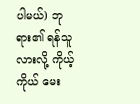ပါမယ်) ဘုရား၏ ရန်သူလားလို့ ကိုယ့်ကိုယ် မေး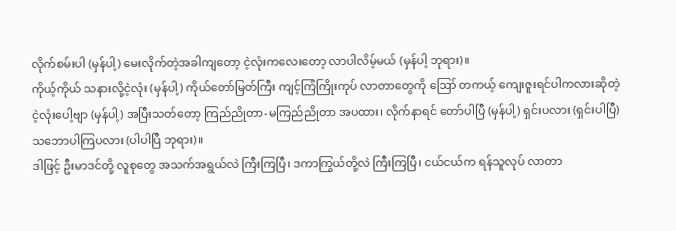လိုက်စမ်းပါ (မှန်ပါ့) မေးလိုက်တဲ့အခါကျတော့ ငဲ့လုံးကလေးတော့ လာပါလိမ့်မယ် (မှန်ပါ့ ဘုရား)။
ကိုယ့်ကိုယ် သနားလို့ငဲ့လုံး (မှန်ပါ့) ကိုယ်တော်မြတ်ကြီး ကျင့်ကြံကြိုးကုပ် လာတာတွေကို ဪ တကယ့် ကျေးဇူးရင်ပါကလားဆိုတဲ့ ငဲ့လုံးပေါ့ဗျာ (မှန်ပါ့) အပြီးသတ်တော့ ကြည်ညိုတာ-မကြည်ညိုတာ အပထား၊ လိုက်နာရင် တော်ပါပြီ (မှန်ပါ့) ရှင်းပလား (ရှင်းပါပြီ) သဘောပါကြပလား (ပါပါပြီ ဘုရား)။
ဒါဖြင့် ဦးမာဒင်တို့ လူစုတွေ အသက်အရွယ်လဲ ကြီးကြပြီ၊ ဒကာကြွယ်တို့လဲ ကြီးကြပြီ၊ ငယ်ငယ်က ရန်သူလုပ် လာတာ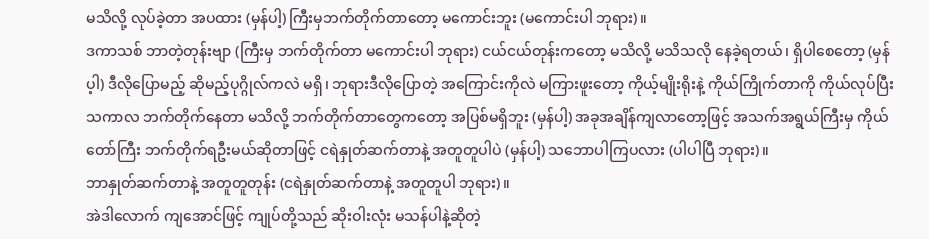မသိလို့ လုပ်ခဲ့တာ အပထား (မှန်ပါ့) ကြီးမှဘက်တိုက်တာတော့ မကောင်းဘူး (မကောင်းပါ ဘုရား)။
ဒကာသစ် ဘာတဲ့တုန်းဗျာ (ကြီးမှ ဘက်တိုက်တာ မကောင်းပါ ဘုရား) ငယ်ငယ်တုန်းကတော့ မသိလို့ မသိသလို နေခဲ့ရတယ်၊ ရှိပါစေတော့ (မှန်ပ့ါ) ဒီလိုပြောမည့် ဆိုမည့်ပုဂ္ဂိုလ်ကလဲ မရှိ၊ ဘုရားဒီလိုပြောတဲ့ အကြောင်းကိုလဲ မကြားဖူးတော့ ကိုယ့်မျိုးရိုးနဲ့ ကိုယ်ကြိုက်တာကို ကိုယ်လုပ်ပြီးသကာလ ဘက်တိုက်နေတာ မသိလို့ ဘက်တိုက်တာတွေကတော့ အပြစ်မရှိဘူး (မှန်ပါ့) အခုအချိန်ကျလာတော့ဖြင့် အသက်အရွယ်ကြီးမှ ကိုယ်တော်ကြီး ဘက်တိုက်ရဦးမယ်ဆိုတာဖြင့် ငရဲနှုတ်ဆက်တာနဲ့ အတူတူပါပဲ (မှန်ပါ့) သဘောပါကြပလား (ပါပါပြီ ဘုရား)။
ဘာနှုတ်ဆက်တာနဲ့ အတူတူတုန်း (ငရဲနှုတ်ဆက်တာနဲ့ အတူတူပါ ဘုရား)။
အဲဒါလောက် ကျအောင်ဖြင့် ကျုပ်တို့သည် ဆိုးဝါးလုံး မသန်ပါနဲ့ဆိုတဲ့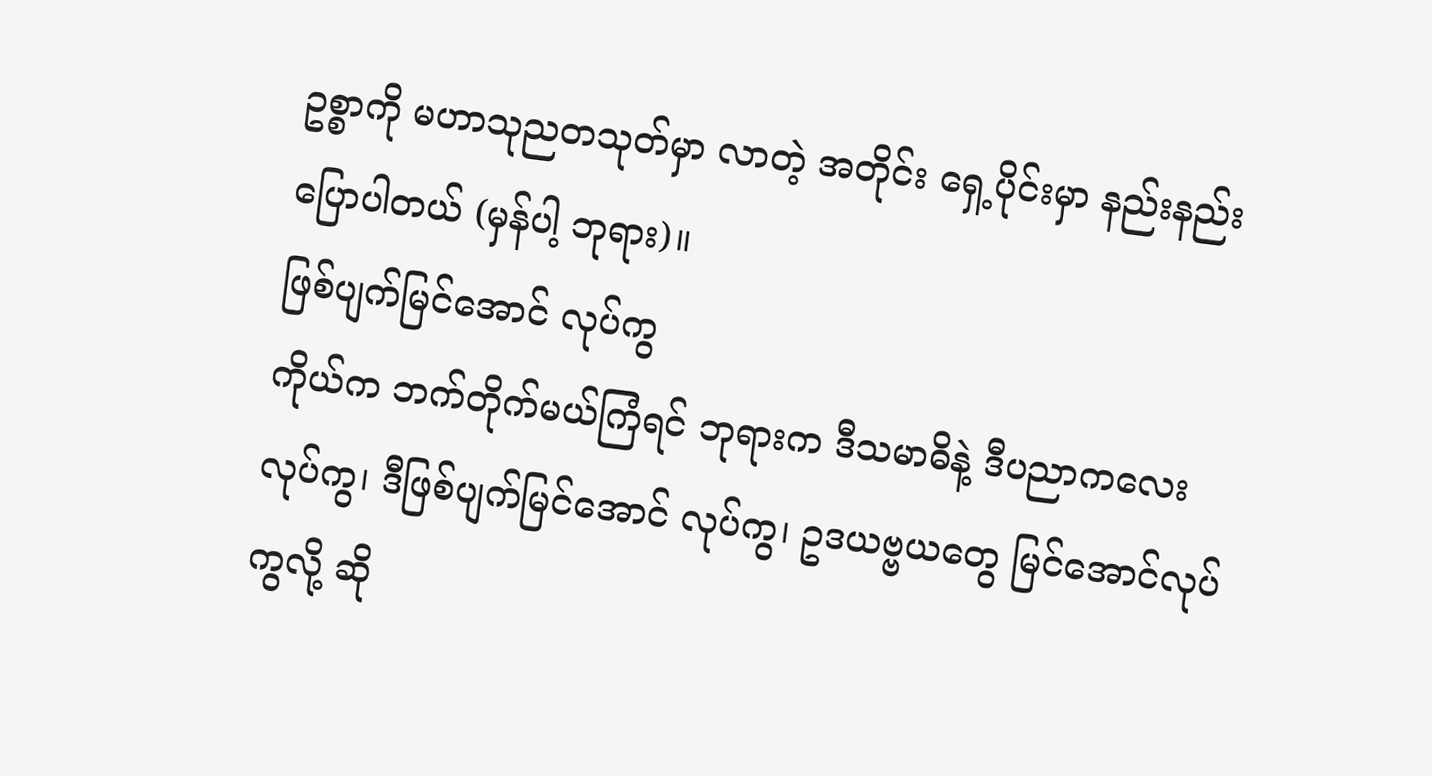ဥစ္စာကို မဟာသုညတသုတ်မှာ လာတဲ့ အတိုင်း ရှေ့ပိုင်းမှာ နည်းနည်းပြောပါတယ် (မှန်ပါ့ ဘုရား)။
ဖြစ်ပျက်မြင်အောင် လုပ်ကွ
ကိုယ်က ဘက်တိုက်မယ်ကြံရင် ဘုရားက ဒီသမာဓိနဲ့ ဒီပညာကလေးလုပ်ကွ၊ ဒီဖြစ်ပျက်မြင်အောင် လုပ်ကွ၊ ဥဒယဗ္ဗယတွေ မြင်အောင်လုပ်ကွလို့ ဆို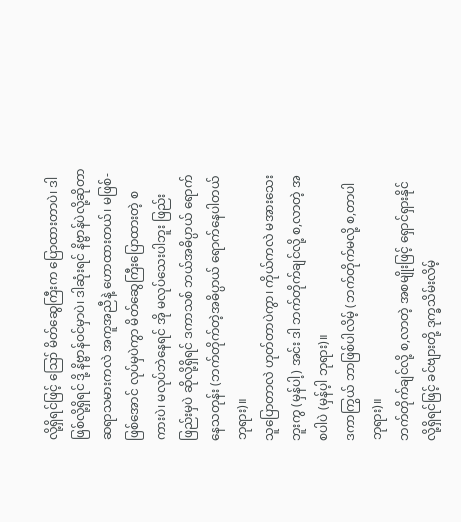လို့ရှိရင်ဖြင့် ဪ မိတ်ဆွေကြီးက ပြောထားတာပဲ၊ ဒါဖြစ်လို့ရှိရင် ဒို့ နိဗ္ဗာန်ဝင်မှာပဲ၊ ဒါဆုံးရင် နိဗ္ဗာန်ပဲလို့ဆိုတာ ဆရာသမားကလဲ အကူအညီနဲ့ ဟောထားတယ်၊ မဖြစ်-ဖြစ်အောင် လုပ်မှပဲကွာ မိတ်ဆွေကြီးပြောထားတဲ့ စကားပဲ၊ မလုပ်ဘဲနေရင် အို မလုပ်သေးပါဘူး ဖြည်းဖြည်းမှပဲ ဆိုလို့ရှိရင် ဒကာသစ် ဘယ်အဓိပ္ပာယ် ရောက်နေသတုန်း (ဘက်တိုက်တဲ့အဓိပ္ပာယ် ရောက်နေပါတယ် ဘုရား)။
သူပြောတာလဲ ဟုတ်တာပဲကွာ၊ ကိုယ်ကလဲ မအားသေးဘူးကွ (မှန်ပါ့) အင်း ဒါ ဘက်တိုက်ချင်လို့ စ,လာတဲ့ အစပါပဲ (မှန်ပ့ါ ဘုရား)။
ဒကာကြွယ် ဘာဖြစ်ပါလိမ့် (ဘက်တိုက်မလို့ စ,တာပါ ဘုရား)။
ဘက်တိုက်ချင်လို့ စ,လာတဲ့ အစမျိုးဖြင့် ရှောင်ရှားနိုင်လို့ရှိရင်ဖြင့် ခင်ဗျားတို့ ဒုက္ခသိမ်းလိမ့်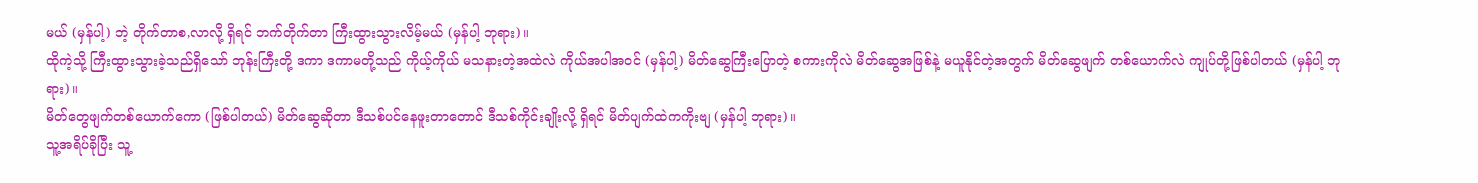မယ် (မှန်ပါ့) ဘဲ့ တိုက်တာစ,လာလို့ ရှိရင် ဘက်တိုက်တာ ကြီးထွားသွားလိမ့်မယ် (မှန်ပါ့ ဘုရား)။
ထိုကဲ့သို့ ကြီးထွားသွားခဲ့သည်ရှိသော် ဘုန်းကြီးတို့ ဒကာ ဒကာမတို့သည် ကိုယ့်ကိုယ် မသနားတဲ့အထဲလဲ ကိုယ်အပါအဝင် (မှန်ပါ့) မိတ်ဆွေကြီးပြောတဲ့ စကားကိုလဲ မိတ်ဆွေအဖြစ်နဲ့ မယူနိုင်တဲ့အတွက် မိတ်ဆွေဖျက် တစ်ယောက်လဲ ကျုပ်တို့ဖြစ်ပါတယ် (မှန်ပါ့ ဘုရား)။
မိတ်တွေဖျက်တစ်ယောက်ကော (ဖြစ်ပါတယ်) မိတ်ဆွေဆိုတာ ဒီသစ်ပင်နေဖူးတာတောင် ဒီသစ်ကိုင်းချိုးလို့ ရှိရင် မိတ်ပျက်ထဲကကိုးဗျ (မှန်ပါ့ ဘုရား)။
သူ့အရိပ်ခိုပြီး သူ့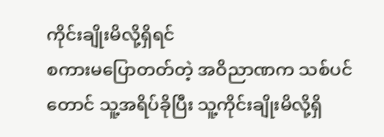ကိုင်းချိုးမိလို့ရှိရင်
စကားမပြောတတ်တဲ့ အဝိညာဏက သစ်ပင်တောင် သူ့အရိပ်ခိုပြီး သူ့ကိုင်းချိုးမိလို့ရှိ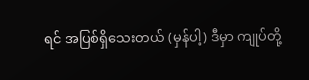ရင် အပြစ်ရှိသေးတယ် (မှန်ပါ့) ဒီမှာ ကျုပ်တို့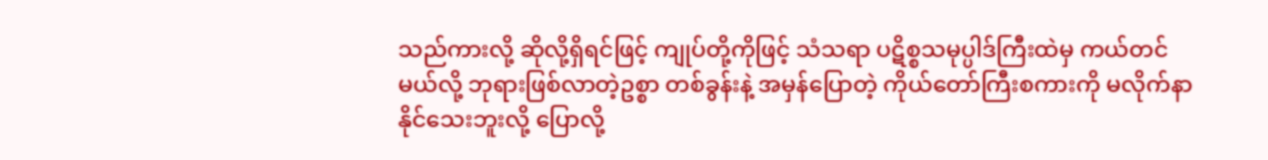သည်ကားလို့ ဆိုလို့ရှိရင်ဖြင့် ကျုပ်တို့ကိုဖြင့် သံသရာ ပဋိစ္စသမုပ္ပါဒ်ကြီးထဲမှ ကယ်တင်မယ်လို့ ဘုရားဖြစ်လာတဲ့ဥစ္စာ တစ်ခွန်းနဲ့ အမှန်ပြောတဲ့ ကိုယ်တော်ကြီးစကားကို မလိုက်နာနိုင်သေးဘူးလို့ ပြောလို့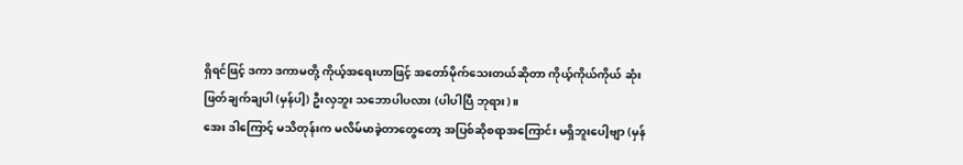ရှိရင်ဖြင့် ဒကာ ဒကာမတို့ ကိုယ့်အရေးဟာဖြင့် အတော်မိုက်သေးတယ်ဆိုတာ ကိုယ့်ကိုယ်ကိုယ် ဆုံးဖြတ်ချက်ချပါ (မှန်ပါ့) ဦးလှဘူး သဘောပါပလား (ပါပါပြီ ဘုရား)။
အေး ဒါကြောင့် မသိတုန်းက မလိမ်မာခဲ့တာတွေတော့ အပြစ်ဆိုစရာအကြောင်း မရှိဘူးပေါ့ဗျာ (မှန်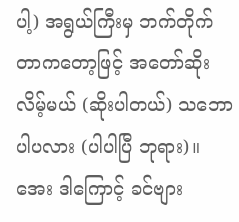ပါ့) အရွယ်ကြီးမှ ဘက်တိုက်တာကတော့ဖြင့် အတော်ဆိုးလိမ့်မယ် (ဆိုးပါတယ်) သဘောပါပလား (ပါပါပြီ ဘုရား)။
အေး ဒါကြောင့် ခင်ဗျား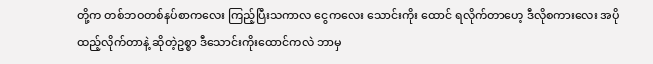တို့က တစ်ဘဝတစ်နပ်စာကလေး ကြည့်ပြီးသကာလ ငွေကလေး သောင်းကိုး ထောင် ရလိုက်တာဟေ့ ဒီလိုစကားလေး အပိုထည့်လိုက်တာနဲ့ ဆိုတဲ့ဥစ္စာ ဒီသောင်းကိုးထောင်ကလဲ ဘာမှ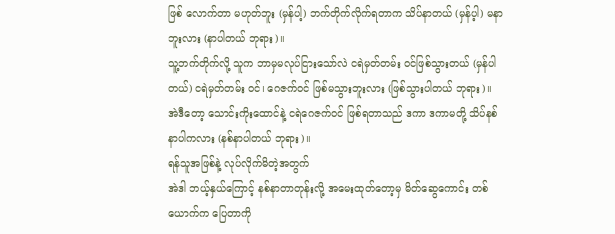ဖြစ် လောက်တာ မဟုတ်ဘူး (မှန်ပါ့) ဘက်တိုက်လိုက်ရတာက သိပ်နာတယ် (မှန်ပ့ါ) မနာဘူးလား (နာပါတယ် ဘုရား)။
သူ့ဘက်တိုက်လို့ သူက ဘာမှမလုပ်ငြားသော်လဲ ငရဲမှတ်တမ်း ဝင်ဖြစ်သွားတယ် (မှန်ပါတယ်) ငရဲမှတ်တမ်း ဝင်၊ ဂေဇက်ဝင် ဖြစ်မသွားဘူးလား (ဖြစ်သွားပါတယ် ဘုရား)။
အဲဒီတော့ သောင်းကိုးထောင်နဲ့ ငရဲဂေဇက်ဝင် ဖြစ်ရတာသည် ဒကာ ဒကာမတို့ သိပ်နစ်နာပါကလား (နစ်နာပါတယ် ဘုရား)။
ရန်သူအဖြစ်နဲ့ လုပ်လိုက်မိတဲ့အတွက်
အဲဒါ ဘယ့်နှယ်ကြောင့် နစ်နာတာတုန်းလို့ အမေးထုတ်တော့မှ မိတ်ဆွေကောင်း တစ်ယောက်က ပြေတာကို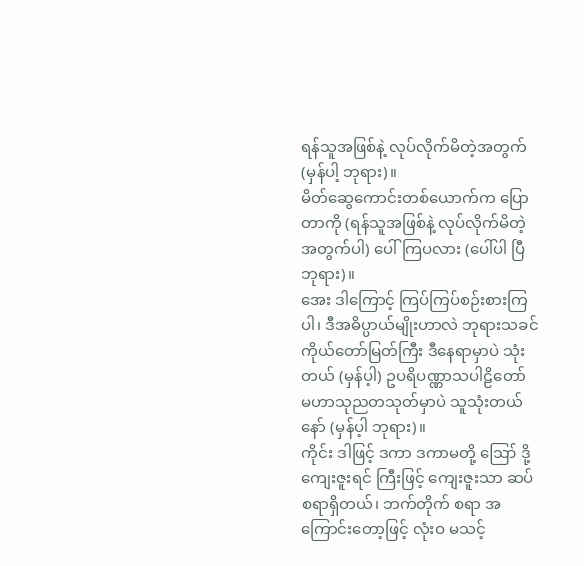ရန်သူအဖြစ်နဲ့ လုပ်လိုက်မိတဲ့အတွက် (မှန်ပါ့ ဘုရား)။
မိတ်ဆွေကောင်းတစ်ယောက်က ပြောတာကို (ရန်သူအဖြစ်နဲ့ လုပ်လိုက်မိတဲ့အတွက်ပါ) ပေါ်ကြပလား (ပေါ်ပါ ပြီ ဘုရား)။
အေး ဒါကြောင့် ကြပ်ကြပ်စဉ်းစားကြပါ၊ ဒီအဓိပ္ပာယ်မျိုးဟာလဲ ဘုရားသခင်ကိုယ်တော်မြတ်ကြီး ဒီနေရာမှာပဲ သုံးတယ် (မှန်ပ့ါ) ဥပရိပဏ္ဏာသပါဠိတော် မဟာသုညတသုတ်မှာပဲ သူသုံးတယ်နော် (မှန်ပ့ါ ဘုရား)။
ကိုင်း ဒါဖြင့် ဒကာ ဒကာမတို့ ဪ ဒို့ ကျေးဇူးရင် ကြီးဖြင့် ကျေးဇူးသာ ဆပ်စရာရှိတယ်၊ ဘက်တိုက် စရာ အကြောင်းတော့ဖြင့် လုံးဝ မသင့်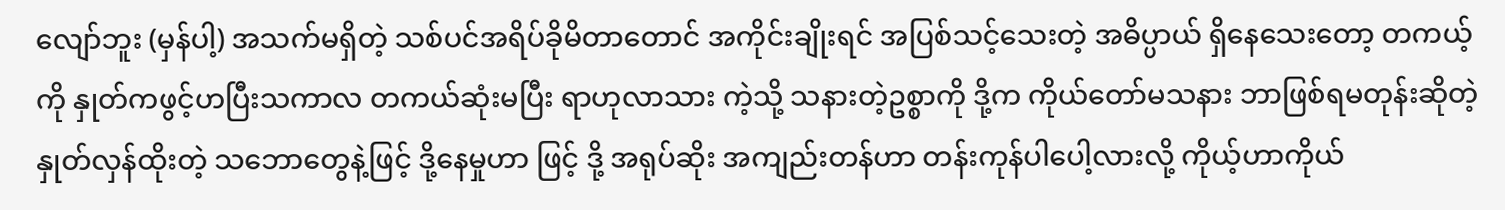လျော်ဘူး (မှန်ပါ့) အသက်မရှိတဲ့ သစ်ပင်အရိပ်ခိုမိတာတောင် အကိုင်းချိုးရင် အပြစ်သင့်သေးတဲ့ အဓိပ္ပာယ် ရှိနေသေးတော့ တကယ့်ကို နှုတ်ကဖွင့်ဟပြီးသကာလ တကယ်ဆုံးမပြီး ရာဟုလာသား ကဲ့သို့ သနားတဲ့ဥစ္စာကို ဒို့က ကိုယ်တော်မသနား ဘာဖြစ်ရမတုန်းဆိုတဲ့ နှုတ်လှန်ထိုးတဲ့ သဘောတွေနဲ့ဖြင့် ဒို့နေမှုဟာ ဖြင့် ဒို့ အရုပ်ဆိုး အကျည်းတန်ဟာ တန်းကုန်ပါပေါ့လားလို့ ကိုယ့်ဟာကိုယ်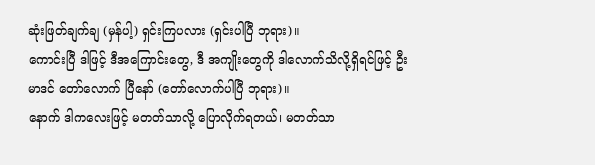ဆုံးဖြတ်ချက်ချ (မှန်ပါ့) ရှင်းကြပလား (ရှင်းပါပြီ ဘုရား)။
ကောင်းပြီ ဒါဖြင့် ဒီအကြောင်းတွေ, ဒီ အကျိုးတွေကို ဒါလောက်သိလို့ရှိရင်ဖြင့် ဦးမာဒင် တော်လောက် ပြီနော် (တော်လောက်ပါပြီ ဘုရား)။
နောက် ဒါကလေးဖြင့် မတတ်သာလို့ ပြောလိုက်ရတယ်၊ မတတ်သာ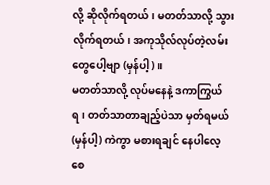လို့ ဆိုလိုက်ရတယ်၊ မတတ်သာလို့ သွား လိုက်ရတယ်၊ အကုသိုလ်လုပ်တဲ့လမ်းတွေပေါ့ဗျာ (မှန်ပါ့)။
မတတ်သာလို့ လုပ်မနေနဲ့ ဒကာကြွယ်ရ၊ တတ်သာတာချည့်ပဲသာ မှတ်ရမယ် (မှန်ပါ့) ကဲကွာ မစားရချင် နေပါလေ့စေ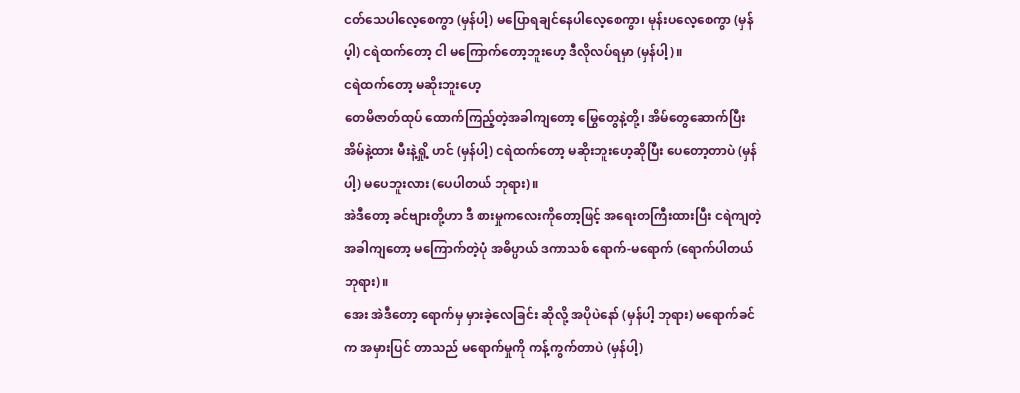ငတ်သေပါလေ့စေကွာ (မှန်ပါ့) မပြောရချင်နေပါလေ့စေကွာ၊ မုန်းပလေ့စေကွာ (မှန်ပ့ါ) ငရဲထက်တော့ ငါ မကြောက်တော့ဘူးဟေ့ ဒီလိုလပ်ရမှာ (မှန်ပါ့)။
ငရဲထက်တော့ မဆိုးဘူးဟေ့
တေမိဇာတ်ထုပ် ထောက်ကြည့်တဲ့အခါကျတော့ မြွေတွေနဲ့တို့၊ အိမ်တွေဆောက်ပြီး အိမ်နဲ့ထား မီးနဲ့ရှို့ ဟင် (မှန်ပါ့) ငရဲထက်တော့ မဆိုးဘူးဟေ့ဆိုပြီး ပေတော့တာပဲ (မှန်ပါ့) မပေဘူးလား (ပေပါတယ် ဘုရား)။
အဲဒီတော့ ခင်ဗျားတို့ဟာ ဒီ စားမှုကလေးကိုတော့ဖြင့် အရေးတကြီးထားပြီး ငရဲကျတဲ့အခါကျတော့ မကြောက်တဲ့ပုံ အဓိပ္ပာယ် ဒကာသစ် ရောက်-မရောက် (ရောက်ပါတယ် ဘုရား)။
အေး အဲဒီတော့ ရောက်မှ မှားခဲ့လေခြင်း ဆိုလို့ အပိုပဲနော် (မှန်ပါ့ ဘုရား) မရောက်ခင်က အမှားပြင် တာသည် မရောက်မှုကို ကန့်ကွက်တာပဲ (မှန်ပါ့)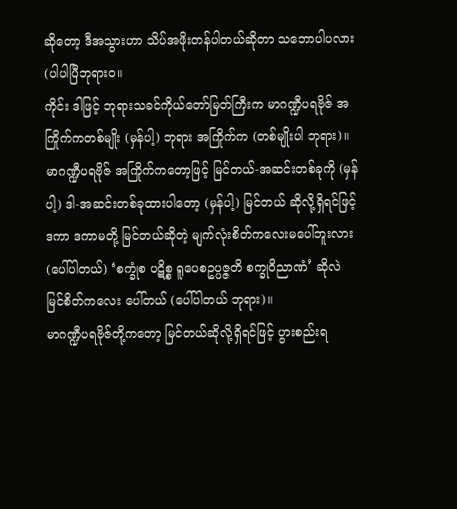ဆိုတော့ ဒီအသွားဟာ သိပ်အဖိုးတန်ပါတယ်ဆိုတာ သဘောပါပလား (ပါပါပြီဘုရားဝ။
ကိုင်း ဒါဖြင့် ဘုရားသခင်ကိုယ်တော်မြတ်ကြီးက မာဂဏ္ဍီပရဗိုဇ် အကြိုက်ကတစ်မျိုး (မှန်ပါ့) ဘုရား အကြိုက်က (တစ်မျိုးပါ ဘုရား)။
မာဂဏ္ဍီပရဗိုဇ် အကြိုက်ကတော့ဖြင့် မြင်တယ်-အဆင်းတစ်ခုကို (မှန်ပါ့) ဒါ-အဆင်းတစ်ခုထားပါတော့ (မှန်ပါ့) မြင်တယ် ဆိုလို့ရှိရင်ဖြင့် ဒကာ ဒကာမတို့ မြင်တယ်ဆိုတဲ့ မျက်လုံးစိတ်ကလေးမပေါ်ဘူးလား (ပေါ်ပါတယ်) ‘စက္ခုံစ ပဋိစ္စ ရူပေစဥပ္ပဇ္ဇတိ စက္ခုဝိညာဏံ’ ဆိုလဲ မြင်စိတ်ကလေး ပေါ်တယ် (ပေါ်ပါတယ် ဘုရား)။
မာဂဏ္ဍီပရဗိုဇ်တို့ကတော့ မြင်တယ်ဆိုလို့ရှိရင်ဖြင့် ပွားစည်းရ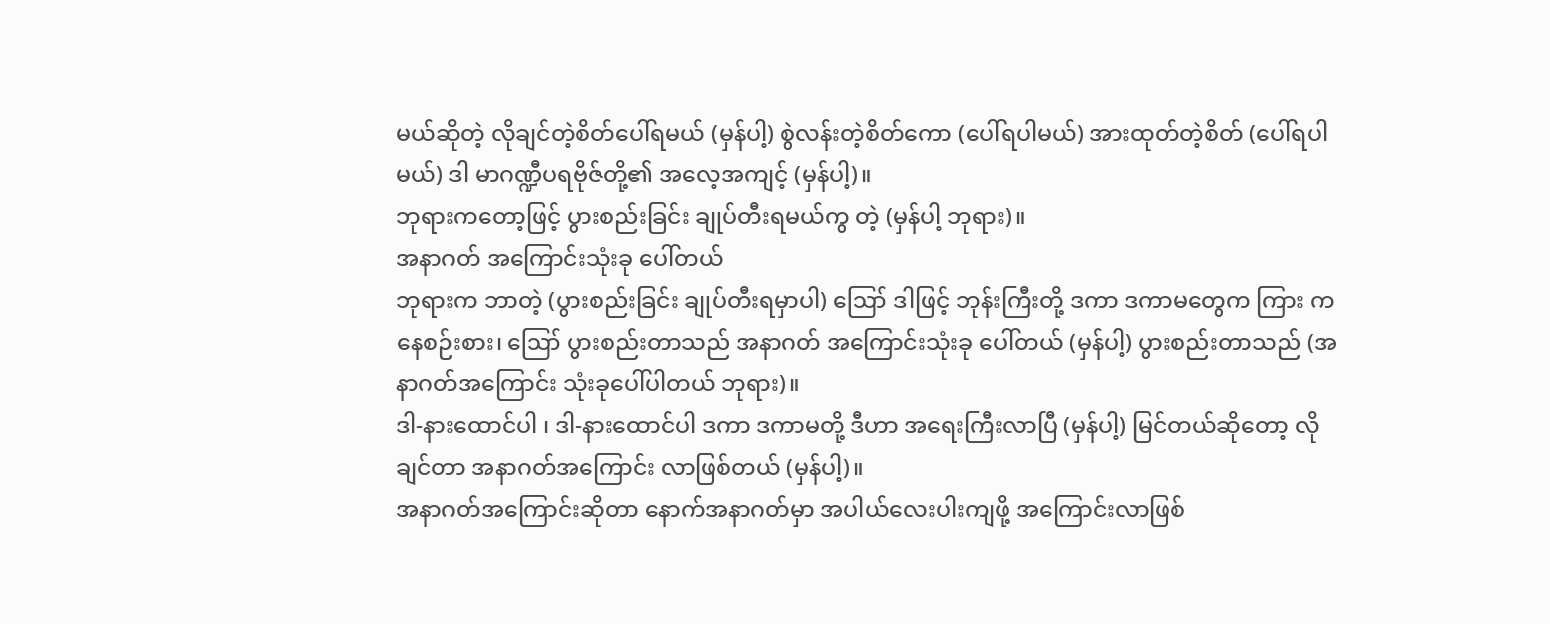မယ်ဆိုတဲ့ လိုချင်တဲ့စိတ်ပေါ်ရမယ် (မှန်ပါ့) စွဲလန်းတဲ့စိတ်ကော (ပေါ်ရပါမယ်) အားထုတ်တဲ့စိတ် (ပေါ်ရပါမယ်) ဒါ မာဂဏ္ဍီပရဗိုဇ်တို့၏ အလေ့အကျင့် (မှန်ပါ့)။
ဘုရားကတော့ဖြင့် ပွားစည်းခြင်း ချုပ်တီးရမယ်ကွ တဲ့ (မှန်ပါ့ ဘုရား)။
အနာဂတ် အကြောင်းသုံးခု ပေါ်တယ်
ဘုရားက ဘာတဲ့ (ပွားစည်းခြင်း ချုပ်တီးရမှာပါ) ဪ ဒါဖြင့် ဘုန်းကြီးတို့ ဒကာ ဒကာမတွေက ကြား ကနေစဉ်းစား၊ ဪ ပွားစည်းတာသည် အနာဂတ် အကြောင်းသုံးခု ပေါ်တယ် (မှန်ပါ့) ပွားစည်းတာသည် (အနာဂတ်အကြောင်း သုံးခုပေါ်ပါတယ် ဘုရား)။
ဒါ-နားထောင်ပါ ၊ ဒါ-နားထောင်ပါ ဒကာ ဒကာမတို့ ဒီဟာ အရေးကြီးလာပြီ (မှန်ပါ့) မြင်တယ်ဆိုတော့ လိုချင်တာ အနာဂတ်အကြောင်း လာဖြစ်တယ် (မှန်ပါ့)။
အနာဂတ်အကြောင်းဆိုတာ နောက်အနာဂတ်မှာ အပါယ်လေးပါးကျဖို့ အကြောင်းလာဖြစ်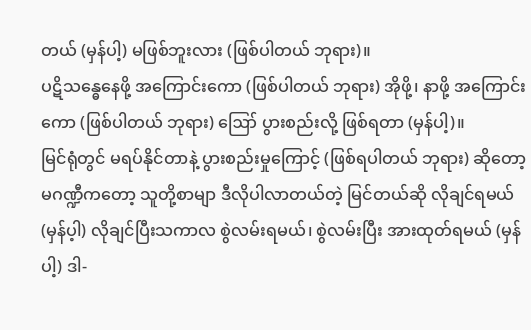တယ် (မှန်ပါ့) မဖြစ်ဘူးလား (ဖြစ်ပါတယ် ဘုရား)။
ပဋိသန္ဓေနေဖို့ အကြောင်းကော (ဖြစ်ပါတယ် ဘုရား) အိုဖို့၊ နာဖို့ အကြောင်းကော (ဖြစ်ပါတယ် ဘုရား) ဪ ပွားစည်းလို့ ဖြစ်ရတာ (မှန်ပါ့)။
မြင်ရုံတွင် မရပ်နိုင်တာနဲ့ ပွားစည်းမှုကြောင့် (ဖြစ်ရပါတယ် ဘုရား) ဆိုတော့ မဂဏ္ဍီကတော့ သူတို့စာမျာ ဒီလိုပါလာတယ်တဲ့ မြင်တယ်ဆို လိုချင်ရမယ် (မှန်ပ့ါ) လိုချင်ပြီးသကာလ စွဲလမ်းရမယ်၊ စွဲလမ်းပြီး အားထုတ်ရမယ် (မှန်ပါ့) ဒါ-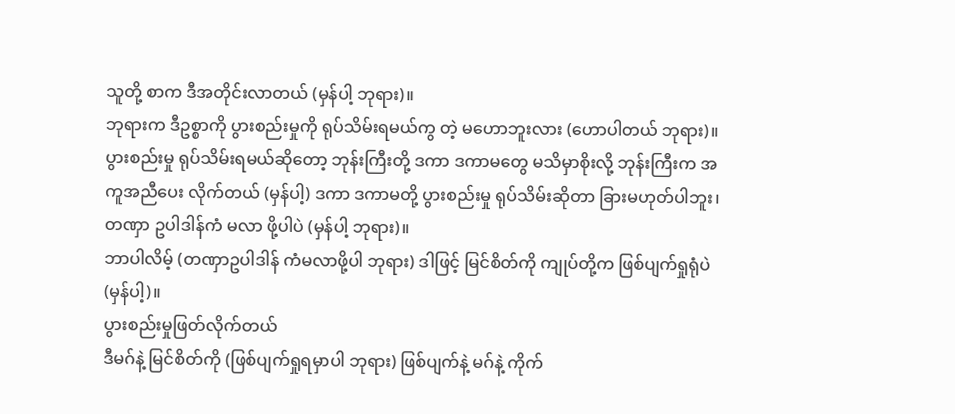သူတို့ စာက ဒီအတိုင်းလာတယ် (မှန်ပါ့ ဘုရား)။
ဘုရားက ဒီဥစ္စာကို ပွားစည်းမှုကို ရုပ်သိမ်းရမယ်ကွ တဲ့ မဟောဘူးလား (ဟောပါတယ် ဘုရား)။
ပွားစည်းမှု ရုပ်သိမ်းရမယ်ဆိုတော့ ဘုန်းကြီးတို့ ဒကာ ဒကာမတွေ မသိမှာစိုးလို့ ဘုန်းကြီးက အကူအညီပေး လိုက်တယ် (မှန်ပါ့) ဒကာ ဒကာမတို့ ပွားစည်းမှု ရုပ်သိမ်းဆိုတာ ခြားမဟုတ်ပါဘူး၊ တဏှာ ဥပါဒါန်ကံ မလာ ဖို့ပါပဲ (မှန်ပါ့ ဘုရား)။
ဘာပါလိမ့် (တဏှာဥပါဒါန် ကံမလာဖို့ပါ ဘုရား) ဒါဖြင့် မြင်စိတ်ကို ကျုပ်တို့က ဖြစ်ပျက်ရှုရုံပဲ (မှန်ပါ့)။
ပွားစည်းမှုဖြတ်လိုက်တယ်
ဒီမဂ်နဲ့ မြင်စိတ်ကို (ဖြစ်ပျက်ရှုရမှာပါ ဘုရား) ဖြစ်ပျက်နဲ့ မဂ်နဲ့ ကိုက်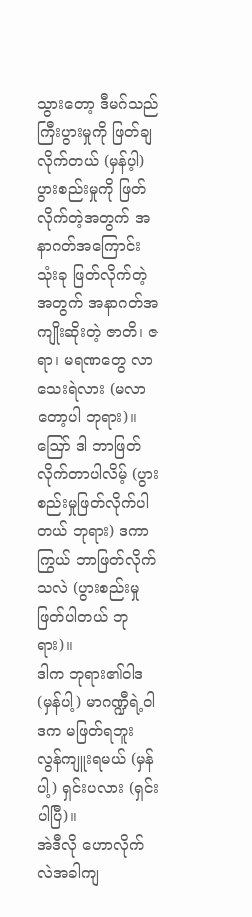သွားတော့ ဒီမဂ်သည် ကြီးပွားမှုကို ဖြတ်ချလိုက်တယ် (မှန်ပ့ါ) ပွားစည်းမှုကို ဖြတ်လိုက်တဲ့အတွက် အနာဂတ်အကြောင်း သုံးခု ဖြတ်လိုက်တဲ့အတွက် အနာဂတ်အကျိုးဆိုးတဲ့ ဇာတိ၊ ဇရာ၊ မရဏတွေ လာသေးရဲလား (မလာတော့ပါ ဘုရား)။
ဪ ဒါ ဘာဖြတ်လိုက်တာပါလိမ့် (ပွားစည်းမှုဖြတ်လိုက်ပါတယ် ဘုရား) ဒကာကြွယ် ဘာဖြတ်လိုက်သလဲ (ပွားစည်းမှု ဖြတ်ပါတယ် ဘုရား)။
ဒါက ဘုရား၏ဝါဒ (မှန်ပါ့) မာဂဏ္ဍီရဲ့ဝါဒက မဖြတ်ရဘူး လွန်ကျူးရမယ် (မှန်ပါ့) ရှင်းပလား (ရှင်းပါပြီ)။
အဲဒီလို ဟောလိုက်လဲအခါကျ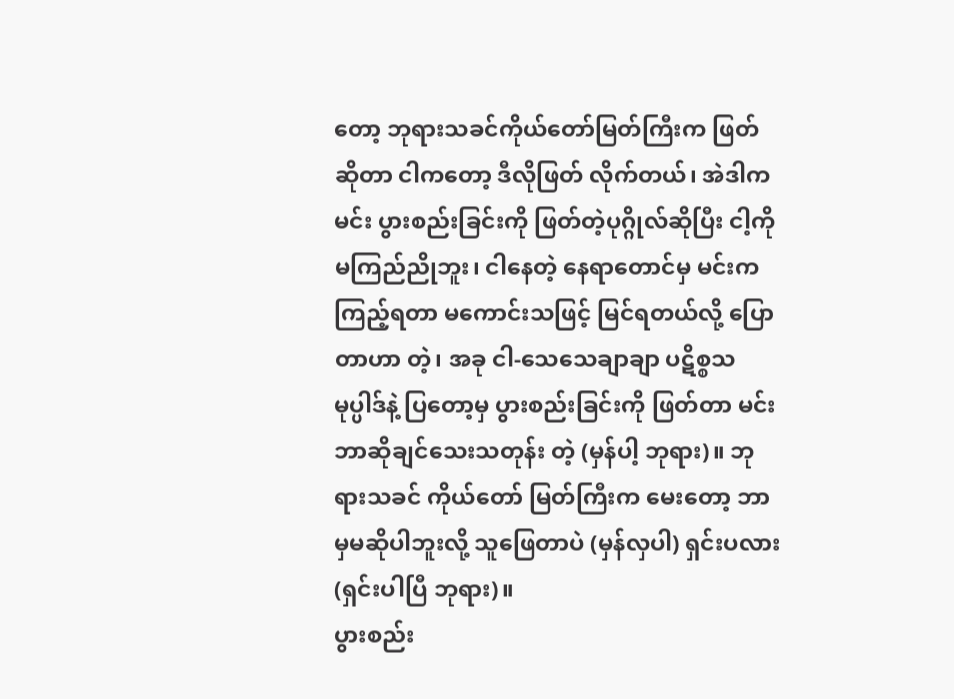တော့ ဘုရားသခင်ကိုယ်တော်မြတ်ကြီးက ဖြတ်ဆိုတာ ငါကတော့ ဒီလိုဖြတ် လိုက်တယ်၊ အဲဒါက မင်း ပွားစည်းခြင်းကို ဖြတ်တဲ့ပုဂ္ဂိုလ်ဆိုပြီး ငါ့ကို မကြည်ညိုဘူး၊ ငါနေတဲ့ နေရာတောင်မှ မင်းက ကြည့်ရတာ မကောင်းသဖြင့် မြင်ရတယ်လို့ ပြောတာဟာ တဲ့၊ အခု ငါ-သေသေချာချာ ပဋိစ္စသမုပ္ပါဒ်နဲ့ ပြတော့မှ ပွားစည်းခြင်းကို ဖြတ်တာ မင်း ဘာဆိုချင်သေးသတုန်း တဲ့ (မှန်ပါ့ ဘုရား)။ ဘုရားသခင် ကိုယ်တော် မြတ်ကြီးက မေးတော့ ဘာမှမဆိုပါဘူးလို့ သူဖြေတာပဲ (မှန်လှပါ) ရှင်းပလား (ရှင်းပါပြီ ဘုရား)။
ပွားစည်း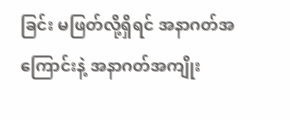ခြင်း မဖြတ်လို့ရှိရင် အနာဂတ်အကြောင်းနဲ့ အနာဂတ်အကျိုး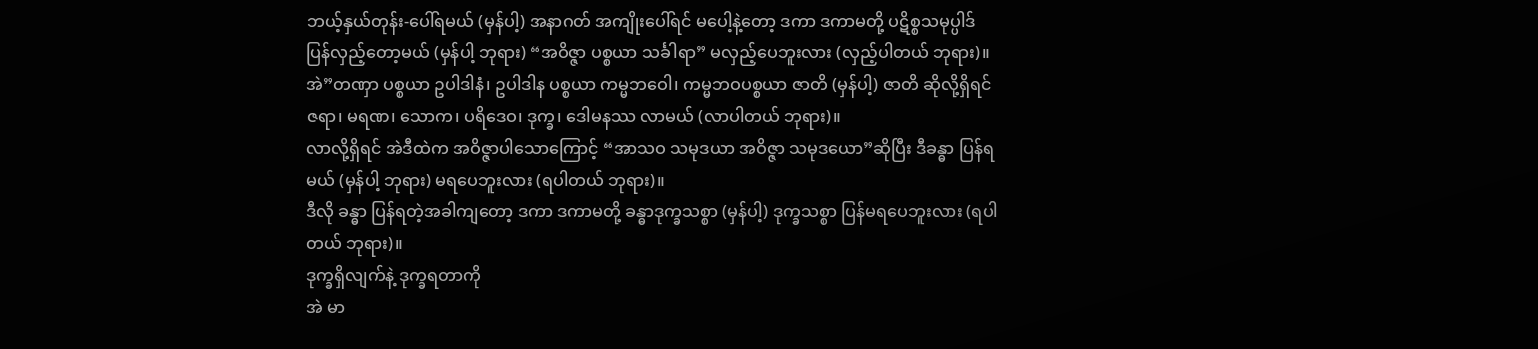ဘယ့်နှယ်တုန်း-ပေါ်ရမယ် (မှန်ပါ့) အနာဂတ် အကျိုးပေါ်ရင် မပေါ့နဲ့တော့ ဒကာ ဒကာမတို့ ပဋိစ္စသမုပ္ပါဒ် ပြန်လှည့်တော့မယ် (မှန်ပါ့ ဘုရား) “အဝိဇ္ဇာ ပစ္စယာ သင်္ခါရာ” မလှည့်ပေဘူးလား (လှည့်ပါတယ် ဘုရား)။
အဲ”တဏှာ ပစ္စယာ ဥပါဒါနံ၊ ဥပါဒါန ပစ္စယာ ကမ္မဘဝေါ၊ ကမ္မဘဝပစ္စယာ ဇာတိ (မှန်ပါ့) ဇာတိ ဆိုလို့ရှိရင် ဇရာ၊ မရဏ၊ သောက၊ ပရိဒေဝ၊ ဒုက္ခ၊ ဒေါမနဿ လာမယ် (လာပါတယ် ဘုရား)။
လာလို့ရှိရင် အဲဒီထဲက အဝိဇ္ဇာပါသောကြောင့် “အာသဝ သမုဒယာ အဝိဇ္ဇာ သမုဒယော”ဆိုပြီး ဒီခန္ဓာ ပြန်ရမယ် (မှန်ပါ့ ဘုရား) မရပေဘူးလား (ရပါတယ် ဘုရား)။
ဒီလို ခန္ဓာ ပြန်ရတဲ့အခါကျတော့ ဒကာ ဒကာမတို့ ခန္ဓာဒုက္ခသစ္စာ (မှန်ပါ့) ဒုက္ခသစ္စာ ပြန်မရပေဘူးလား (ရပါတယ် ဘုရား)။
ဒုက္ခရှိလျက်နဲ့ ဒုက္ခရတာကို
အဲ မာ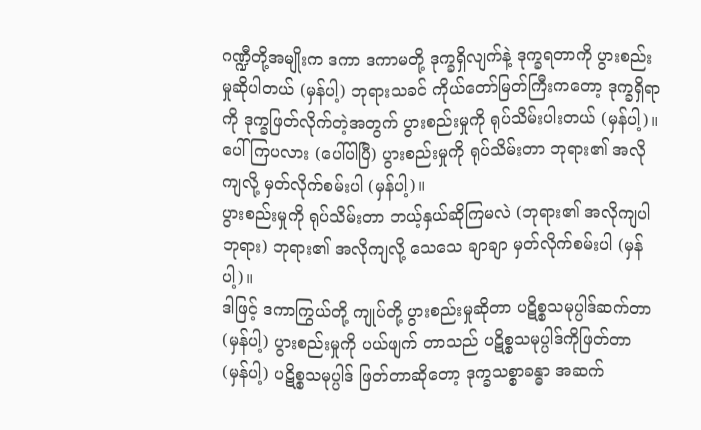ဂဏ္ဍီတို့အမျိုးက ဒကာ ဒကာမတို့ ဒုက္ခရှိလျက်နဲ့ ဒုက္ခရတာကို ပွားစည်းမှုဆိုပါတယ် (မှန်ပါ့) ဘုရားသခင် ကိုယ်တော်မြတ်ကြီးကတော့ ဒုက္ခရှိရာကို ဒုက္ခဖြတ်လိုက်တဲ့အတွက် ပွားစည်းမှုကို ရုပ်သိမ်းပါးတယ် (မှန်ပါ့)။ ပေါ်ကြပလား (ပေါ်ပါပြီ) ပွားစည်းမှုကို ရုပ်သိမ်းတာ ဘုရား၏ အလိုကျလို့ မှတ်လိုက်စမ်းပါ (မှန်ပါ့)။
ပွားစည်းမှုကို ရုပ်သိမ်းတာ ဘယ့်နှယ်ဆိုကြမလဲ (ဘုရား၏ အလိုကျပါ ဘုရား) ဘုရား၏ အလိုကျလို့ သေသေ ချာချာ မှတ်လိုက်စမ်းပါ (မှန်ပါ့)။
ဒါဖြင့် ဒကာကြွယ်တို့ ကျုပ်တို့ ပွားစည်းမှုဆိုတာ ပဋိစ္စသမုပ္ပါဒ်ဆက်တာ (မှန်ပါ့) ပွားစည်းမှုကို ပယ်ဖျက် တာသည် ပဋိစ္စသမုပ္ပါဒ်ကိုဖြတ်တာ (မှန်ပါ့) ပဋိစ္စသမုပ္ပါဒ် ဖြတ်တာဆိုတော့ ဒုက္ခသစ္စာခန္ဓာ အဆက်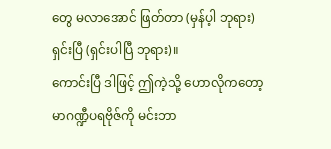တွေ မလာအောင် ဖြတ်တာ (မှန်ပ့ါ ဘုရား) ရှင်းပြီ (ရှင်းပါပြီ ဘုရား)။
ကောင်းပြီ ဒါဖြင့် ဤကဲ့သို့ ဟောလိုကတော့ မာဂဏ္ဍီပရဗိုဇ်ကို မင်းဘာ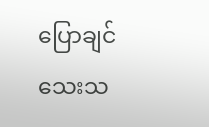ပြောချင်သေးသ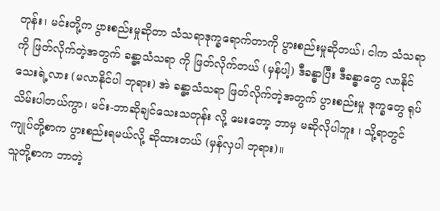တုန်း၊ မင်းတို့က ပွားစည်းမှုဆိုတာ သံသရာဒုက္ခရောက်တာကို ပွားစည်းမှုဆိုတယ်၊ ငါက သံသရာကို ဖြတ်လိုက်တဲ့အတွက် ခန္ဓာ့သံသရာ ကို ဖြတ်လိုက်တယ် (မှန်ပါ့) ဒီခန္ဓာပြီး ဒီခန္ဓာတွေ လာနိုင်သေးရဲ့လား (မလာနိုင်ပါ ဘုရား) အဲ ခန္ဓာ့သံသရာ ဖြတ်လိုက်တဲ့အတွက် ပွားစည်းမှု ဒုက္ခတွေ ရုပ်သိမ်းပါတယ်ကွာ၊ မင်း-ဘာဆိုချင်သေးသတုန်း လို့ မေးတော့ ဘာမှ မဆိုလိုပါဘူး ၊ သို့ရာတွင် ကျုပ်တို့စာက ပွားစည်းရမယ်လို့ ဆိုထားတယ် (မှန်လှပါ ဘုရား)။
သူတို့စာက ဘာတဲ့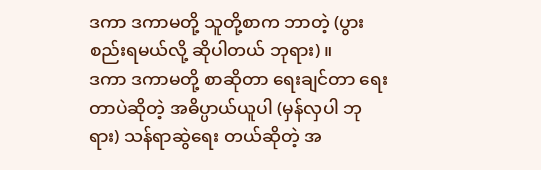ဒကာ ဒကာမတို့ သူတို့စာက ဘာတဲ့ (ပွားစည်းရမယ်လို့ ဆိုပါတယ် ဘုရား)။
ဒကာ ဒကာမတို့ စာဆိုတာ ရေးချင်တာ ရေးတာပဲဆိုတဲ့ အဓိပ္ပာယ်ယူပါ (မှန်လှပါ ဘုရား) သန်ရာဆွဲရေး တယ်ဆိုတဲ့ အ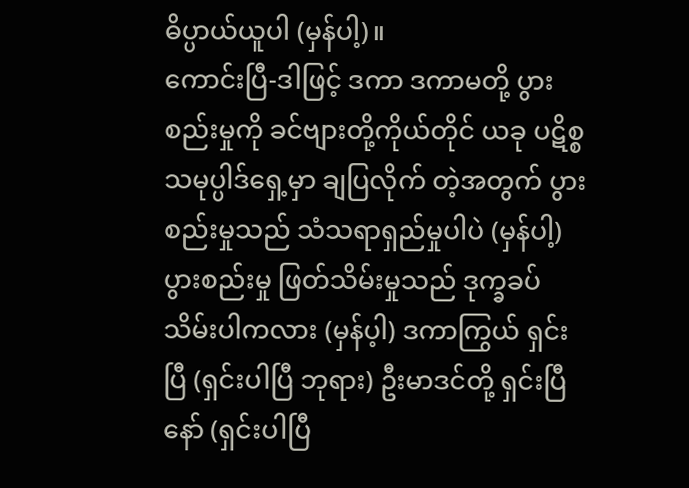ဓိပ္ပာယ်ယူပါ (မှန်ပါ့)။
ကောင်းပြီ-ဒါဖြင့် ဒကာ ဒကာမတို့ ပွားစည်းမှုကို ခင်ဗျားတို့ကိုယ်တိုင် ယခု ပဋိစ္စသမုပ္ပါဒ်ရှေ့မှာ ချပြလိုက် တဲ့အတွက် ပွားစည်းမှုသည် သံသရာရှည်မှုပါပဲ (မှန်ပါ့) ပွားစည်းမှု ဖြတ်သိမ်းမှုသည် ဒုက္ခခပ်သိမ်းပါကလား (မှန်ပ့ါ) ဒကာကြွယ် ရှင်းပြီ (ရှင်းပါပြီ ဘုရား) ဦးမာဒင်တို့ ရှင်းပြီနော် (ရှင်းပါပြီ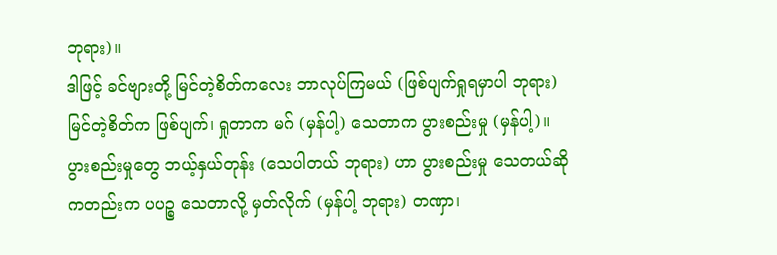ဘုရား)။
ဒါဖြင့် ခင်ဗျားတို့ မြင်တဲ့စိတ်ကလေး ဘာလုပ်ကြမယ် (ဖြစ်ပျက်ရှုရမှာပါ ဘုရား) မြင်တဲ့စိတ်က ဖြစ်ပျက်၊ ရှုတာက မဂ် (မှန်ပါ့) သေတာက ပွားစည်းမှု (မှန်ပါ့)။
ပွားစည်းမှုတွေ ဘယ့်နှယ်တုန်း (သေပါတယ် ဘုရား) ဟာ ပွားစည်းမှု သေတယ်ဆိုကတည်းက ပပဉ္စ သေတာလို့ မှတ်လိုက် (မှန်ပါ့ ဘုရား) တဏှာ၊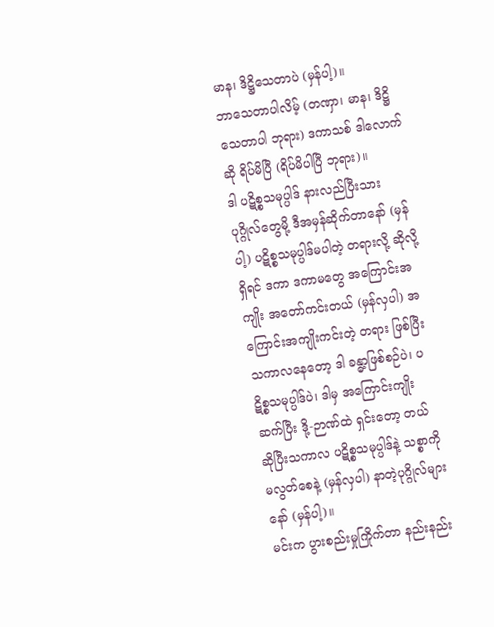မာန၊ ဒိဋ္ဌိသေတာပဲ (မှန်ပါ့)။
ဘာသေတာပါလိမ့် (တဏှာ၊ မာန၊ ဒိဋ္ဌိသေတာပါ ဘုရား) ဒကာသစ် ဒါလောက်ဆို ရိပ်မိပြီ (ရိပ်မိပါပြီ ဘုရား)။
ဒါ ပဋိစ္စသမုပ္ပါဒ် နားလည်ပြီးသား ပုဂ္ဂိုလ်တွေမို့ ဒီအမှန်ဆိုက်တာနော် (မှန်ပါ့) ပဋိစ္စသမုပ္ပါဒ်မပါတဲ့ တရားလို့ ဆိုလို့ရှိရင် ဒကာ ဒကာမတွေ အကြောင်းအကျိုး အတော်ကင်းတယ် (မှန်လှပါ) အကြောင်းအကျိုးကင်းတဲ့ တရား ဖြစ်ပြီး သကာလနေတော့ ဒါ ခန္ဓာ့ဖြစ်စဉ်ပဲ၊ ပဋိစ္စသမုပ္ပါဒ်ပဲ၊ ဒါမှ အကြောင်းကျိုးဆက်ပြီး ဒို့-ဉာဏ်ထဲ ရှင်းတော့ တယ်ဆိုပြီးသကာလ ပဋိစ္စသမုပ္ပါဒ်နဲ့ သစ္စာကို မလွတ်စေနဲ့ (မှန်လှပါ) နာတဲ့ပုဂ္ဂိုလ်များနော် (မှန်ပါ့)။
မင်းက ပွားစည်းမှုကြိုက်တာ နည်းနည်း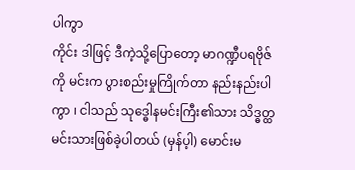ပါကွာ
ကိုင်း ဒါဖြင့် ဒီကဲ့သို့ပြောတော့ မာဂဏ္ဍီပရဗိုဇ်ကို မင်းက ပွားစည်းမှုကြိုက်တာ နည်းနည်းပါကွာ ၊ ငါသည် သုဒ္ဓေါနမင်းကြီး၏သား သိဒ္ဓတ္ထမင်းသားဖြစ်ခဲ့ပါတယ် (မှန်ပ့ါ) မောင်းမ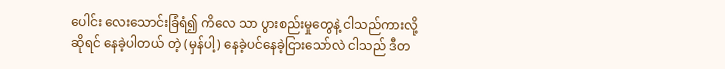ပေါင်း လေးသောင်းခြံရံ၍ ကိလေ သာ ပွားစည်းမှုတွေနဲ့ ငါသည်ကားလို့ဆိုရင် နေခဲ့ပါတယ် တဲ့ (မှန်ပါ့) နေခဲ့ပင်နေခဲ့ငြားသော်လဲ ငါသည် ဒီတ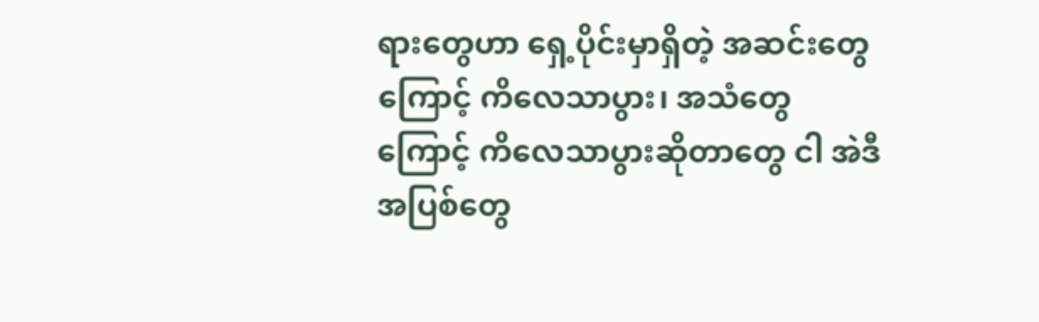ရားတွေဟာ ရှေ့ပိုင်းမှာရှိတဲ့ အဆင်းတွေကြောင့် ကိလေသာပွား၊ အသံတွေကြောင့် ကိလေသာပွားဆိုတာတွေ ငါ အဲဒီ အပြစ်တွေ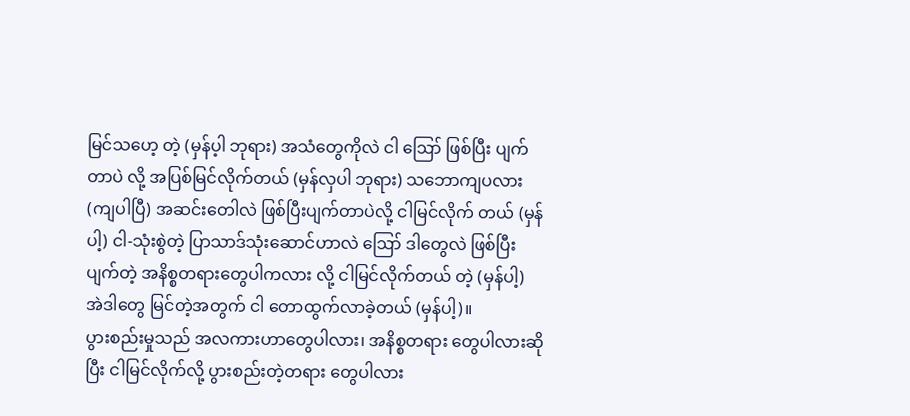မြင်သဟေ့ တဲ့ (မှန်ပ့ါ ဘုရား) အသံတွေကိုလဲ ငါ ဪ ဖြစ်ပြီး ပျက်တာပဲ လို့ အပြစ်မြင်လိုက်တယ် (မှန်လှပါ ဘုရား) သဘောကျပလား (ကျပါပြီ) အဆင်းတေါလဲ ဖြစ်ပြီးပျက်တာပဲလို့ ငါမြင်လိုက် တယ် (မှန်ပါ့) ငါ-သုံးစွဲတဲ့ ပြာသာဒ်သုံးဆောင်ဟာလဲ ဪ ဒါတွေလဲ ဖြစ်ပြီးပျက်တဲ့ အနိစ္စတရားတွေပါကလား လို့ ငါမြင်လိုက်တယ် တဲ့ (မှန်ပါ့) အဲဒါတွေ မြင်တဲ့အတွက် ငါ တောထွက်လာခဲ့တယ် (မှန်ပါ့)။
ပွားစည်းမှုသည် အလကားဟာတွေပါလား၊ အနိစ္စတရား တွေပါလားဆိုပြီး ငါမြင်လိုက်လို့ ပွားစည်းတဲ့တရား တွေပါလား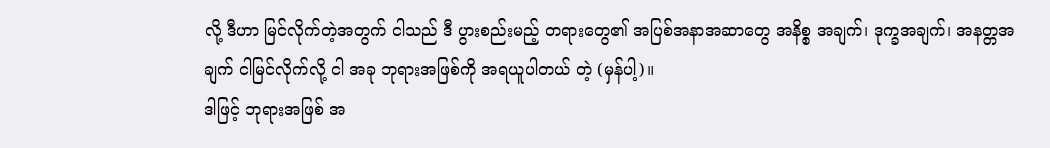လို့ ဒီဟာ မြင်လိုက်တဲ့အတွက် ငါသည် ဒီ ပွားစည်းမည့် တရားတွေ၏ အပြစ်အနာအဆာတွေ အနိစ္စ အချက်၊ ဒုက္ခအချက်၊ အနတ္တအချက် ငါမြင်လိုက်လို့ ငါ အခု ဘုရားအဖြစ်ကို အရယူပါတယ် တဲ့ (မှန်ပါ့)။
ဒါဖြင့် ဘုရားအဖြစ် အ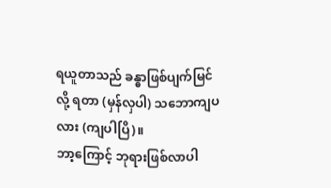ရယူတာသည် ခန္ဓာဖြစ်ပျက်မြင်လို့ ရတာ (မှန်လှပါ) သဘောကျပလား (ကျပါပြိ)။
ဘာ့ကြောင့် ဘုရားဖြစ်လာပါ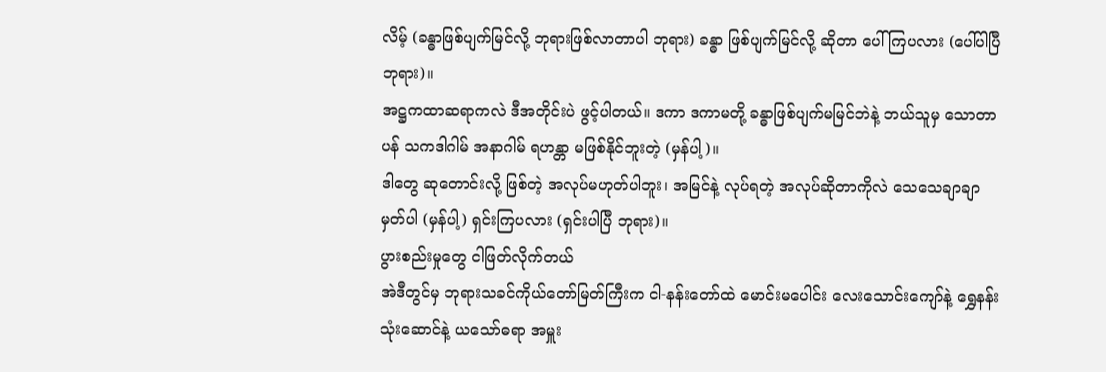လိမ့် (ခန္ဓာဖြစ်ပျက်မြင်လို့ ဘုရားဖြစ်လာတာပါ ဘုရား) ခန္ဓာ ဖြစ်ပျက်မြင်လို့ ဆိုတာ ပေါ်ကြပလား (ပေါ်ပါပြီ ဘုရား)။
အဋ္ဌကထာဆရာကလဲ ဒီအတိုင်းပဲ ဖွင့်ပါတယ်။ ဒကာ ဒကာမတို့ ခန္ဓာဖြစ်ပျက်မမြင်ဘဲနဲ့ ဘယ်သူမှ သောတာ ပန် သကဒါဂါမ် အနာဂါမ် ရဟန္တာ မဖြစ်နိုင်ဘူးတဲ့ (မှန်ပါ့)။
ဒါတွေ ဆုတောင်းလို့ ဖြစ်တဲ့ အလုပ်မဟုတ်ပါဘူး၊ အမြင်နဲ့ လုပ်ရတဲ့ အလုပ်ဆိုတာကိုလဲ သေသေချာချာ မှတ်ပါ (မှန်ပါ့) ရှင်းကြပလား (ရှင်းပါပြီ ဘုရား)။
ပွားစည်းမှုတွေ ငါဖြတ်လိုက်တယ်
အဲဒီတွင်မှ ဘုရားသခင်ကိုယ်တော်မြတ်ကြီးက ငါ-နန်းတော်ထဲ မောင်းမပေါင်း လေးသောင်းကျော်နဲ့ ရွှေနန်း သုံးဆောင်နဲ့ ယသော်ဓရာ အမှူး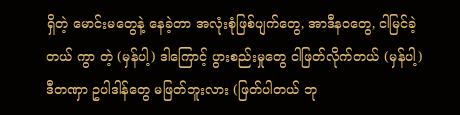ရှိတဲ့ မောင်းမတွေနဲ့ နေခဲ့တာ အလုံးစုံဖြစ်ပျက်တွေ, အာဒီနဝတွေ, ငါမြင်ခဲ့တယ် ကွာ တဲ့ (မှန်ပါ့) ဒါကြောင့် ပွားစည်းမှုတွေ ငါဖြတ်လိုက်တယ် (မှန်ပါ့) ဒီတဏှာ ဥပါဒါန်တွေ မဖြတ်ဘူးလား (ဖြတ်ပါတယ် ဘု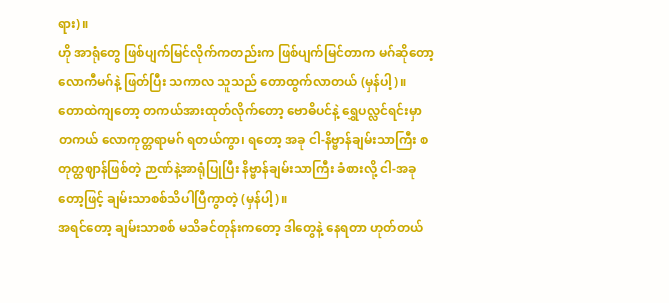ရား)။
ဟို အာရုံတွေ ဖြစ်ပျက်မြင်လိုက်ကတည်းက ဖြစ်ပျက်မြင်တာက မဂ်ဆိုတော့ လောကီမဂ်နဲ့ ဖြတ်ပြီး သကာလ သူသည် တောထွက်လာတယ် (မှန်ပါ့)။
တောထဲကျတော့ တကယ်အားထုတ်လိုက်တော့ ဗောဓိပင်နဲ့ ရွှေပလ္လင်ရင်းမှာ တကယ် လောကုတ္တရာမဂ် ရတယ်ကွာ၊ ရတော့ အခု ငါ-နိဗ္ဗာန်ချမ်းသာကြီး စတုတ္ထဈာန်ဖြစ်တဲ့ ဉာဏ်နဲ့အာရုံပြုပြီး နိဗ္ဗာန်ချမ်းသာကြီး ခံစားလို့ ငါ-အခုတော့ဖြင့် ချမ်းသာစစ်သိပါပြီကွာတဲ့ (မှန်ပါ့)။
အရင်တော့ ချမ်းသာစစ် မသိခင်တုန်းကတော့ ဒါတွေနဲ့ နေရတာ ဟုတ်တယ်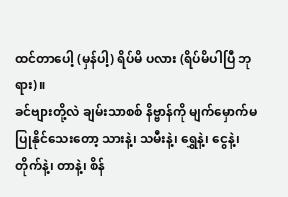ထင်တာပေါ့ (မှန်ပါ့) ရိပ်မိ ပလား (ရိပ်မိပါပြီ ဘုရား)။
ခင်ဗျားတို့လဲ ချမ်းသာစစ် နိဗ္ဗာန်ကို မျက်မှောက်မပြုနိုင်သေးတော့ သားနဲ့၊ သမီးနဲ့၊ ရွှေနဲ့၊ ငွေနဲ့၊ တိုက်နဲ့၊ တာနဲ့၊ စိန်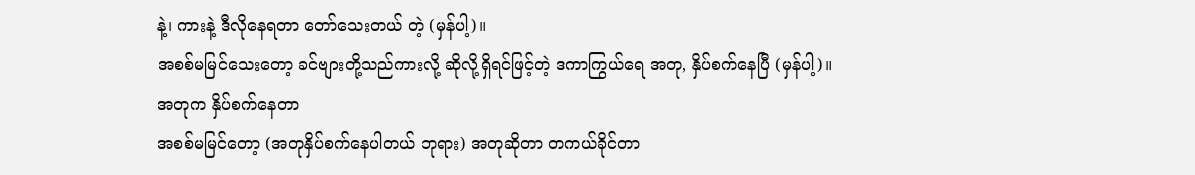နဲ့၊ ကားနဲ့ ဒီလိုနေရတာ တော်သေးတယ် တဲ့ (မှန်ပါ့)။
အစစ်မမြင်သေးတော့ ခင်ဗျားတို့သည်ကားလို့ ဆိုလို့ရှိရင်ဖြင့်တဲ့ ဒကာကြွယ်ရေ အတု, နှိပ်စက်နေပြီ (မှန်ပါ့)။
အတုက နှိပ်စက်နေတာ
အစစ်မမြင်တော့ (အတုနှိပ်စက်နေပါတယ် ဘုရား) အတုဆိုတာ တကယ်ခိုင်တာ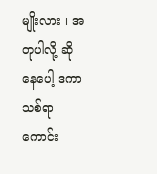မျိုးလား ၊ အတုပါလို့ ဆိုနေပေါ့ ဒကာသစ်ရာ ကောင်း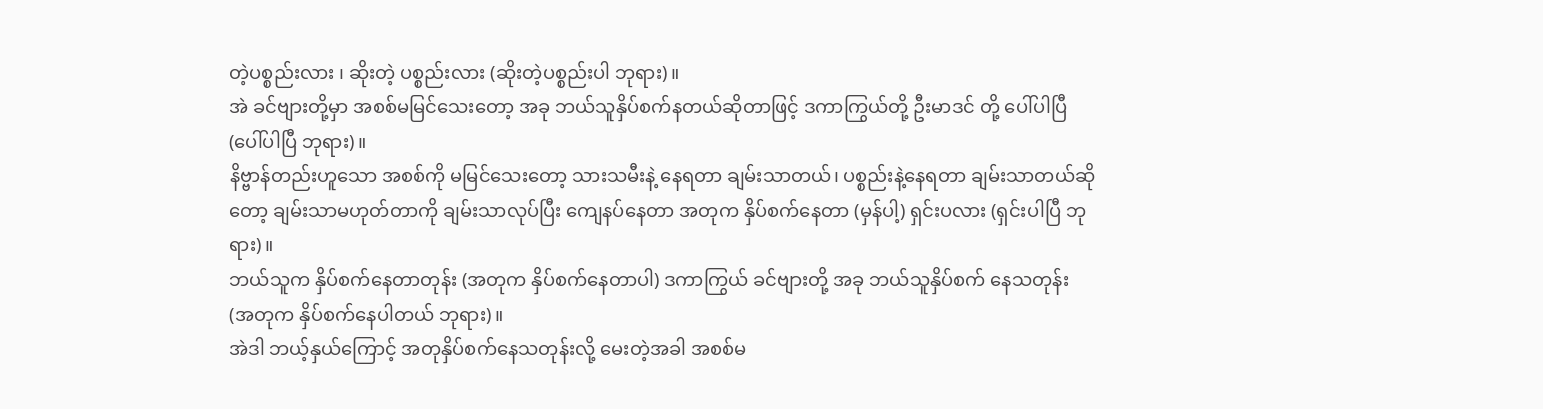တဲ့ပစ္စည်းလား ၊ ဆိုးတဲ့ ပစ္စည်းလား (ဆိုးတဲ့ပစ္စည်းပါ ဘုရား)။
အဲ ခင်ဗျားတို့မှာ အစစ်မမြင်သေးတော့ အခု ဘယ်သူနှိပ်စက်နတယ်ဆိုတာဖြင့် ဒကာကြွယ်တို့ ဦးမာဒင် တို့ ပေါ်ပါပြီ (ပေါ်ပါပြီ ဘုရား)။
နိဗ္ဗာန်တည်းဟူသော အစစ်ကို မမြင်သေးတော့ သားသမီးနဲ့ နေရတာ ချမ်းသာတယ်၊ ပစ္စည်းနဲ့နေရတာ ချမ်းသာတယ်ဆိုတော့ ချမ်းသာမဟုတ်တာကို ချမ်းသာလုပ်ပြီး ကျေနပ်နေတာ အတုက နှိပ်စက်နေတာ (မှန်ပါ့) ရှင်းပလား (ရှင်းပါပြီ ဘုရား)။
ဘယ်သူက နှိပ်စက်နေတာတုန်း (အတုက နှိပ်စက်နေတာပါ) ဒကာကြွယ် ခင်ဗျားတို့ အခု ဘယ်သူနှိပ်စက် နေသတုန်း (အတုက နှိပ်စက်နေပါတယ် ဘုရား)။
အဲဒါ ဘယ့်နှယ်ကြောင့် အတုနှိပ်စက်နေသတုန်းလို့ မေးတဲ့အခါ အစစ်မ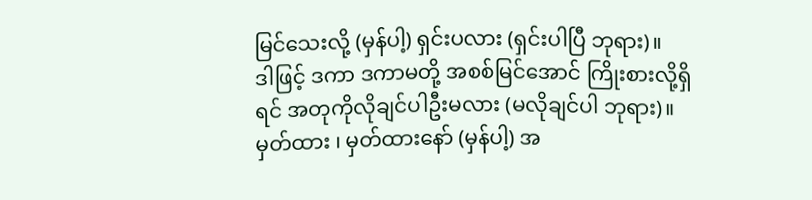မြင်သေးလို့ (မှန်ပါ့) ရှင်းပလား (ရှင်းပါပြီ ဘုရား)။
ဒါဖြင့် ဒကာ ဒကာမတို့ အစစ်မြင်အောင် ကြိုးစားလို့ရှိရင် အတုကိုလိုချင်ပါဦးမလား (မလိုချင်ပါ ဘုရား)။
မှတ်ထား ၊ မှတ်ထားနော် (မှန်ပါ့) အ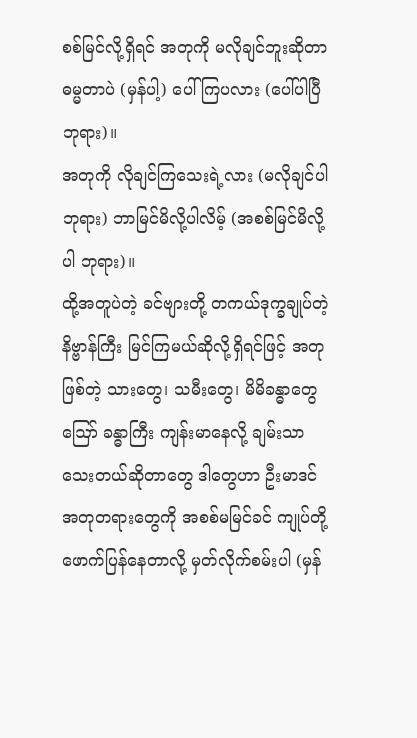စစ်မြင်လို့ရှိရင် အတုကို မလိုချင်ဘူးဆိုတာ ဓမ္မတာပဲ (မှန်ပါ့) ပေါ်ကြပလား (ပေါ်ပါပြီ ဘုရား)။
အတုကို လိုချင်ကြသေးရဲ့လား (မလိုချင်ပါ ဘုရား) ဘာမြင်မိလို့ပါလိမ့် (အစစ်မြင်မိလို့ပါ ဘုရား)။
ထို့အတူပဲတဲ့ ခင်ဗျားတို့ တကယ်ဒုက္ခချုပ်တဲ့ နိဗ္ဗာန်ကြီး မြင်ကြမယ်ဆိုလို့ရှိရင်ဖြင့် အတုဖြစ်တဲ့ သားတွေ၊ သမီးတွေ၊ မိမိခန္ဓာတွေ ဪ ခန္ဓာကြီး ကျန်းမာနေလို့ ချမ်းသာသေးတယ်ဆိုတာတွေ ဒါတွေဟာ ဦးမာဒင် အတုတရားတွေကို အစစ်မမြင်ခင် ကျုပ်တို့ ဖောက်ပြန်နေတာလို့ မှတ်လိုက်စမ်းပါ (မှန်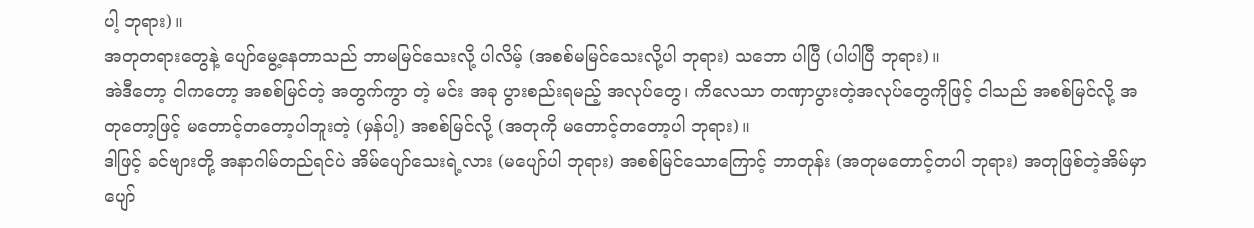ပါ့ ဘုရား)။
အတုတရားတွေနဲ့ ပျော်မွေ့နေတာသည် ဘာမမြင်သေးလို့ ပါလိမ့် (အစစ်မမြင်သေးလို့ပါ ဘုရား) သဘော ပါပြီ (ပါပါပြီ ဘုရား)။
အဲဒီတော့ ငါကတော့ အစစ်မြင်တဲ့ အတွက်ကွာ တဲ့ မင်း အခု ပွားစည်းရမည့် အလုပ်တွေ၊ ကိလေသာ တဏှာပွားတဲ့အလုပ်တွေကိုဖြင့် ငါသည် အစစ်မြင်လို့ အတုတော့ဖြင့် မတောင့်တတော့ပါဘူးတဲ့ (မှန်ပါ့) အစစ်မြင်လို့ (အတုကို မတောင့်တတော့ပါ ဘုရား)။
ဒါဖြင့် ခင်ဗျားတို့ အနာဂါမ်တည်ရင်ပဲ အိမ်ပျော်သေးရဲ့လား (မပျော်ပါ ဘုရား) အစစ်မြင်သောကြောင့် ဘာတုန်း (အတုမတောင့်တပါ ဘုရား) အတုဖြစ်တဲ့အိမ်မှာ ပျော်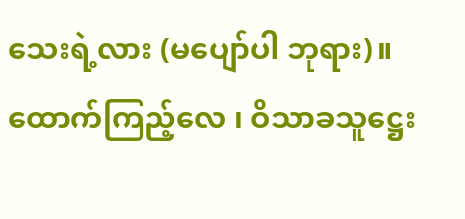သေးရဲ့လား (မပျော်ပါ ဘုရား)။
ထောက်ကြည့်လေ ၊ ဝိသာခသူဋ္ဌေး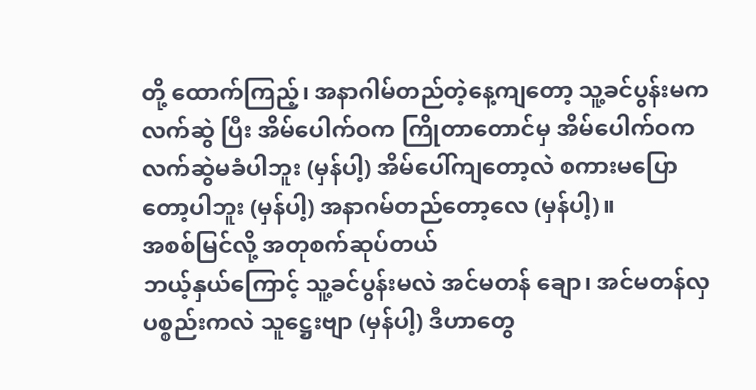တို့ ထောက်ကြည့်၊ အနာဂါမ်တည်တဲ့နေ့ကျတော့ သူ့ခင်ပွန်းမက လက်ဆွဲ ပြီး အိမ်ပေါက်ဝက ကြိုတာတောင်မှ အိမ်ပေါက်ဝက လက်ဆွဲမခံပါဘူး (မှန်ပါ့) အိမ်ပေါ်ကျတော့လဲ စကားမပြော တော့ပါဘူး (မှန်ပါ့) အနာဂမ်တည်တော့လေ (မှန်ပါ့)။
အစစ်မြင်လို့ အတုစက်ဆုပ်တယ်
ဘယ့်နှယ်ကြောင့် သူ့ခင်ပွန်းမလဲ အင်မတန် ချော၊ အင်မတန်လှ ပစ္စည်းကလဲ သူဋ္ဌေးဗျာ (မှန်ပါ့) ဒီဟာတွေ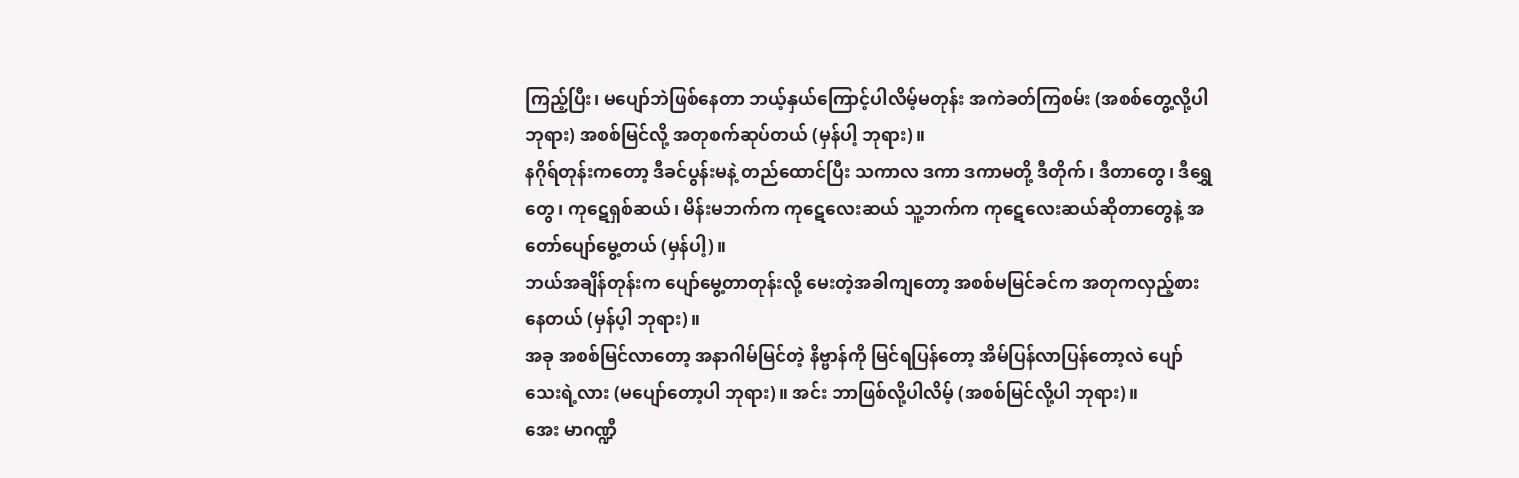ကြည့်ပြီး၊ မပျော်ဘဲဖြစ်နေတာ ဘယ့်နှယ်ကြောင့်ပါလိမ့်မတုန်း အကဲခတ်ကြစမ်း (အစစ်တွေ့လို့ပါ ဘုရား) အစစ်မြင်လို့ အတုစက်ဆုပ်တယ် (မှန်ပါ့ ဘုရား)။
နဂိုရ်တုန်းကတော့ ဒီခင်ပွန်းမနဲ့ တည်ထောင်ပြီး သကာလ ဒကာ ဒကာမတို့ ဒီတိုက်၊ ဒီတာတွေ၊ ဒီရွှေတွေ၊ ကုဋေရှစ်ဆယ်၊ မိန်းမဘက်က ကုဋေလေးဆယ် သူ့ဘက်က ကုဋေလေးဆယ်ဆိုတာတွေနဲ့ အတော်ပျော်မွေ့တယ် (မှန်ပါ့)။
ဘယ်အချိန်တုန်းက ပျော်မွေ့တာတုန်းလို့ မေးတဲ့အခါကျတော့ အစစ်မမြင်ခင်က အတုကလှည့်စားနေတယ် (မှန်ပ့ါ ဘုရား)။
အခု အစစ်မြင်လာတော့ အနာဂါမ်မြင်တဲ့ နိဗ္ဗာန်ကို မြင်ရပြန်တော့ အိမ်ပြန်လာပြန်တော့လဲ ပျော်သေးရဲ့လား (မပျော်တော့ပါ ဘုရား)။ အင်း ဘာဖြစ်လို့ပါလိမ့် (အစစ်မြင်လို့ပါ ဘုရား)။
အေး မာဂဏ္ဍီ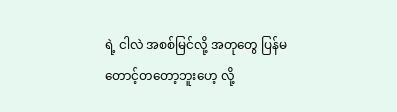ရဲ့ ငါလဲ အစစ်မြင်လို့ အတုတွေ ပြန်မတောင့်တတော့ဘူးဟေ့ လို့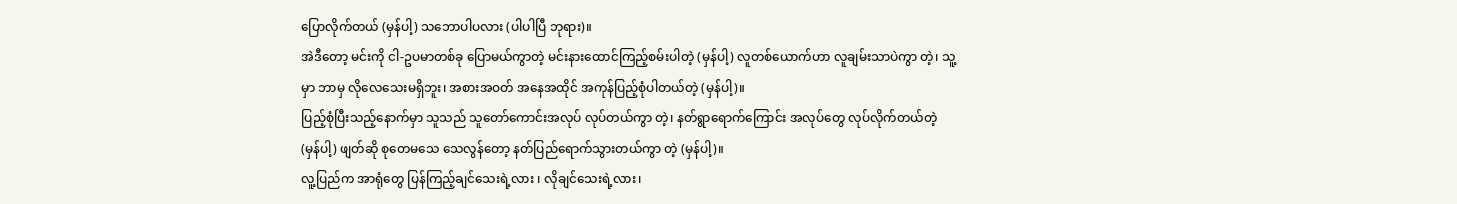ပြောလိုက်တယ် (မှန်ပါ့) သဘောပါပလား (ပါပါပြီ ဘုရား)။
အဲဒီတော့ မင်းကို ငါ-ဥပမာတစ်ခု ပြောမယ်ကွာတဲ့ မင်းနားထောင်ကြည့်စမ်းပါတဲ့ (မှန်ပါ့) လူတစ်ယောက်ဟာ လူချမ်းသာပဲကွာ တဲ့၊ သူ့မှာ ဘာမှ လိုလေသေးမရှိဘူး၊ အစားအဝတ် အနေအထိုင် အကုန်ပြည့်စုံပါတယ်တဲ့ (မှန်ပါ့)။
ပြည့်စုံပြီးသည့်နောက်မှာ သူသည် သူတော်ကောင်းအလုပ် လုပ်တယ်ကွာ တဲ့၊ နတ်ရွာရောက်ကြောင်း အလုပ်တွေ လုပ်လိုက်တယ်တဲ့ (မှန်ပါ့) ဖျတ်ဆို စုတေမသေ သေလွန်တော့ နတ်ပြည်ရောက်သွားတယ်ကွာ တဲ့ (မှန်ပါ့)။
လူ့ပြည်က အာရုံတွေ ပြန်ကြည့်ချင်သေးရဲ့လား ၊ လိုချင်သေးရဲ့လား၊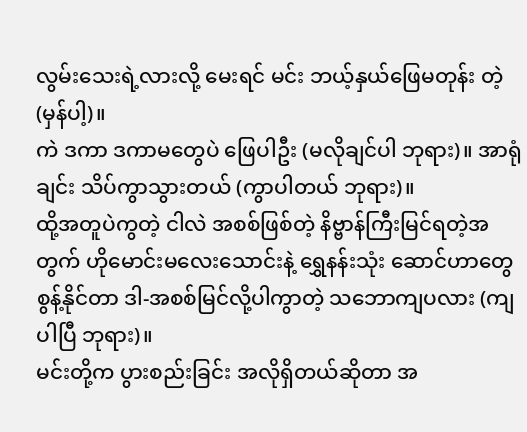လွမ်းသေးရဲ့လားလို့ မေးရင် မင်း ဘယ့်နှယ်ဖြေမတုန်း တဲ့ (မှန်ပါ့)။
ကဲ ဒကာ ဒကာမတွေပဲ ဖြေပါဦး (မလိုချင်ပါ ဘုရား)။ အာရုံချင်း သိပ်ကွာသွားတယ် (ကွာပါတယ် ဘုရား)။
ထို့အတူပဲကွတဲ့ ငါလဲ အစစ်ဖြစ်တဲ့ နိဗ္ဗာန်ကြီးမြင်ရတဲ့အတွက် ဟိုမောင်းမလေးသောင်းနဲ့ ရွှေနန်းသုံး ဆောင်ဟာတွေ စွန့်နိုင်တာ ဒါ-အစစ်မြင်လို့ပါကွာတဲ့ သဘောကျပလား (ကျပါပြီ ဘုရား)။
မင်းတို့က ပွားစည်းခြင်း အလိုရှိတယ်ဆိုတာ အ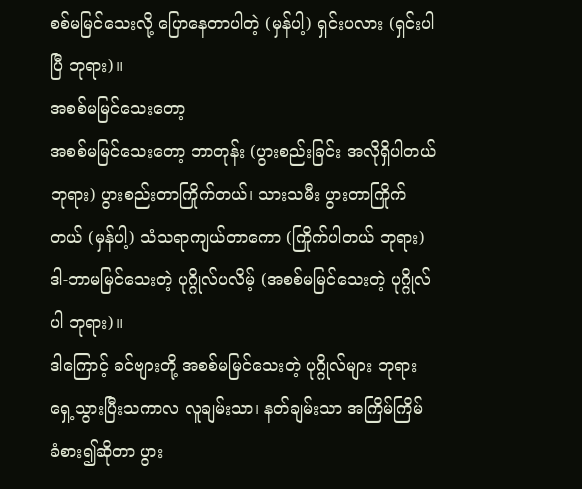စစ်မမြင်သေးလို့ ပြောနေတာပါတဲ့ (မှန်ပါ့) ရှင်းပလား (ရှင်းပါပြီ ဘုရား)။
အစစ်မမြင်သေးတော့
အစစ်မမြင်သေးတော့ ဘာတုန်း (ပွားစည်းခြင်း အလိုရှိပါတယ် ဘုရား) ပွားစည်းတာကြိုက်တယ်၊ သားသမီး ပွားတာကြိုက်တယ် (မှန်ပါ့) သံသရာကျယ်တာကော (ကြိုက်ပါတယ် ဘုရား) ဒါ-ဘာမမြင်သေးတဲ့ ပုဂ္ဂိုလ်ပလိမ့် (အစစ်မမြင်သေးတဲ့ ပုဂ္ဂိုလ်ပါ ဘုရား)။
ဒါကြောင့် ခင်ဗျားတို့ အစစ်မမြင်သေးတဲ့ ပုဂ္ဂိုလ်များ ဘုရားရှေ့သွားပြီးသကာလ လူချမ်းသာ၊ နတ်ချမ်းသာ အကြိမ်ကြိမ် ခံစား၍ဆိုတာ ပွား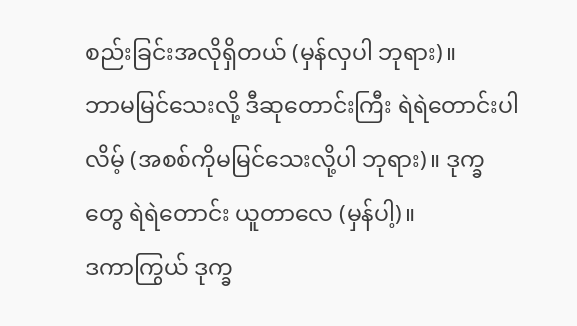စည်းခြင်းအလိုရှိတယ် (မှန်လှပါ ဘုရား)။
ဘာမမြင်သေးလို့ ဒီဆုတောင်းကြီး ရဲရဲတောင်းပါလိမ့် (အစစ်ကိုမမြင်သေးလို့ပါ ဘုရား)။ ဒုက္ခတွေ ရဲရဲတောင်း ယူတာလေ (မှန်ပါ့)။
ဒကာကြွယ် ဒုက္ခ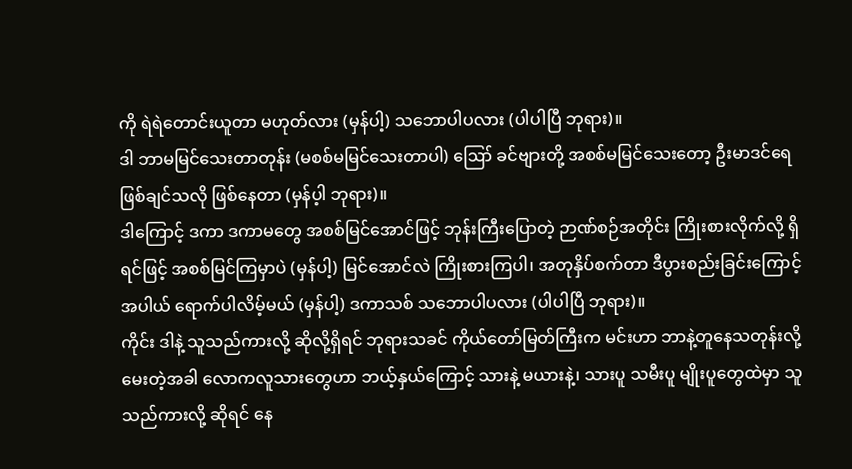ကို ရဲရဲတောင်းယူတာ မဟုတ်လား (မှန်ပါ့) သဘောပါပလား (ပါပါပြီ ဘုရား)။
ဒါ ဘာမမြင်သေးတာတုန်း (မစစ်မမြင်သေးတာပါ) ဪ ခင်ဗျားတို့ အစစ်မမြင်သေးတော့ ဦးမာဒင်ရေ ဖြစ်ချင်သလို ဖြစ်နေတာ (မှန်ပ့ါ ဘုရား)။
ဒါကြောင့် ဒကာ ဒကာမတွေ အစစ်မြင်အောင်ဖြင့် ဘုန်းကြီးပြောတဲ့ ဉာဏ်စဉ်အတိုင်း ကြိုးစားလိုက်လို့ ရှိရင်ဖြင့် အစစ်မြင်ကြမှာပဲ (မှန်ပါ့) မြင်အောင်လဲ ကြိုးစားကြပါ၊ အတုနှိပ်စက်တာ ဒီပွားစည်းခြင်းကြောင့် အပါယ် ရောက်ပါလိမ့်မယ် (မှန်ပါ့) ဒကာသစ် သဘောပါပလား (ပါပါပြီ ဘုရား)။
ကိုင်း ဒါနဲ့ သူသည်ကားလို့ ဆိုလို့ရှိရင် ဘုရားသခင် ကိုယ်တော်မြတ်ကြီးက မင်းဟာ ဘာနဲ့တူနေသတုန်းလို့ မေးတဲ့အခါ လောကလူသားတွေဟာ ဘယ့်နှယ်ကြောင့် သားနဲ့ မယားနဲ့၊ သားပူ သမီးပူ မျိုးပူတွေထဲမှာ သူသည်ကားလို့ ဆိုရင် နေ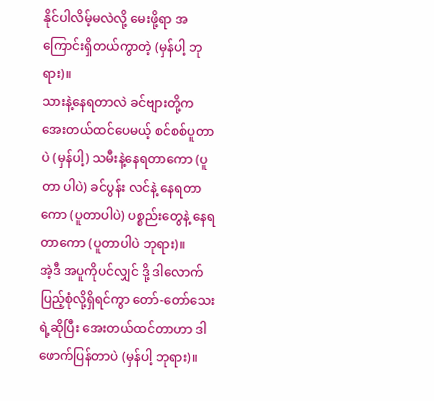နိုင်ပါလိမ့်မလဲလို့ မေးဖို့ရာ အကြောင်းရှိတယ်ကွာတဲ့ (မှန်ပါ့ ဘုရား)။
သားနဲ့နေရတာလဲ ခင်ဗျားတို့က အေးတယ်ထင်ပေမယ့် စင်စစ်ပူတာပဲ (မှန်ပါ့) သမီးနဲ့နေရတာကော (ပူတာ ပါပဲ) ခင်ပွန်း လင်နဲ့ နေရတာကော (ပူတာပါပဲ) ပစ္စည်းတွေနဲ့ နေရတာကော (ပူတာပါပဲ ဘုရား)။
အဲ့ဒီ အပူကိုပင်လျှင် ဒို့ ဒါလောက်ပြည့်စုံလို့ရှိရင်ကွာ တော်-တော်သေးရဲ့ဆိုပြီး အေးတယ်ထင်တာဟာ ဒါ ဖောက်ပြန်တာပဲ (မှန်ပါ့ ဘုရား)။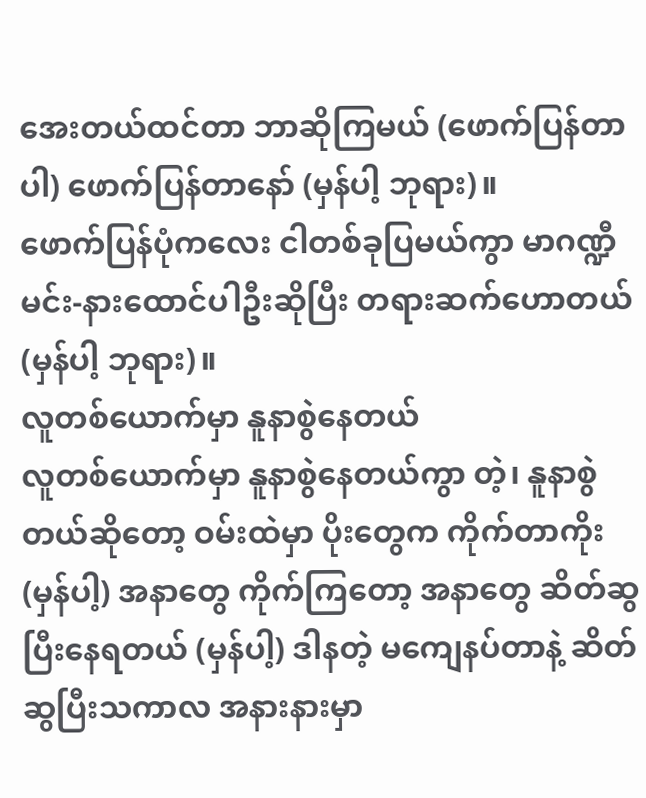အေးတယ်ထင်တာ ဘာဆိုကြမယ် (ဖောက်ပြန်တာပါ) ဖောက်ပြန်တာနော် (မှန်ပါ့ ဘုရား)။
ဖောက်ပြန်ပုံကလေး ငါတစ်ခုပြမယ်ကွာ မာဂဏ္ဍီ မင်း-နားထောင်ပါဦးဆိုပြီး တရားဆက်ဟောတယ် (မှန်ပါ့ ဘုရား)။
လူတစ်ယောက်မှာ နူနာစွဲနေတယ်
လူတစ်ယောက်မှာ နူနာစွဲနေတယ်ကွာ တဲ့၊ နူနာစွဲတယ်ဆိုတော့ ဝမ်းထဲမှာ ပိုးတွေက ကိုက်တာကိုး (မှန်ပါ့) အနာတွေ ကိုက်ကြတော့ အနာတွေ ဆိတ်ဆွပြီးနေရတယ် (မှန်ပါ့) ဒါနတဲ့ မကျေနပ်တာနဲ့ ဆိတ်ဆွပြီးသကာလ အနားနားမှာ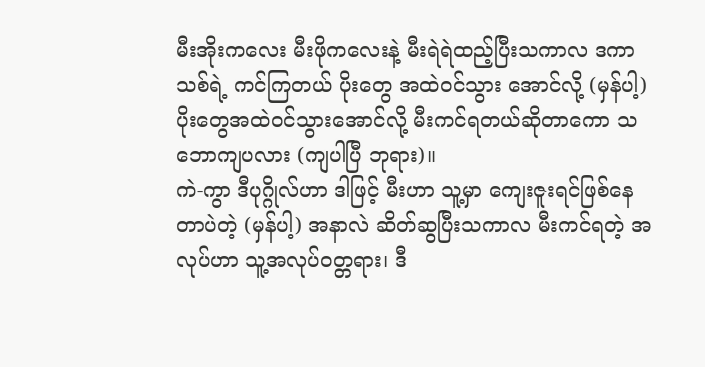မီးအိုးကလေး မီးဖိုကလေးနဲ့ မီးရဲရဲထည့်ပြီးသကာလ ဒကာသစ်ရဲ့ ကင်ကြတယ် ပိုးတွေ အထဲဝင်သွား အောင်လို့ (မှန်ပါ့) ပိုးတွေအထဲဝင်သွားအောင်လို့ မီးကင်ရတယ်ဆိုတာကော သဘောကျပလား (ကျပါပြီ ဘုရား)။
ကဲ-ကွာ ဒီပုဂ္ဂိုလ်ဟာ ဒါဖြင့် မီးဟာ သူ့မှာ ကျေးဇူးရင်ဖြစ်နေတာပဲတဲ့ (မှန်ပါ့) အနာလဲ ဆိတ်ဆွပြီးသကာလ မီးကင်ရတဲ့ အလုပ်ဟာ သူ့အလုပ်ဝတ္တရား၊ ဒီ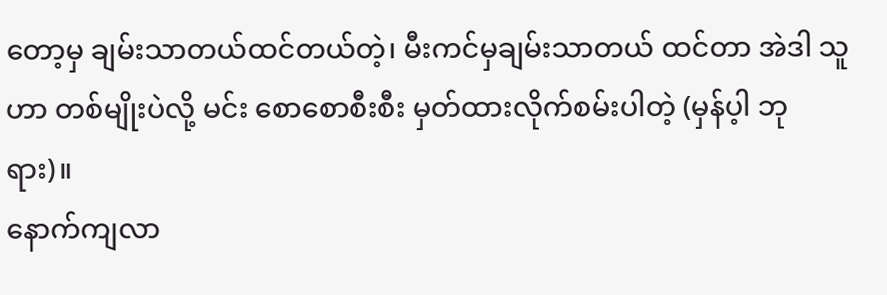တော့မှ ချမ်းသာတယ်ထင်တယ်တဲ့၊ မီးကင်မှချမ်းသာတယ် ထင်တာ အဲဒါ သူဟာ တစ်မျိုးပဲလို့ မင်း စောစောစီးစီး မှတ်ထားလိုက်စမ်းပါတဲ့ (မှန်ပ့ါ ဘုရား)။
နောက်ကျလာ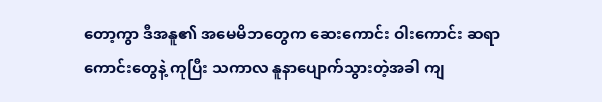တော့ကွာ ဒီအနူ၏ အမေမိဘတွေက ဆေးကောင်း ဝါးကောင်း ဆရာကောင်းတွေနဲ့ ကုပြီး သကာလ နူနာပျောက်သွားတဲ့အခါ ကျ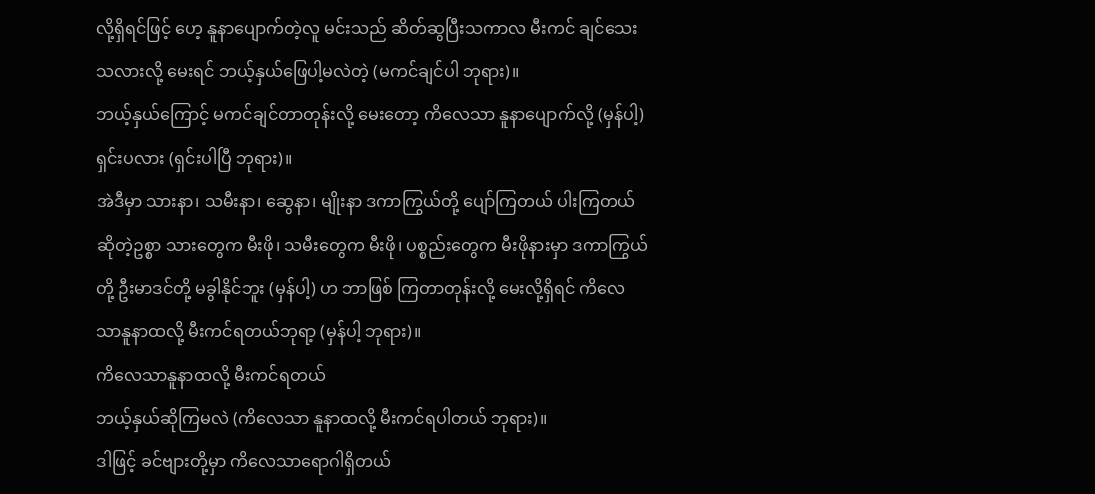လို့ရှိရင်ဖြင့် ဟေ့ နူနာပျောက်တဲ့လူ မင်းသည် ဆိတ်ဆွပြီးသကာလ မီးကင် ချင်သေးသလားလို့ မေးရင် ဘယ့်နှယ်ဖြေပါ့မလဲတဲ့ (မကင်ချင်ပါ ဘုရား)။
ဘယ့်နှယ်ကြောင့် မကင်ချင်တာတုန်းလို့ မေးတော့ ကိလေသာ နူနာပျောက်လို့ (မှန်ပါ့) ရှင်းပလား (ရှင်းပါပြီ ဘုရား)။
အဲဒီမှာ သားနာ၊ သမီးနာ၊ ဆွေနာ၊ မျိုးနာ ဒကာကြွယ်တို့ ပျော်ကြတယ် ပါးကြတယ်ဆိုတဲ့ဥစ္စာ သားတွေက မီးဖို၊ သမီးတွေက မီးဖို၊ ပစ္စည်းတွေက မီးဖိုနားမှာ ဒကာကြွယ်တို့ ဦးမာဒင်တို့ မခွါနိုင်ဘူး (မှန်ပါ့) ဟ ဘာဖြစ် ကြတာတုန်းလို့ မေးလို့ရှိရင် ကိလေသာနူနာထလို့ မီးကင်ရတယ်ဘုရာ့ (မှန်ပါ့ ဘုရား)။
ကိလေသာနူနာထလို့ မီးကင်ရတယ်
ဘယ့်နှယ်ဆိုကြမလဲ (ကိလေသာ နူနာထလို့ မီးကင်ရပါတယ် ဘုရား)။
ဒါဖြင့် ခင်ဗျားတို့မှာ ကိလေသာရောဂါရှိတယ်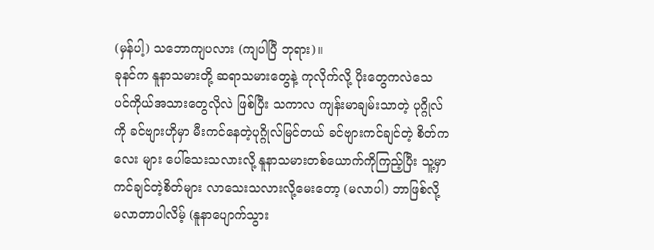(မှန်ပါ့) သဘောကျပလား (ကျပါပြီ ဘုရား)။
ခုနင်က နူနာသမားတို့ ဆရာသမားတွေနဲ့ ကုလိုက်လို့ ပိုးတွေကလဲသေ ပင်ကိုယ်အသားတွေလိုလဲ ဖြစ်ပြီး သကာလ ကျန်းမာချမ်းသာတဲ့ ပုဂ္ဂိုလ်ကို ခင်ဗျားဟိုမှာ မီးကင်နေတဲ့ပုဂ္ဂိုလ်မြင်တယ် ခင်ဗျားကင်ချင်တဲ့ စိတ်ကလေး များ ပေါ်သေးသလားလို့ နူနာသမားတစ်ယောက်ကိုကြည့်ပြီး သူ့မှာ ကင်ချင်တဲ့စိတ်များ လာသေးသလားလို့မေးတော့ (မလာပါ) ဘာဖြစ်လို့ မလာတာပါလိမ့် (နူနာပျောက်သွား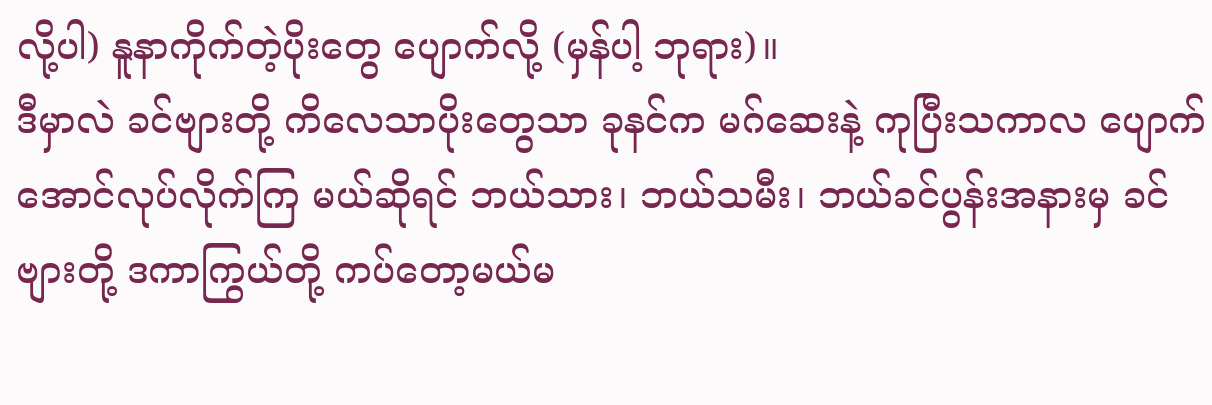လို့ပါ) နူနာကိုက်တဲ့ပိုးတွေ ပျောက်လို့ (မှန်ပါ့ ဘုရား)။
ဒီမှာလဲ ခင်ဗျားတို့ ကိလေသာပိုးတွေသာ ခုနင်က မဂ်ဆေးနဲ့ ကုပြီးသကာလ ပျောက်အောင်လုပ်လိုက်ကြ မယ်ဆိုရင် ဘယ်သား၊ ဘယ်သမီး၊ ဘယ်ခင်ပွန်းအနားမှ ခင်ဗျားတို့ ဒကာကြွယ်တို့ ကပ်တော့မယ်မ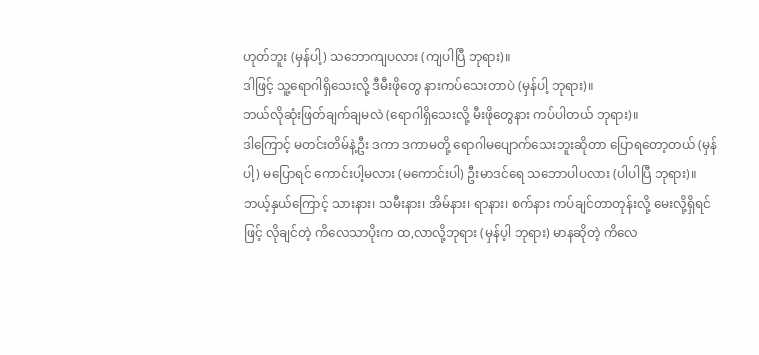ဟုတ်ဘူး (မှန်ပါ့) သဘောကျပလား (ကျပါပြီ ဘုရား)။
ဒါဖြင့် သူ့ရောဂါရှိသေးလို့ ဒီမီးဖိုတွေ နားကပ်သေးတာပဲ (မှန်ပါ့ ဘုရား)။
ဘယ်လိုဆုံးဖြတ်ချက်ချမလဲ (ရောဂါရှိသေးလို့ မီးဖိုတွေနား ကပ်ပါတယ် ဘုရား)။
ဒါကြောင့် မတင်းတိမ်နဲ့ဦး ဒကာ ဒကာမတို့ ရောဂါမပျောက်သေးဘူးဆိုတာ ပြောရတော့တယ် (မှန်ပါ့) မပြောရင် ကောင်းပါ့မလား (မကောင်းပါ) ဦးမာဒင်ရေ သဘောပါပလား (ပါပါပြီ ဘုရား)။
ဘယ့်နှယ်ကြောင့် သားနား၊ သမီးနား၊ အိမ်နား၊ ရာနား၊ စက်နား ကပ်ချင်တာတုန်းလို့ မေးလို့ရှိရင်ဖြင့် လိုချင်တဲ့ ကိလေသာပိုးက ထ,လာလို့ဘုရား (မှန်ပ့ါ ဘုရား) မာနဆိုတဲ့ ကိလေ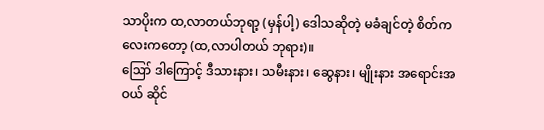သာပိုးက ထ,လာတယ်ဘုရာ့ (မှန်ပါ့) ဒေါသဆိုတဲ့ မခံချင်တဲ့ စိတ်ကလေးကတော့ (ထ,လာပါတယ် ဘုရား)။
ဪ ဒါကြောင့် ဒီသားနား၊ သမီးနား၊ ဆွေနား၊ မျိုးနား အရောင်းအဝယ် ဆိုင်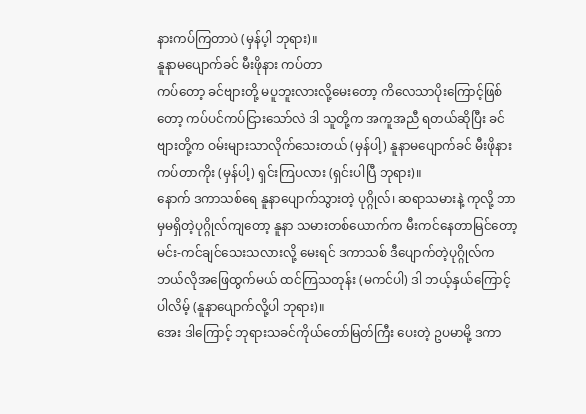နားကပ်ကြတာပဲ (မှန်ပ့ါ ဘုရား)။
နူနာမပျောက်ခင် မီးဖိုနား ကပ်တာ
ကပ်တော့ ခင်ဗျားတို့ မပူဘူးလားလို့မေးတော့ ကိလေသာပိုးကြောင့်ဖြစ်တော့ ကပ်ပင်ကပ်ငြားသော်လဲ ဒါ သူတို့က အကူအညီ ရတယ်ဆိုပြီး ခင်ဗျားတို့က ဝမ်းများသာလိုက်သေးတယ် (မှန်ပါ့) နူနာမပျောက်ခင် မီးဖိုနား ကပ်တာကိုး (မှန်ပါ့) ရှင်းကြပလား (ရှင်းပါပြီ ဘုရား)။
နောက် ဒကာသစ်ရေ နူနာပျောက်သွားတဲ့ ပုဂ္ဂိုလ်၊ ဆရာသမားနဲ့ ကုလို့ ဘာမှမရှိတဲ့ပုဂ္ဂိုလ်ကျတော့ နူနာ သမားတစ်ယောက်က မီးကင်နေတာမြင်တော့ မင်း-ကင်ချင်သေးသလားလို့ မေးရင် ဒကာသစ် ဒီပျောက်တဲ့ပုဂ္ဂိုလ်က ဘယ်လိုအဖြေထွက်မယ် ထင်ကြသတုန်း (မကင်ပါ) ဒါ ဘယ့်နှယ်ကြောင့်ပါလိမ့် (နူနာပျောက်လို့ပါ ဘုရား)။
အေး ဒါကြောင့် ဘုရားသခင်ကိုယ်တော်မြတ်ကြီး ပေးတဲ့ ဥပမာမို့ ဒကာ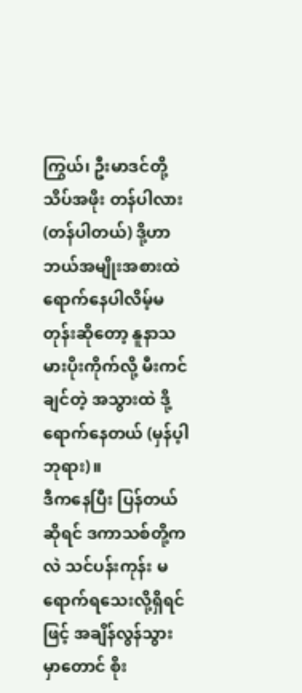ကြွယ်၊ ဦးမာဒင်တို့ သိပ်အဖိုး တန်ပါလား (တန်ပါတယ်) ဒို့ဟာ ဘယ်အမျိုးအစားထဲ ရောက်နေပါလိမ့်မတုန်းဆိုတော့ နူနာသမားပိုးကိုက်လို့ မီးကင် ချင်တဲ့ အသွားထဲ ဒို့ ရောက်နေတယ် (မှန်ပ့ါ ဘုရား)။
ဒီကနေပြီး ပြန်တယ်ဆိုရင် ဒကာသစ်တို့ကလဲ သင်ပန်းကုန်း မရောက်ရသေးလို့ရှိရင်ဖြင့် အချိန်လွန်သွား မှာတောင် စိုး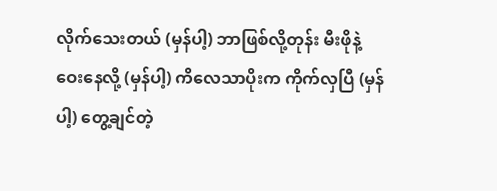လိုက်သေးတယ် (မှန်ပါ့) ဘာဖြစ်လို့တုန်း မီးဖိုနဲ့ ဝေးနေလို့ (မှန်ပါ့) ကိလေသာပိုးက ကိုက်လှပြီ (မှန်ပါ့) တွေ့ချင်တဲ့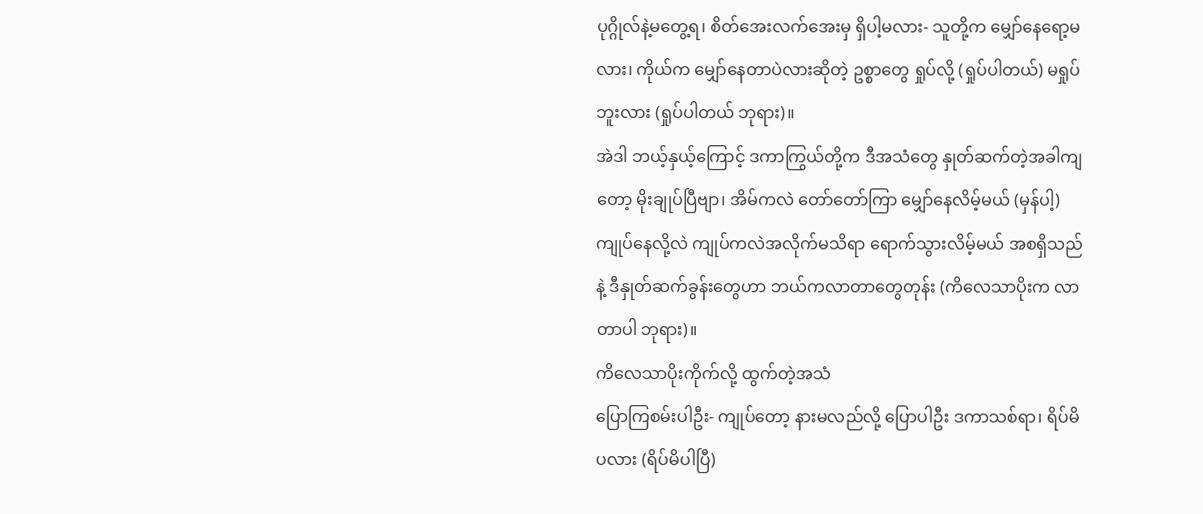ပုဂ္ဂိုလ်နဲ့မတွေ့ရ၊ စိတ်အေးလက်အေးမှ ရှိပါ့မလား- သူတို့က မျှော်နေရော့မလား၊ ကိုယ်က မျှော်နေတာပဲလားဆိုတဲ့ ဥစ္စာတွေ ရှုပ်လို့ (ရှုပ်ပါတယ်) မရှုပ်ဘူးလား (ရှုပ်ပါတယ် ဘုရား)။
အဲဒါ ဘယ့်နှယ့်ကြောင့် ဒကာကြွယ်တို့က ဒီအသံတွေ နှုတ်ဆက်တဲ့အခါကျတော့ မိုးချုပ်ပြီဗျာ၊ အိမ်ကလဲ တော်တော်ကြာ မျှော်နေလိမ့်မယ် (မှန်ပါ့) ကျုပ်နေလို့လဲ ကျုပ်ကလဲအလိုက်မသိရာ ရောက်သွားလိမ့်မယ် အစရှိသည် နဲ့ ဒီနှုတ်ဆက်ခွန်းတွေဟာ ဘယ်ကလာတာတွေတုန်း (ကိလေသာပိုးက လာတာပါ ဘုရား)။
ကိလေသာပိုးကိုက်လို့ ထွက်တဲ့အသံ
ပြောကြစမ်းပါဦး- ကျုပ်တော့ နားမလည်လို့ ပြောပါဦး ဒကာသစ်ရာ၊ ရိပ်မိပလား (ရိပ်မိပါပြီ)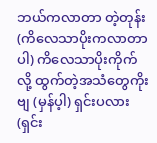ဘယ်ကလာတာ တဲ့တုန်း (ကိလေသာပိုးကလာတာပါ) ကိလေသာပိုးကိုက်လို့ ထွက်တဲ့အသံတွေကိုးဗျ (မှန်ပ့ါ) ရှင်းပလား (ရှင်း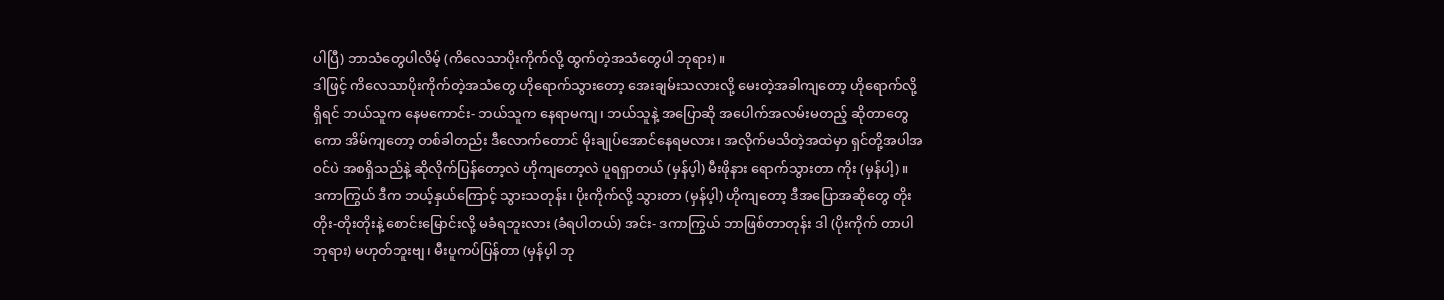ပါပြီ) ဘာသံတွေပါလိမ့် (ကိလေသာပိုးကိုက်လို့ ထွက်တဲ့အသံတွေပါ ဘုရား)။
ဒါဖြင့် ကိလေသာပိုးကိုက်တဲ့အသံတွေ ဟိုရောက်သွားတော့ အေးချမ်းသလားလို့ မေးတဲ့အခါကျတော့ ဟိုရောက်လို့ရှိရင် ဘယ်သူက နေမကောင်း- ဘယ်သူက နေရာမကျ၊ ဘယ်သူနဲ့ အပြောဆို အပေါက်အလမ်းမတည့် ဆိုတာတွေကော အိမ်ကျတော့ တစ်ခါတည်း ဒီလောက်တောင် မိုးချုပ်အောင်နေရမလား၊ အလိုက်မသိတဲ့အထဲမှာ ရှင်တို့အပါအဝင်ပဲ အစရှိသည်နဲ့ ဆိုလိုက်ပြန်တော့လဲ ဟိုကျတော့လဲ ပူရရှာတယ် (မှန်ပ့ါ) မီးဖိုနား ရောက်သွားတာ ကိုး (မှန်ပါ့)။
ဒကာကြွယ် ဒီက ဘယ့်နှယ်ကြောင့် သွားသတုန်း၊ ပိုးကိုက်လို့ သွားတာ (မှန်ပ့ါ) ဟိုကျတော့ ဒီအပြောအဆိုတွေ တိုးတိုး-တိုးတိုးနဲ့ စောင်းမြောင်းလို့ မခံရဘူးလား (ခံရပါတယ်) အင်း- ဒကာကြွယ် ဘာဖြစ်တာတုန်း ဒါ (ပိုးကိုက် တာပါ ဘုရား) မဟုတ်ဘူးဗျ၊ မီးပူကပ်ပြန်တာ (မှန်ပ့ါ ဘု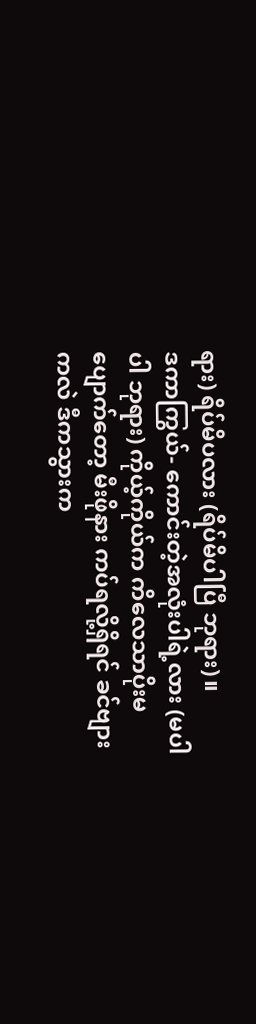ရား) ရိပ်မိပလား (ရိပ်မိပါပြီ ဘုရား)။
ဒကာကြွယ်- ကောင်းတဲ့အလုံးပါရဲ့လား (မပါပါ ဘုရား) ကိုယ့်ကိုယ်က ကိလေသာပိုးမပျောက်တော့ မီးဖိုနား ကပ်ရလို့ရှိရင် ခင်ဗျားကလဲ ဒီကသွားက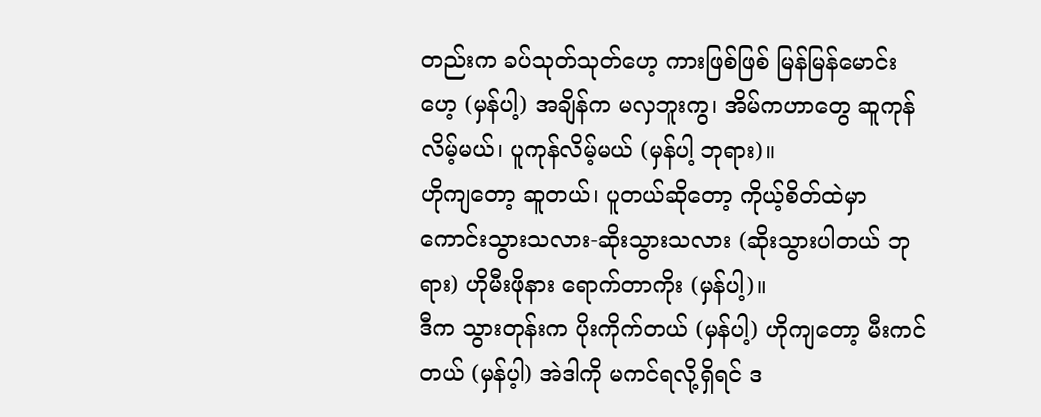တည်းက ခပ်သုတ်သုတ်ဟေ့ ကားဖြစ်ဖြစ် မြန်မြန်မောင်းဟေ့ (မှန်ပါ့) အချိန်က မလှဘူးကွ၊ အိမ်ကဟာတွေ ဆူကုန်လိမ့်မယ်၊ ပူကုန်လိမ့်မယ် (မှန်ပါ့ ဘုရား)။
ဟိုကျတော့ ဆူတယ်၊ ပူတယ်ဆိုတော့ ကိုယ့်စိတ်ထဲမှာ ကောင်းသွားသလား-ဆိုးသွားသလား (ဆိုးသွားပါတယ် ဘုရား) ဟိုမီးဖိုနား ရောက်တာကိုး (မှန်ပါ့)။
ဒီက သွားတုန်းက ပိုးကိုက်တယ် (မှန်ပါ့) ဟိုကျတော့ မီးကင်တယ် (မှန်ပ့ါ) အဲဒါကို မကင်ရလို့ရှိရင် ဒ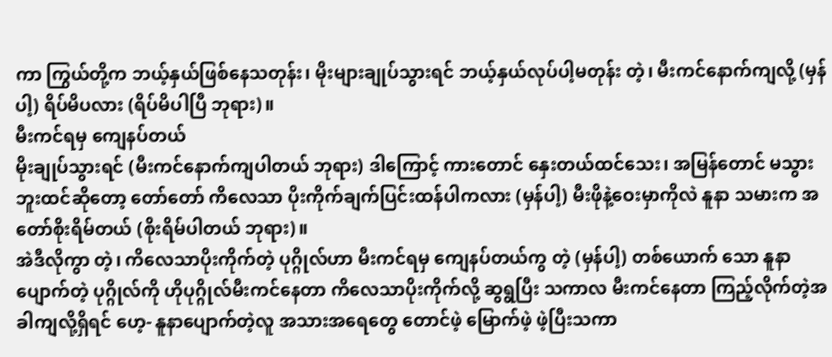ကာ ကြွယ်တို့က ဘယ့်နှယ်ဖြစ်နေသတုန်း၊ မိုးများချုပ်သွားရင် ဘယ့်နှယ်လုပ်ပါ့မတုန်း တဲ့၊ မီးကင်နောက်ကျလို့ (မှန်ပါ့) ရိပ်မိပလား (ရိပ်မိပါပြီ ဘုရား)။
မီးကင်ရမှ ကျေနပ်တယ်
မိုးချုပ်သွားရင် (မီးကင်နောက်ကျပါတယ် ဘုရား) ဒါကြောင့် ကားတောင် နှေးတယ်ထင်သေး၊ အမြန်တောင် မသွားဘူးထင်ဆိုတော့ တော်တော် ကိလေသာ ပိုးကိုက်ချက်ပြင်းထန်ပါကလား (မှန်ပါ့) မီးဖိုနဲ့ဝေးမှာကိုလဲ နူနာ သမားက အတော်စိုးရိမ်တယ် (စိုးရိမ်ပါတယ် ဘုရား)။
အဲဒီလိုကွာ တဲ့၊ ကိလေသာပိုးကိုက်တဲ့ ပုဂ္ဂိုလ်ဟာ မီးကင်ရမှ ကျေနပ်တယ်ကွ တဲ့ (မှန်ပါ့) တစ်ယောက် သော နူနာပျောက်တဲ့ ပုဂ္ဂိုလ်ကို ဟိုပုဂ္ဂိုလ်မီးကင်နေတာ ကိလေသာပိုးကိုက်လို့ ဆွရွပြီး သကာလ မီးကင်နေတာ ကြည့်လိုက်တဲ့အခါကျလို့ရှိရင် ဟေ့- နူနာပျောက်တဲ့လူ အသားအရေတွေ တောင်ဖဲ့ မြောက်ဖဲ့ ဖဲ့ပြီးသကာ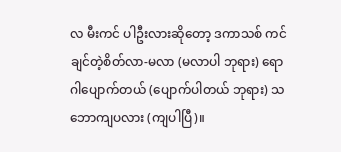လ မီးကင် ပါဦးလားဆိုတော့ ဒကာသစ် ကင်ချင်တဲ့စိတ်လာ-မလာ (မလာပါ ဘုရား) ရောဂါပျောက်တယ် (ပျောက်ပါတယ် ဘုရား) သဘောကျပလား (ကျပါပြီ)။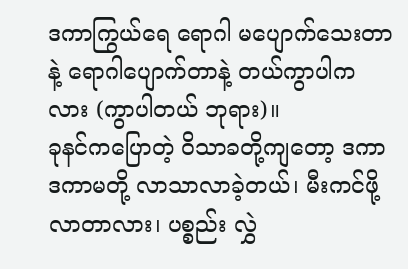ဒကာကြွယ်ရေ ရောဂါ မပျောက်သေးတာနဲ့ ရောဂါပျောက်တာနဲ့ တယ်ကွာပါကလား (ကွာပါတယ် ဘုရား)။
ခုနင်ကပြောတဲ့ ဝိသာခတို့ကျတော့ ဒကာ ဒကာမတို့ လာသာလာခဲ့တယ်၊ မီးကင်ဖို့ လာတာလား၊ ပစ္စည်း လွှဲ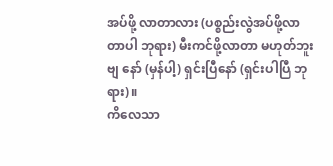အပ်ဖို့ လာတာလား (ပစ္စည်းလွဲအပ်ဖို့လာတာပါ ဘုရား) မီးကင်ဖို့လာတာ မဟုတ်ဘူးဗျ နော် (မှန်ပါ့) ရှင်းပြီနော် (ရှင်းပါပြီ ဘုရား)။
ကိလေသာ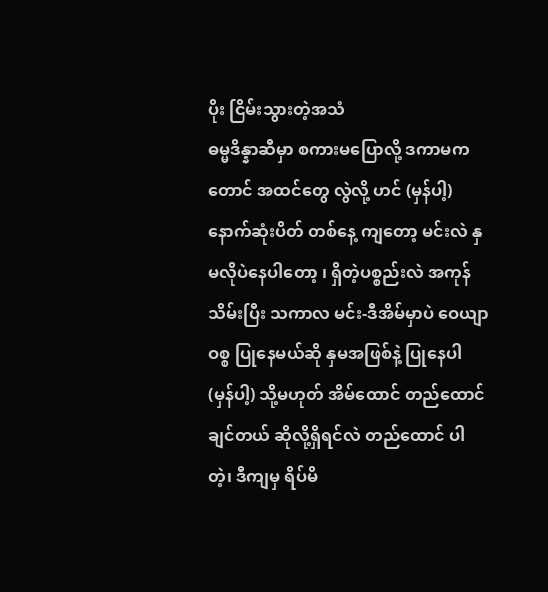ပိုး ငြိမ်းသွားတဲ့အသံ
ဓမ္မဒိန္နာဆီမှာ စကားမပြောလို့ ဒကာမကတောင် အထင်တွေ လွဲလို့ ဟင် (မှန်ပါ့) နောက်ဆုံးပိတ် တစ်နေ့ ကျတော့ မင်းလဲ နှမလိုပဲနေပါတော့ ၊ ရှိတဲ့ပစ္စည်းလဲ အကုန်သိမ်းပြီး သကာလ မင်း-ဒီအိမ်မှာပဲ ဝေယျာဝစ္စ ပြုနေမယ်ဆို နှမအဖြစ်နဲ့ ပြုနေပါ (မှန်ပါ့) သို့မဟုတ် အိမ်ထောင် တည်ထောင်ချင်တယ် ဆိုလို့ရှိရင်လဲ တည်ထောင် ပါ တဲ့၊ ဒီကျမှ ရိပ်မိ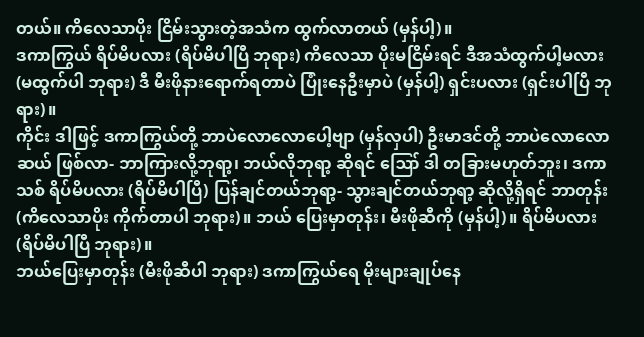တယ်။ ကိလေသာပိုး ငြိမ်းသွားတဲ့အသံက ထွက်လာတယ် (မှန်ပါ့)။
ဒကာကြွယ် ရိပ်မိပလား (ရိပ်မိပါပြီ ဘုရား) ကိလေသာ ပိုးမငြိမ်းရင် ဒီအသံထွက်ပါ့မလား (မထွက်ပါ ဘုရား) ဒီ မီးဖိုနားရောက်ရတာပဲ ပြုံးနေဦးမှာပဲ (မှန်ပါ့) ရှင်းပလား (ရှင်းပါပြီ ဘုရား)။
ကိုင်း ဒါဖြင့် ဒကာကြွယ်တို့ ဘာပဲလောလောပေါ့ဗျာ (မှန်လှပါ) ဦးမာဒင်တို့ ဘာပဲလောလောဆယ် ဖြစ်လာ- ဘာကြားလို့ဘုရာ့၊ ဘယ်လိုဘုရာ့ ဆိုရင် ဪ ဒါ တခြားမဟုတ်ဘူး၊ ဒကာသစ် ရိပ်မိပလား (ရိပ်မိပါပြီ) ပြန်ချင်တယ်ဘုရာ့- သွားချင်တယ်ဘုရာ့ ဆိုလို့ရှိရင် ဘာတုန်း (ကိလေသာပိုး ကိုက်တာပါ ဘုရား)။ ဘယ် ပြေးမှာတုန်း၊ မီးဖိုဆီကို (မှန်ပါ့)။ ရိပ်မိပလား (ရိပ်မိပါပြီ ဘုရား)။
ဘယ်ပြေးမှာတုန်း (မီးဖိုဆီပါ ဘုရား) ဒကာကြွယ်ရေ မိုးများချုပ်နေ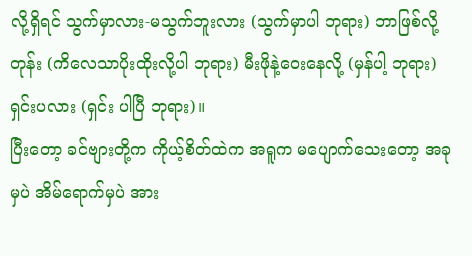လို့ရှိရင် သွက်မှာလား-မသွက်ဘူးလား (သွက်မှာပါ ဘုရား) ဘာဖြစ်လို့တုန်း (ကိလေသာပိုးထိုးလို့ပါ ဘုရား) မီးဖိုနဲ့ဝေးနေလို့ (မှန်ပါ့ ဘုရား) ရှင်းပလား (ရှင်း ပါပြီ ဘုရား)။
ပြီးတော့ ခင်ဗျားတို့က ကိုယ့်စိတ်ထဲက အရူက မပျောက်သေးတော့ အခုမှပဲ အိမ်ရောက်မှပဲ အား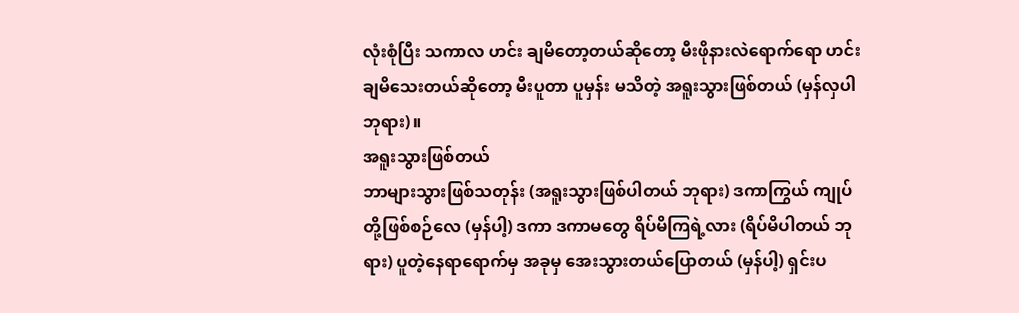လုံးစုံပြီး သကာလ ဟင်း ချမိတော့တယ်ဆိုတော့ မီးဖိုနားလဲရောက်ရော ဟင်း ချမိသေးတယ်ဆိုတော့ မီးပူတာ ပူမှန်း မသိတဲ့ အရူးသွားဖြစ်တယ် (မှန်လှပါ ဘုရား)။
အရူးသွားဖြစ်တယ်
ဘာများသွားဖြစ်သတုန်း (အရူးသွားဖြစ်ပါတယ် ဘုရား) ဒကာကြွယ် ကျုပ်တို့ဖြစ်စဉ်လေ (မှန်ပါ့) ဒကာ ဒကာမတွေ ရိပ်မိကြရဲ့လား (ရိပ်မိပါတယ် ဘုရား) ပူတဲ့နေရာရောက်မှ အခုမှ အေးသွားတယ်ပြောတယ် (မှန်ပါ့) ရှင်းပ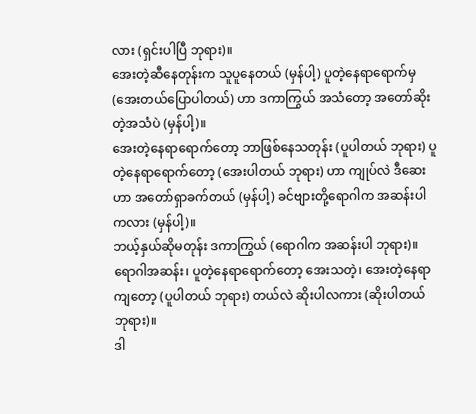လား (ရှင်းပါပြီ ဘုရား)။
အေးတဲ့ဆီနေတုန်းက သူပူနေတယ် (မှန်ပါ့) ပူတဲ့နေရာရောက်မှ (အေးတယ်ပြောပါတယ်) ဟာ ဒကာကြွယ် အသံတော့ အတော်ဆိုးတဲ့အသံပဲ (မှန်ပါ့)။
အေးတဲ့နေရာရောက်တော့ ဘာဖြစ်နေသတုန်း (ပူပါတယ် ဘုရား) ပူတဲ့နေရာရောက်တော့ (အေးပါတယ် ဘုရား) ဟာ ကျုပ်လဲ ဒီဆေးဟာ အတော်ရှာခက်တယ် (မှန်ပါ့) ခင်ဗျားတို့ရောဂါက အဆန်းပါကလား (မှန်ပါ့)။
ဘယ့်နှယ်ဆိုမတုန်း ဒကာကြွယ် (ရောဂါက အဆန်းပါ ဘုရား)။
ရောဂါအဆန်း၊ ပူတဲ့နေရာရောက်တော့ အေးသတဲ့၊ အေးတဲ့နေရာကျတော့ (ပူပါတယ် ဘုရား) တယ်လဲ ဆိုးပါလကား (ဆိုးပါတယ် ဘုရား)။
ဒါ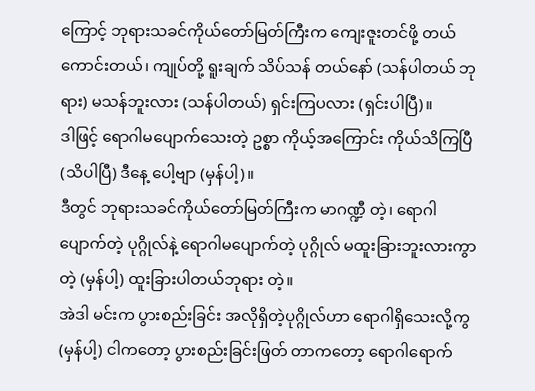ကြောင့် ဘုရားသခင်ကိုယ်တော်မြတ်ကြီးက ကျေးဇူးတင်ဖို့ တယ်ကောင်းတယ်၊ ကျုပ်တို့ ရူးချက် သိပ်သန် တယ်နော် (သန်ပါတယ် ဘုရား) မသန်ဘူးလား (သန်ပါတယ်) ရှင်းကြပလား (ရှင်းပါပြီ)။
ဒါဖြင့် ရောဂါမပျောက်သေးတဲ့ ဥစ္စာ ကိုယ့်အကြောင်း ကိုယ်သိကြပြီ (သိပါပြီ) ဒီနေ့ ပေါ့ဗျာ (မှန်ပါ့)။
ဒီတွင် ဘုရားသခင်ကိုယ်တော်မြတ်ကြီးက မာဂဏ္ဍီ တဲ့၊ ရောဂါပျောက်တဲ့ ပုဂ္ဂိုလ်နဲ့ ရောဂါမပျောက်တဲ့ ပုဂ္ဂိုလ် မထူးခြားဘူးလားကွာတဲ့ (မှန်ပါ့) ထူးခြားပါတယ်ဘုရား တဲ့။
အဲဒါ မင်းက ပွားစည်းခြင်း အလိုရှိတဲ့ပုဂ္ဂိုလ်ဟာ ရောဂါရှိသေးလို့ကွ (မှန်ပါ့) ငါကတော့ ပွားစည်းခြင်းဖြတ် တာကတော့ ရောဂါရောက်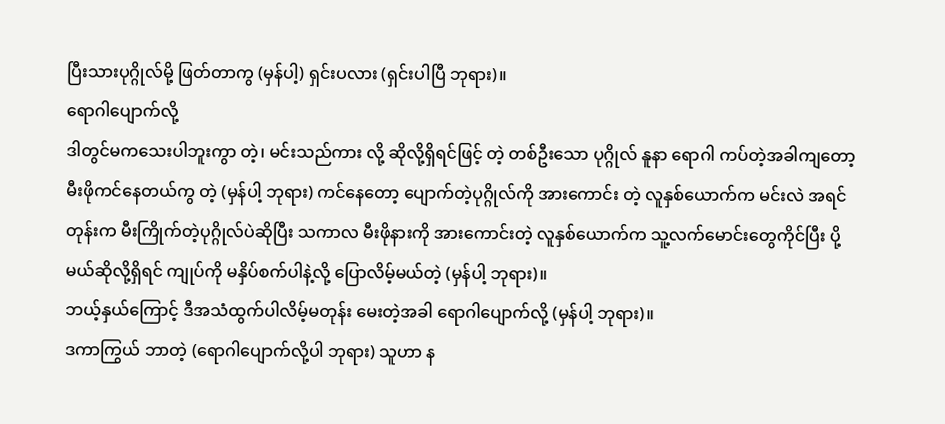ပြီးသားပုဂ္ဂိုလ်မို့ ဖြတ်တာကွ (မှန်ပါ့) ရှင်းပလား (ရှင်းပါပြီ ဘုရား)။
ရောဂါပျောက်လို့
ဒါတွင်မကသေးပါဘူးကွာ တဲ့၊ မင်းသည်ကား လို့ ဆိုလို့ရှိရင်ဖြင့် တဲ့ တစ်ဦးသော ပုဂ္ဂိုလ် နူနာ ရောဂါ ကပ်တဲ့အခါကျတော့ မီးဖိုကင်နေတယ်ကွ တဲ့ (မှန်ပါ့ ဘုရား) ကင်နေတော့ ပျောက်တဲ့ပုဂ္ဂိုလ်ကို အားကောင်း တဲ့ လူနှစ်ယောက်က မင်းလဲ အရင်တုန်းက မီးကြိုက်တဲ့ပုဂ္ဂိုလ်ပဲဆိုပြီး သကာလ မီးဖိုနားကို အားကောင်းတဲ့ လူနှစ်ယောက်က သူ့လက်မောင်းတွေကိုင်ပြီး ပို့မယ်ဆိုလို့ရှိရင် ကျုပ်ကို မနှိပ်စက်ပါနဲ့လို့ ပြောလိမ့်မယ်တဲ့ (မှန်ပါ့ ဘုရား)။
ဘယ့်နှယ်ကြောင့် ဒီအသံထွက်ပါလိမ့်မတုန်း မေးတဲ့အခါ ရောဂါပျောက်လို့ (မှန်ပါ့ ဘုရား)။
ဒကာကြွယ် ဘာတဲ့ (ရောဂါပျောက်လို့ပါ ဘုရား) သူဟာ န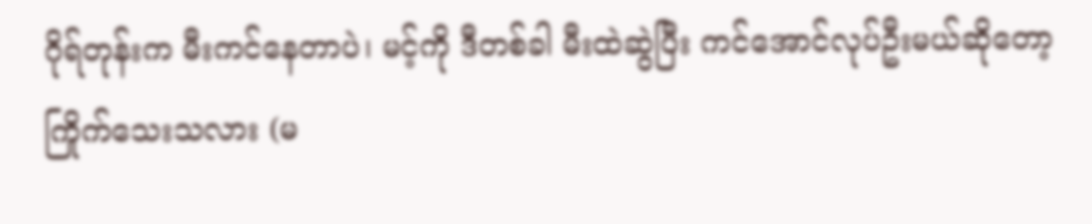ဂိုရ်တုန်းက မီးကင်နေတာပဲ၊ မင့်ကို ဒီတစ်ခါ မီးထဲဆွဲပြီး ကင်အောင်လုပ်ဦးမယ်ဆိုတော့ ကြိုက်သေးသလား (မ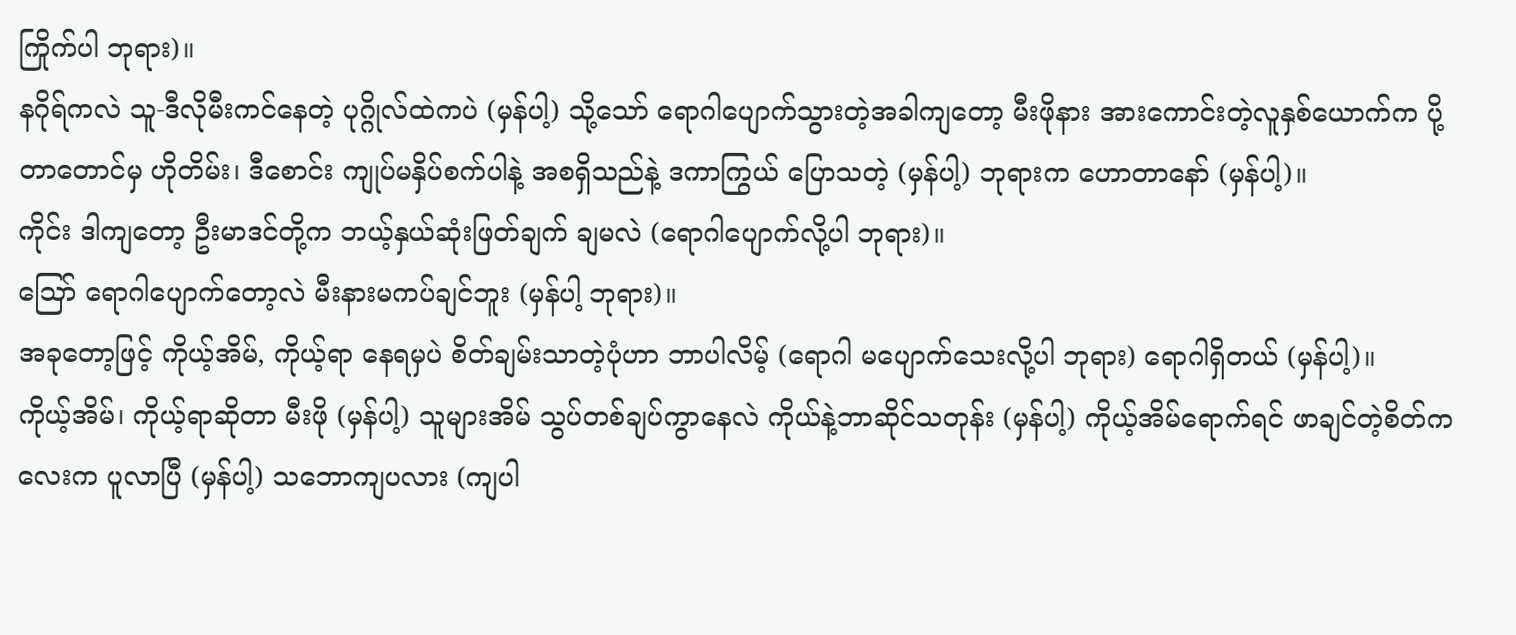ကြိုက်ပါ ဘုရား)။
နဂိုရ်ကလဲ သူ-ဒီလိုမီးကင်နေတဲ့ ပုဂ္ဂိုလ်ထဲကပဲ (မှန်ပါ့) သို့သော် ရောဂါပျောက်သွားတဲ့အခါကျတော့ မီးဖိုနား အားကောင်းတဲ့လူနှစ်ယောက်က ပို့တာတောင်မှ ဟိုတိမ်း၊ ဒီစောင်း ကျုပ်မနှိပ်စက်ပါနဲ့ အစရှိသည်နဲ့ ဒကာကြွယ် ပြောသတဲ့ (မှန်ပါ့) ဘုရားက ဟောတာနော် (မှန်ပါ့)။
ကိုင်း ဒါကျတော့ ဦးမာဒင်တို့က ဘယ့်နှယ်ဆုံးဖြတ်ချက် ချမလဲ (ရောဂါပျောက်လို့ပါ ဘုရား)။
ဪ ရောဂါပျောက်တော့လဲ မီးနားမကပ်ချင်ဘူး (မှန်ပါ့ ဘုရား)။
အခုတော့ဖြင့် ကိုယ့်အိမ်, ကိုယ့်ရာ နေရမှပဲ စိတ်ချမ်းသာတဲ့ပုံဟာ ဘာပါလိမ့် (ရောဂါ မပျောက်သေးလို့ပါ ဘုရား) ရောဂါရှိတယ် (မှန်ပါ့)။
ကိုယ့်အိမ်၊ ကိုယ့်ရာဆိုတာ မီးဖို (မှန်ပါ့) သူများအိမ် သွပ်တစ်ချပ်ကွာနေလဲ ကိုယ်နဲ့ဘာဆိုင်သတုန်း (မှန်ပါ့) ကိုယ့်အိမ်ရောက်ရင် ဖာချင်တဲ့စိတ်ကလေးက ပူလာပြီ (မှန်ပါ့) သဘောကျပလား (ကျပါ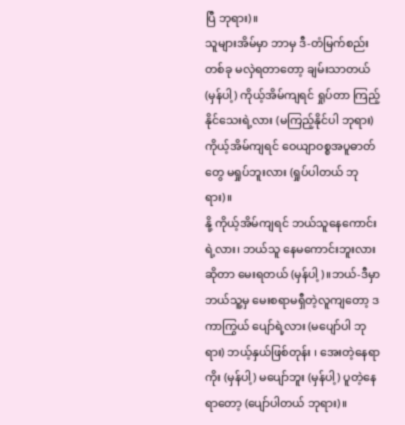ပြီ ဘုရား)။
သူများအိမ်မှာ ဘာမှ ဒီ-တံမြက်စည်းတစ်ခု မလှဲရတာတော့ ချမ်းသာတယ် (မှန်ပါ့) ကိုယ့်အိမ်ကျရင် ရှုပ်တာ ကြည့်နိုင်သေးရဲ့လား (မကြည့်နိုင်ပါ ဘုရား) ကိုယ့်အိမ်ကျရင် ဝေယျာဝစ္စအပူဓာတ်တွေ မရှုပ်ဘူးလား (ရှုပ်ပါတယ် ဘုရား)။
နို့ ကိုယ့်အိမ်ကျရင် ဘယ်သူနေကောင်းရဲ့လား၊ ဘယ်သူ နေမကောင်းဘူးလားဆိုတာ မေးရတယ် (မှန်ပါ့)။ဘယ်-ဒီမှာ ဘယ်သူ့မှ မေးစရာမရှီတဲ့လူကျတော့ ဒကာကြွယ် ပျော်ရဲ့လား (မပျော်ပါ ဘုရား) ဘယ့်နှယ်ဖြစ်တုန်း ၊ အေးတဲ့နေရာကိုး (မှန်ပါ့) မပျော်ဘူး (မှန်ပါ့) ပူတဲ့နေရာတော့ (ပျော်ပါတယ် ဘုရား)။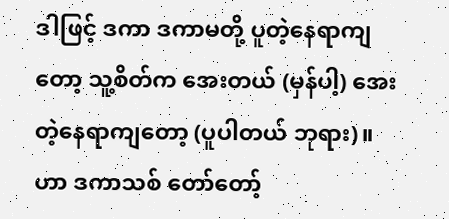ဒါဖြင့် ဒကာ ဒကာမတို့ ပူတဲ့နေရာကျတော့ သူ့စိတ်က အေးတယ် (မှန်ပါ့) အေးတဲ့နေရာကျတော့ (ပူပါတယ် ဘုရား)။
ဟာ ဒကာသစ် တော်တော့်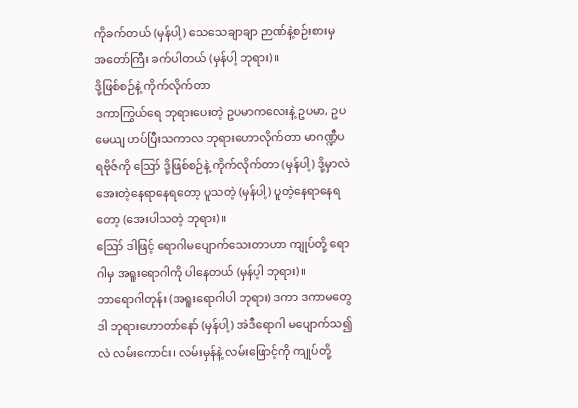ကိုခက်တယ် (မှန်ပါ့) သေသေချာချာ ဉာဏ်နဲ့စဉ်းစားမှ အတော်ကြီး ခက်ပါတယ် (မှန်ပါ့ ဘုရား)။
ဒို့ဖြစ်စဉ်နဲ့ ကိုက်လိုက်တာ
ဒကာကြွယ်ရေ ဘုရားပေးတဲ့ ဥပမာကလေးနဲ့ ဥပမာ, ဥပမေယျ ဟပ်ပြီးသကာလ ဘုရားဟောလိုက်တာ မာဂဏ္ဍီပရဗိုဇ်ကို ဪ ဒို့ဖြစ်စဉ်နဲ့ ကိုက်လိုက်တာ (မှန်ပါ့) ဒို့မှာလဲ အေးတဲ့နေရာနေရတော့ ပူသတဲ့ (မှန်ပါ့) ပူတဲ့နေရာနေရတော့ (အေးပါသတဲ့ ဘုရား)။
ဪ ဒါဖြင့် ရောဂါမပျောက်သေးတာဟာ ကျုပ်တို့ ရောဂါမှ အရူးရောဂါကို ပါနေတယ် (မှန်ပ့ါ ဘုရား)။
ဘာရောဂါတုန်း (အရူးရောဂါပါ ဘုရား) ဒကာ ဒကာမတွေ ဒါ ဘုရားဟောတာ်နော် (မှန်ပါ့) အဲဒီရောဂါ မပျောက်သ၍လဲ လမ်းကောင်း၊ လမ်းမှန်နဲ့ လမ်းဖြောင့်ကို ကျုပ်တို့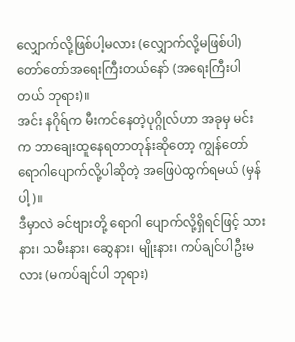လျှောက်လို့ဖြစ်ပါ့မလား (လျှောက်လို့မဖြစ်ပါ) တော်တော်အရေးကြီးတယ်နော် (အရေးကြီးပါတယ် ဘုရား)။
အင်း နဂိုရ်က မီးကင်နေတဲ့ပုဂ္ဂိုလ်ဟာ အခုမှ မင်းက ဘာချေးထူနေရတာတုန်းဆိုတော့ ကျွန်တော် ရောဂါပျောက်လို့ပါဆိုတဲ့ အဖြေပဲထွက်ရမယ် (မှန်ပါ့)။
ဒီမှာလဲ ခင်ဗျားတို့ ရောဂါ ပျောက်လို့ရှိရင်ဖြင့် သားနား၊ သမီးနား၊ ဆွေနား၊ မျိုးနား၊ ကပ်ချင်ပါဦးမလား (မကပ်ချင်ပါ ဘုရား)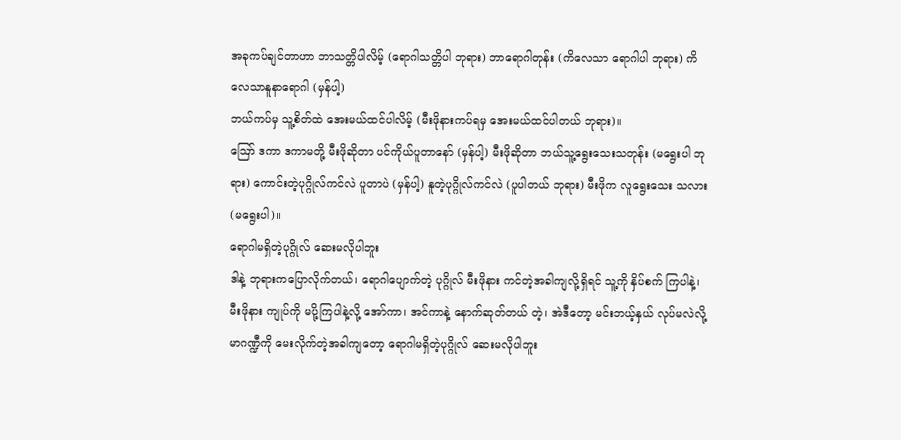အခုကပ်ချင်တာဟာ ဘာသတ္တိပါလိမ့် (ရောဂါသတ္တိပါ ဘုရား) ဘာရောဂါတုန်း (ကိလေသာ ရောဂါပါ ဘုရား) ကိလေသာနူနာရောဂါ (မှန်ပါ့)
ဘယ်ကပ်မှ သူ့စိတ်ထဲ အေးမယ်ထင်ပါလိမ့် (မီးဖိုနားကပ်ရမှ အေးမယ်ထင်ပါတယ် ဘုရား)။
ဪ ဒကာ ဒကာမတို့ မီးဖိုဆိုတာ ပင်ကိုယ်ပူတာနော် (မှန်ပါ့) မီးဖိုဆိုတာ ဘယ်သူ့ရွေးသေးသတုန်း (မရွေးပါ ဘုရား) ကောင်းတဲ့ပုဂ္ဂိုလ်ကင်လဲ ပူတာပဲ (မှန်ပါ့) နူတဲ့ပုဂ္ဂိုလ်ကင်လဲ (ပူပါတယ် ဘုရား) မီးဖိုက လူရွေးသေး သလား (မရွေးပါ)။
ရောဂါမရှိတဲ့ပုဂ္ဂိုလ် ဆေးမလိုပါဘူး
ဒါနဲ့ ဘုရားကပြောလိုက်တယ်၊ ရောဂါပျောက်တဲ့ ပုဂ္ဂိုလ် မီးဖိုနား ကင်တဲ့အခါကျလို့ရှိရင် သူ့ကို နှိပ်စက် ကြပါနဲ့၊ မီးဖိုနား ကျုပ်ကို မပို့ကြပါနဲ့လို့ အော်ကာ၊ အင်ကာနဲ့ နောက်ဆုတ်တယ် တဲ့၊ အဲဒီတော့ မင်းဘယ့်နှယ် လုပ်မလဲလို့ မာဂဏ္ဍီကို မေးလိုက်တဲ့အခါကျတော့ ရောဂါမရှိတဲ့ပုဂ္ဂိုလ် ဆေးမလိုပါဘူး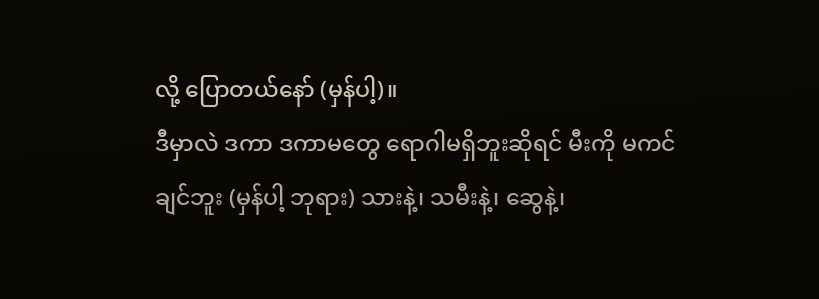လို့ ပြောတယ်နော် (မှန်ပါ့)။
ဒီမှာလဲ ဒကာ ဒကာမတွေ ရောဂါမရှိဘူးဆိုရင် မီးကို မကင်ချင်ဘူး (မှန်ပါ့ ဘုရား) သားနဲ့၊ သမီးနဲ့၊ ဆွေနဲ့၊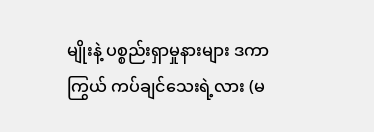မျိုးနဲ့ ပစ္စည်းရှာမှုနားများ ဒကာကြွယ် ကပ်ချင်သေးရဲ့လား (မ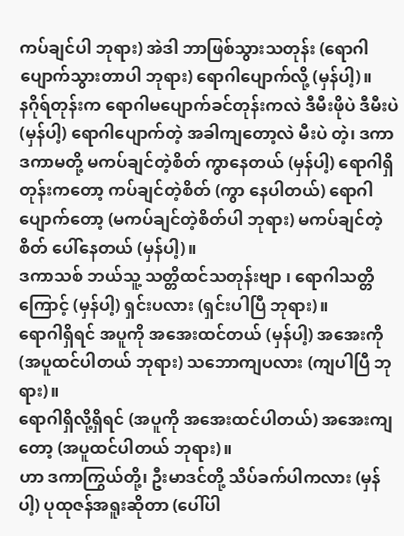ကပ်ချင်ပါ ဘုရား) အဲဒါ ဘာဖြစ်သွားသတုန်း (ရောဂါ ပျောက်သွားတာပါ ဘုရား) ရောဂါပျောက်လို့ (မှန်ပါ့)။
နဂိုရ်တုန်းက ရောဂါမပျောက်ခင်တုန်းကလဲ ဒီမီးဖိုပဲ ဒီမီးပဲ (မှန်ပါ့) ရောဂါပျောက်တဲ့ အခါကျတော့လဲ မီးပဲ တဲ့၊ ဒကာ ဒကာမတို့ မကပ်ချင်တဲ့စိတ် ကွာနေတယ် (မှန်ပါ့) ရောဂါရှိတုန်းကတော့ ကပ်ချင်တဲ့စိတ် (ကွာ နေပါတယ်) ရောဂါပျောက်တော့ (မကပ်ချင်တဲ့စိတ်ပါ ဘုရား) မကပ်ချင်တဲ့စိတ် ပေါ်နေတယ် (မှန်ပါ့)။
ဒကာသစ် ဘယ်သူ့ သတ္တိထင်သတုန်းဗျာ ၊ ရောဂါသတ္တိကြောင့် (မှန်ပါ့) ရှင်းပလား (ရှင်းပါပြီ ဘုရား)။
ရောဂါရှိရင် အပူကို အအေးထင်တယ် (မှန်ပါ့) အအေးကို (အပူထင်ပါတယ် ဘုရား) သဘောကျပလား (ကျပါပြီ ဘုရား)။
ရောဂါရှိလို့ရှိရင် (အပူကို အအေးထင်ပါတယ်) အအေးကျတော့ (အပူထင်ပါတယ် ဘုရား)။
ဟာ ဒကာကြွယ်တို့၊ ဦးမာဒင်တို့ သိပ်ခက်ပါကလား (မှန်ပါ့) ပုထုဇန်အရူးဆိုတာ (ပေါ်ပါ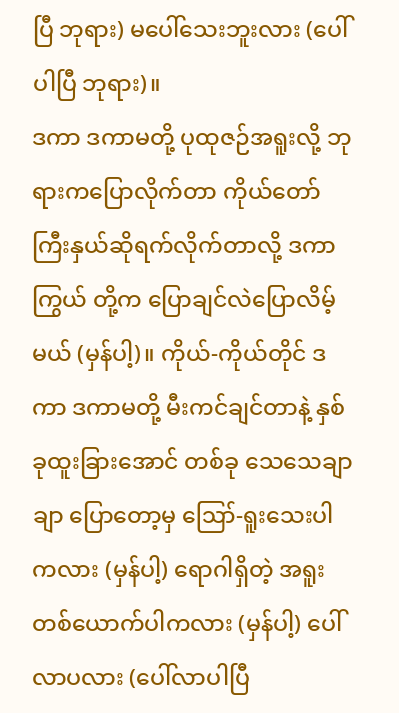ပြီ ဘုရား) မပေါ်သေးဘူးလား (ပေါ်ပါပြီ ဘုရား)။
ဒကာ ဒကာမတို့ ပုထုဇဉ်အရူးလို့ ဘုရားကပြောလိုက်တာ ကိုယ်တော်ကြီးနှယ်ဆိုရက်လိုက်တာလို့ ဒကာကြွယ် တို့က ပြောချင်လဲပြောလိမ့်မယ် (မှန်ပါ့)။ ကိုယ်-ကိုယ်တိုင် ဒကာ ဒကာမတို့ မီးကင်ချင်တာနဲ့ နှစ်ခုထူးခြားအောင် တစ်ခု သေသေချာချာ ပြောတော့မှ ဪ-ရူးသေးပါကလား (မှန်ပါ့) ရောဂါရှိတဲ့ အရူးတစ်ယောက်ပါကလား (မှန်ပါ့) ပေါ်လာပလား (ပေါ်လာပါပြီ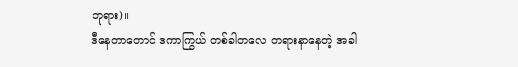ဘုရား)။
ဒီနေတာတောင် ဒကာကြွယ် တစ်ခါတလေ တရားနာနေတဲ့ အခါ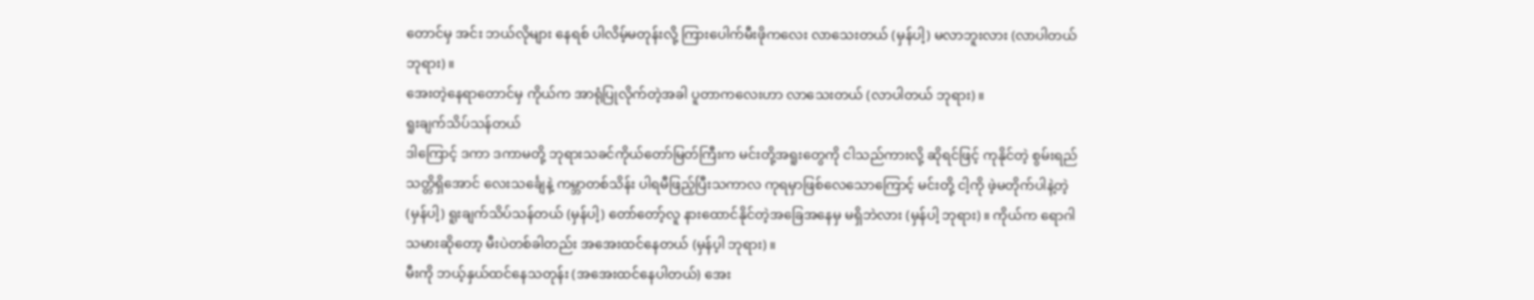တောင်မှ အင်း ဘယ်လိုများ နေရစ် ပါလိမ့်မတုန်းလို့ ကြားပေါက်မီးဖိုကလေး လာသေးတယ် (မှန်ပါ့) မလာဘူးလား (လာပါတယ် ဘုရား)။
အေးတဲ့နေရာတောင်မှ ကိုယ်က အာရုံပြုလိုက်တဲ့အခါ ပူတာကလေးဟာ လာသေးတယ် (လာပါတယ် ဘုရား)။
ရူးချက်သိပ်သန်တယ်
ဒါကြောင့် ဒကာ ဒကာမတို့ ဘုရားသခင်ကိုယ်တော်မြတ်ကြီးက မင်းတို့အရူးတွေကို ငါသည်ကားလို့ ဆိုရင်ဖြင့် ကုနိုင်တဲ့ စွမ်းရည်သတ္တိရှိအောင် လေးသင်္ချေနဲ့ ကမ္ဘာတစ်သိန်း ပါရမီဖြည့်ပြီးသကာလ ကုရမှာဖြစ်လေသောကြောင့် မင်းတို့ ငါ့ကို ဖဲ့မတိုက်ပါနဲ့တဲ့ (မှန်ပါ့) ရူးချက်သိပ်သန်တယ် (မှန်ပါ့) တော်တော့်လူ နားထောင်နိုင်တဲ့အခြေအနေမှ မရှိဘဲလား (မှန်ပါ့ ဘုရား)။ ကိုယ်က ရောဂါသမားဆိုတော့ မီးပဲတစ်ခါတည်း အအေးထင်နေတယ် (မှန်ပ့ါ ဘုရား)။
မီးကို ဘယ့်နှယ်ထင်နေသတုန်း (အအေးထင်နေပါတယ်) အေး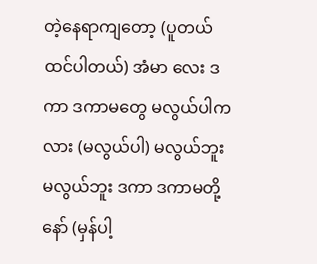တဲ့နေရာကျတော့ (ပူတယ်ထင်ပါတယ်) အံမာ လေး ဒကာ ဒကာမတွေ မလွယ်ပါကလား (မလွယ်ပါ) မလွယ်ဘူး မလွယ်ဘူး ဒကာ ဒကာမတို့နော် (မှန်ပါ့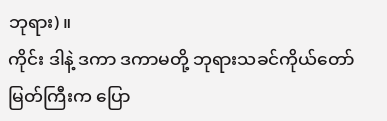ဘုရား)။
ကိုင်း ဒါနဲ့ ဒကာ ဒကာမတို့ ဘုရားသခင်ကိုယ်တော်မြတ်ကြီးက ပြော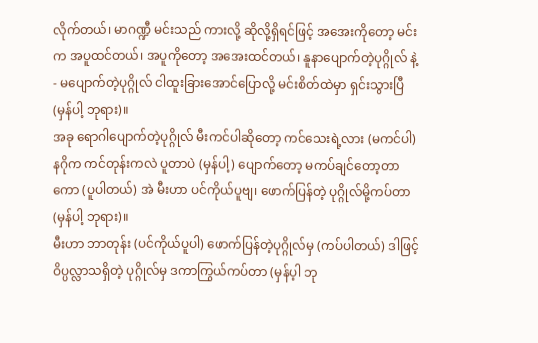လိုက်တယ်၊ မာဂဏ္ဍီ မင်းသည် ကားလို့ ဆိုလို့ရှိရင်ဖြင့် အအေးကိုတော့ မင်းက အပူထင်တယ်၊ အပူကိုတော့ အအေးထင်တယ်၊ နူနာပျောက်တဲ့ပုဂ္ဂိုလ် နဲ့- မပျောက်တဲ့ပုဂ္ဂိုလ် ငါထူးခြားအောင်ပြောလို့ မင်းစိတ်ထဲမှာ ရှင်းသွားပြီ (မှန်ပါ့ ဘုရား)။
အခု ရောဂါပျောက်တဲ့ပုဂ္ဂိုလ် မီးကင်ပါဆိုတော့ ကင်သေးရဲ့လား (မကင်ပါ) နဂိုက ကင်တုန်းကလဲ ပူတာပဲ (မှန်ပါ့) ပျောက်တော့ မကပ်ချင်တော့တာကော (ပူပါတယ်) အဲ မီးဟာ ပင်ကိုယ်ပူဗျ၊ ဖောက်ပြန်တဲ့ ပုဂ္ဂိုလ်မို့ကပ်တာ (မှန်ပါ့ ဘုရား)။
မီးဟာ ဘာတုန်း (ပင်ကိုယ်ပူပါ) ဖောက်ပြန်တဲ့ပုဂ္ဂိုလ်မှ (ကပ်ပါတယ်) ဒါဖြင့် ဝိပ္ပလ္လာသရှိတဲ့ ပုဂ္ဂိုလ်မှ ဒကာကြွယ်ကပ်တာ (မှန်ပ့ါ ဘု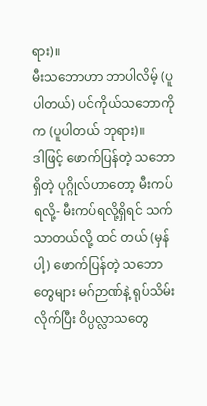ရား)။
မီးသဘောဟာ ဘာပါလိမ့် (ပူပါတယ်) ပင်ကိုယ်သဘောကိုက (ပူပါတယ် ဘုရား)။
ဒါဖြင့် ဖောက်ပြန်တဲ့ သဘောရှိတဲ့ ပုဂ္ဂိုလ်ဟာတော့ မီးကပ်ရလို့- မီးကပ်ရလို့ရှိရင် သက်သာတယ်လို့ ထင် တယ် (မှန်ပါ့) ဖောက်ပြန်တဲ့ သဘောတွေများ မဂ်ဉာဏ်နဲ့ ရုပ်သိမ်းလိုက်ပြီး ဝိပ္ပလ္လာသတွေ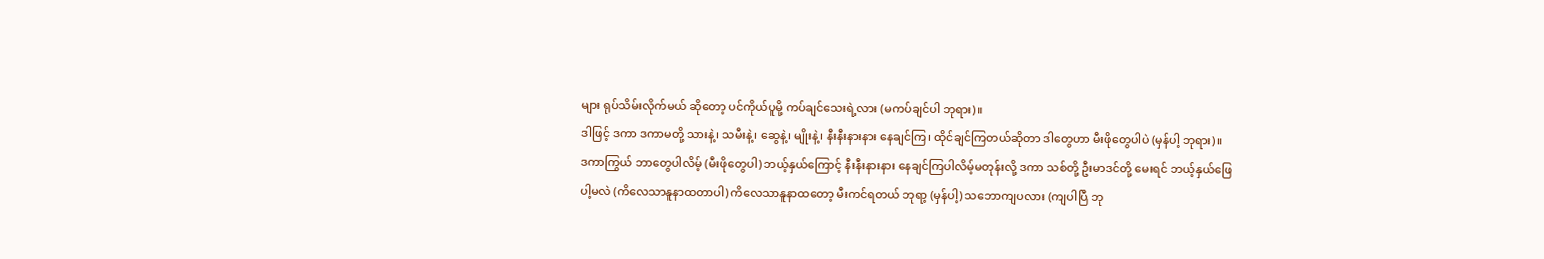များ ရုပ်သိမ်းလိုက်မယ် ဆိုတော့ ပင်ကိုယ်ပူမို့ ကပ်ချင်သေးရဲ့လား (မကပ်ချင်ပါ ဘုရား)။
ဒါဖြင့် ဒကာ ဒကာမတို့ သားနဲ့၊ သမီးနဲ့၊ ဆွေနဲ့၊ မျိုးနဲ့၊ နီးနီးနားနား နေချင်ကြ၊ ထိုင်ချင်ကြတယ်ဆိုတာ ဒါတွေဟာ မီးဖိုတွေပါပဲ (မှန်ပါ့ ဘုရား)။
ဒကာကြွယ် ဘာတွေပါလိမ့် (မီးဖိုတွေပါ) ဘယ့်နှယ်ကြောင့် နီးနီးနားနား နေချင်ကြပါလိမ့်မတုန်းလို့ ဒကာ သစ်တို့ ဦးမာဒင်တို့ မေးရင် ဘယ့်နှယ်ဖြေပါ့မလဲ (ကိလေသာနူနာထတာပါ) ကိလေသာနူနာထတော့ မီးကင်ရတယ် ဘုရာ့ (မှန်ပါ့) သဘောကျပလား (ကျပါပြီ ဘု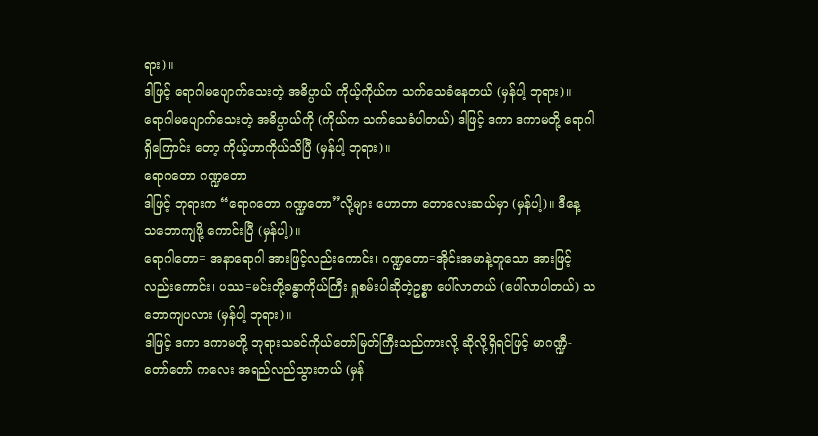ရား)။
ဒါဖြင့် ရောဂါမပျောက်သေးတဲ့ အဓိပ္ပာယ် ကိုယ့်ကိုယ်က သက်သေခံနေတယ် (မှန်ပါ့ ဘုရား)။
ရောဂါမပျောက်သေးတဲ့ အဓိပ္ပာယ်ကို (ကိုယ်က သက်သေခံပါတယ်) ဒါဖြင့် ဒကာ ဒကာမတို့ ရောဂါရှိကြောင်း တော့ ကိုယ့်ဟာကိုယ်သိပြီ (မှန်ပါ့ ဘုရား)။
ရောဂတော ဂဏ္ဍတော
ဒါဖြင့် ဘုရားက “ရောဂတော ဂဏ္ဍတော”လို့များ ဟောတာ တောလေးဆယ်မှာ (မှန်ပါ့)။ ဒီနေ့ သဘောကျဖို့ ကောင်းပြီ (မှန်ပါ့)။
ရောဂါတော= အနာရောဂါ အားဖြင့်လည်းကောင်း၊ ဂဏ္ဍတော=အိုင်းအမာနဲ့တူသော အားဖြင့်လည်းကောင်း၊ ပဿ=မင်းတို့ခန္ဓာကိုယ်ကြီး ရှုစမ်းပါဆိုတဲ့ဥစ္စာ ပေါ်လာတယ် (ပေါ်လာပါတယ်) သဘောကျပလား (မှန်ပါ့ ဘုရား)။
ဒါဖြင့် ဒကာ ဒကာမတို့ ဘုရားသခင်ကိုယ်တော်မြတ်ကြီးသည်ကားလို့ ဆိုလို့ရှိရင်ဖြင့် မာဂဏ္ဍီ-တော်တော် ကလေး အရည်လည်သွားတယ် (မှန်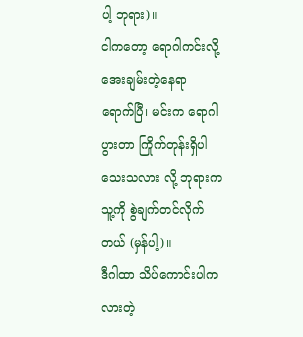ပါ့ ဘုရား)။
ငါကတော့ ရောဂါကင်းလို့ အေးချမ်းတဲ့နေရာ ရောက်ပြီ၊ မင်းက ရောဂါပွားတာ ကြိုက်တုန်းရှိပါသေးသလား လို့ ဘုရားက သူ့ကို စွဲချက်တင်လိုက်တယ် (မှန်ပါ့)။
ဒီဂါထာ သိပ်ကောင်းပါကလားတဲ့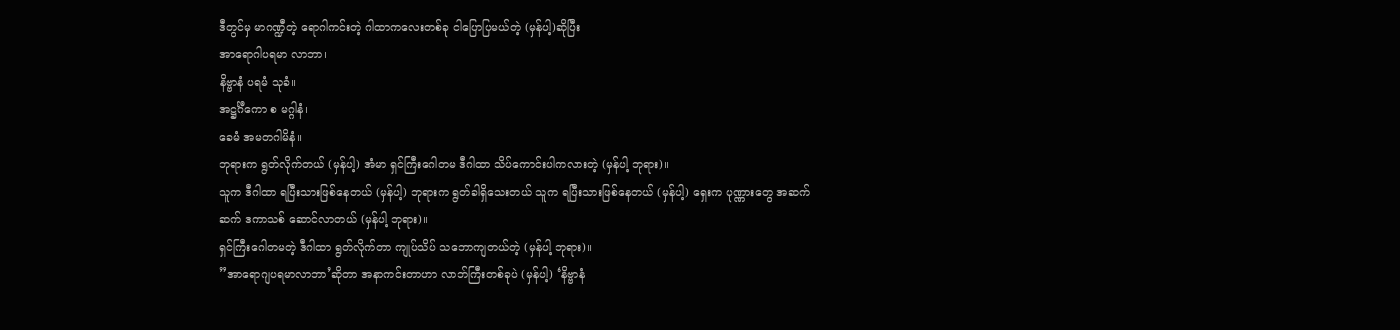ဒီတွင်မှ မာဂဏ္ဍီတဲ့ ရောဂါကင်းတဲ့ ဂါထာကလေးတစ်ခု ငါပြောပြမယ်တဲ့ (မှန်ပါ့)ဆိုပြီး
အာရောဂါပရမာ လာဘာ၊
နိဗ္ဗာနံ ပရမံ သုခံ။
အဋ္ဌင်္ဂီကော စ မဂ္ဂါနံ၊
ခေမံ အမတဂါမိနံ။
ဘုရားက ရွတ်လိုက်တယ် (မှန်ပါ့) အံမာ ရှင်ကြီးဂေါတမ ဒီဂါထာ သိပ်ကောင်းပါကလားတဲ့ (မှန်ပါ့ ဘုရား)။
သူက ဒီဂါထာ ရပြီးသားဖြစ်နေတယ် (မှန်ပါ့) ဘုရားက ရွတ်ခါရှိသေးတယ် သူက ရပြီးသားဖြစ်နေတယ် (မှန်ပါ့) ရှေးက ပုဏ္ဏားတွေ အဆက်ဆက် ဒကာသစ် ဆောင်လာတယ် (မှန်ပါ့ ဘုရား)။
ရှင်ကြီးဂေါတမတဲ့ ဒီဂါထာ ရွတ်လိုက်တာ ကျုပ်သိပ် သဘောကျတယ်တဲ့ (မှန်ပါ့ ဘုရား)။
”အာရောဂျပရမာလာဘာ’ဆိုတာ အနာကင်းတာဟာ လာဘ်ကြီးတစ်ခုပဲ (မှန်ပါ့) ‘နိဗ္ဗာနံ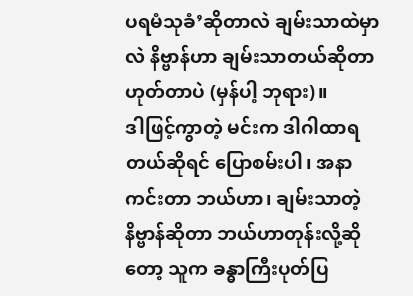ပရမံသုခံ’ဆိုတာလဲ ချမ်းသာထဲမှာလဲ နိဗ္ဗာန်ဟာ ချမ်းသာတယ်ဆိုတာ ဟုတ်တာပဲ (မှန်ပါ့ ဘုရား)။
ဒါဖြင့်ကွာတဲ့ မင်းက ဒါဂါထာရတယ်ဆိုရင် ပြောစမ်းပါ၊ အနာကင်းတာ ဘယ်ဟာ၊ ချမ်းသာတဲ့နိဗ္ဗာန်ဆိုတာ ဘယ်ဟာတုန်းလို့ဆိုတော့ သူက ခန္ဓာကြီးပုတ်ပြ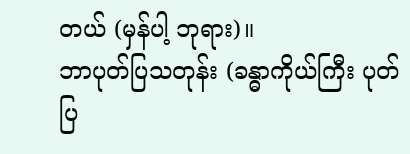တယ် (မှန်ပါ့ ဘုရား)။
ဘာပုတ်ပြသတုန်း (ခန္ဓာကိုယ်ကြီး ပုတ်ပြ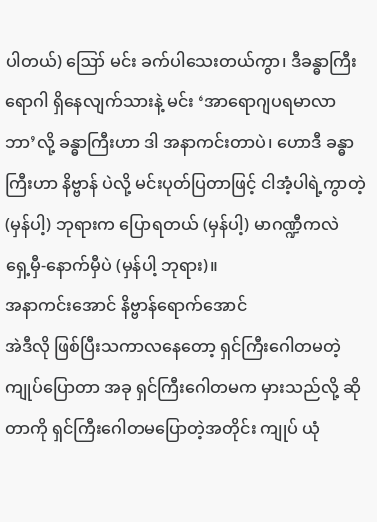ပါတယ်) ဪ မင်း ခက်ပါသေးတယ်ကွာ၊ ဒီခန္ဓာကြီး ရောဂါ ရှိနေလျက်သားနဲ့ မင်း ‘အာရောဂျပရမာလာဘာ’လို့ ခန္ဓာကြီးဟာ ဒါ အနာကင်းတာပဲ၊ ဟောဒီ ခန္ဓာကြီးဟာ နိဗ္ဗာန် ပဲလို့ မင်းပုတ်ပြတာဖြင့် ငါအံ့ပါရဲ့ကွာတဲ့ (မှန်ပါ့) ဘုရားက ပြောရတယ် (မှန်ပါ့) မာဂဏ္ဍီကလဲ ရှေ့မှီ-နောက်မှီပဲ (မှန်ပါ့ ဘုရား)။
အနာကင်းအောင် နိဗ္ဗာန်ရောက်အောင်
အဲဒီလို ဖြစ်ပြီးသကာလနေတော့ ရှင်ကြီးဂေါတမတဲ့ ကျုပ်ပြောတာ အခု ရှင်ကြီးဂေါတမက မှားသည်လို့ ဆိုတာကို ရှင်ကြီးဂေါတမပြောတဲ့အတိုင်း ကျုပ် ယုံ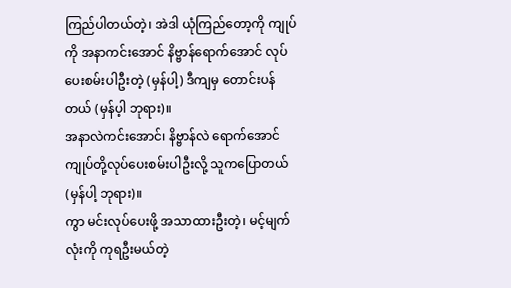ကြည်ပါတယ်တဲ့၊ အဲဒါ ယုံကြည်တော့ကို ကျုပ်ကို အနာကင်းအောင် နိဗ္ဗာန်ရောက်အောင် လုပ်ပေးစမ်းပါဦးတဲ့ (မှန်ပါ့) ဒီကျမှ တောင်းပန်တယ် (မှန်ပ့ါ ဘုရား)။
အနာလဲကင်းအောင်၊ နိဗ္ဗာန်လဲ ရောက်အောင် ကျုပ်တို့လုပ်ပေးစမ်းပါဦးလို့ သူကပြောတယ် (မှန်ပါ့ ဘုရား)။
ကွာ မင်းလုပ်ပေးဖို့ အသာထားဦးတဲ့၊ မင့်မျက်လုံးကို ကုရဦးမယ်တဲ့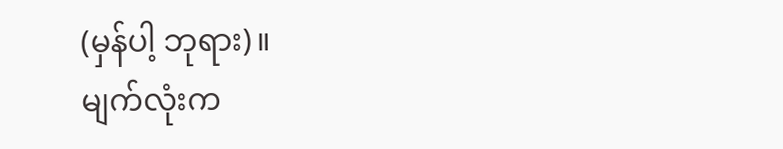(မှန်ပါ့ ဘုရား)။
မျက်လုံးက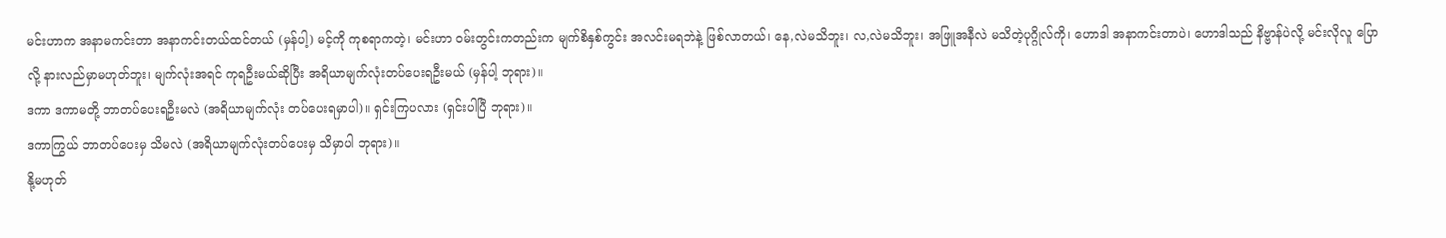မင်းဟာက အနာမကင်းတာ အနာကင်းတယ်ထင်တယ် (မှန်ပါ့) မင့်ကို ကုစရာကတဲ့၊ မင်းဟာ ဝမ်းတွင်းကတည်းက မျက်စိနှစ်ကွင်း အလင်းမရဘဲနဲ့ ဖြစ်လာတယ်၊ နေ,လဲမသိဘူး၊ လ,လဲမသိဘူး၊ အဖြူအနီလဲ မသိတဲ့ပုဂ္ဂိုလ်ကို၊ ဟောဒါ အနာကင်းတာပဲ၊ ဟောဒါသည် နိဗ္ဗာန်ပဲလို့ မင်းလိုလူ ပြောလို့ နားလည်မှာမဟုတ်ဘူး၊ မျက်လုံးအရင် ကုရဦးမယ်ဆိုပြီး အရိယာမျက်လုံးတပ်ပေးရဦးမယ် (မှန်ပါ့ ဘုရား)။
ဒကာ ဒကာမတို့ ဘာတပ်ပေးရဦးမလဲ (အရိယာမျက်လုံး တပ်ပေးရမှာပါ)။ ရှင်းကြပလား (ရှင်းပါပြီ ဘုရား)။
ဒကာကြွယ် ဘာတပ်ပေးမှ သိမလဲ (အရိယာမျက်လုံးတပ်ပေးမှ သိမှာပါ ဘုရား)။
နို့မဟုတ်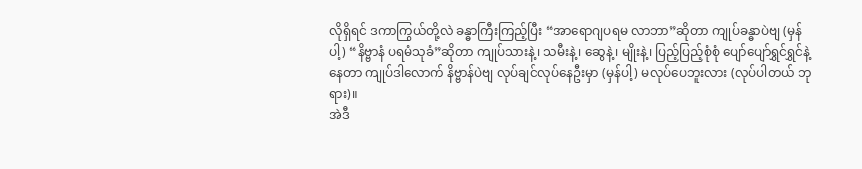လိုရှိရင် ဒကာကြွယ်တို့လဲ ခန္ဓာကြီးကြည့်ပြီး “အာရောဂျပရမ လာဘာ”ဆိုတာ ကျုပ်ခန္ဓာပဲဗျ (မှန်ပါ့) “နိဗ္ဗာနံ ပရမံသုခံ”ဆိုတာ ကျုပ်သားနဲ့၊ သမီးနဲ့၊ ဆွေနဲ့၊ မျိုးနဲ့၊ ပြည့်ပြည့်စုံစုံ ပျော်ပျော်ရွှင်ရွှင်နဲ့နေတာ ကျုပ်ဒါလောက် နိဗ္ဗာန်ပဲဗျ လုပ်ချင်လုပ်နေဦးမှာ (မှန်ပါ့) မလုပ်ပေဘူးလား (လုပ်ပါတယ် ဘုရား)။
အဲဒီ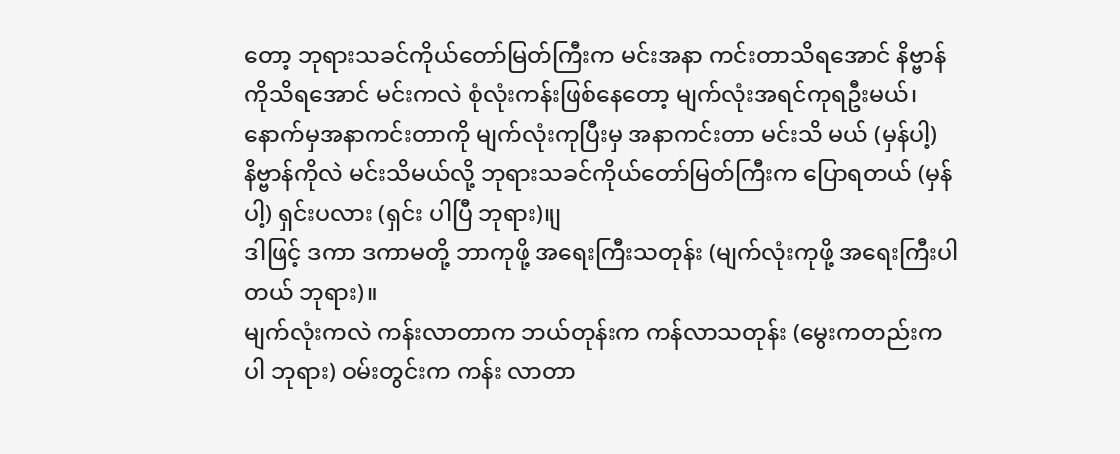တော့ ဘုရားသခင်ကိုယ်တော်မြတ်ကြီးက မင်းအနာ ကင်းတာသိရအောင် နိဗ္ဗာန်ကိုသိရအောင် မင်းကလဲ စုံလုံးကန်းဖြစ်နေတော့ မျက်လုံးအရင်ကုရဦးမယ်၊ နောက်မှအနာကင်းတာကို မျက်လုံးကုပြီးမှ အနာကင်းတာ မင်းသိ မယ် (မှန်ပါ့) နိဗ္ဗာန်ကိုလဲ မင်းသိမယ်လို့ ဘုရားသခင်ကိုယ်တော်မြတ်ကြီးက ပြောရတယ် (မှန်ပါ့) ရှင်းပလား (ရှင်း ပါပြီ ဘုရား)။ျ
ဒါဖြင့် ဒကာ ဒကာမတို့ ဘာကုဖို့ အရေးကြီးသတုန်း (မျက်လုံးကုဖို့ အရေးကြီးပါတယ် ဘုရား)။
မျက်လုံးကလဲ ကန်းလာတာက ဘယ်တုန်းက ကန်လာသတုန်း (မွေးကတည်းကပါ ဘုရား) ဝမ်းတွင်းက ကန်း လာတာ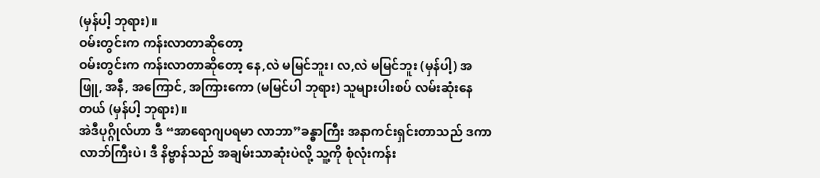(မှန်ပါ့ ဘုရား)။
ဝမ်းတွင်းက ကန်းလာတာဆိုတော့
ဝမ်းတွင်းက ကန်းလာတာဆိုတော့ နေ,လဲ မမြင်ဘူး၊ လ,လဲ မမြင်ဘူး (မှန်ပါ့) အဖြူ, အနီ, အကြောင်, အကြားကော (မမြင်ပါ ဘုရား) သူများပါးစပ် လမ်းဆုံးနေတယ် (မှန်ပါ့ ဘုရား)။
အဲဒီပုဂ္ဂိုလ်ဟာ ဒီ “အာရောဂျပရမာ လာဘာ”ခန္ဓာကြီး အနာကင်းရှင်းတာသည် ဒကာ လာဘ်ကြီးပဲ၊ ဒီ နိဗ္ဗာန်သည် အချမ်းသာဆုံးပဲလို့ သူ့ကို စုံလုံးကန်း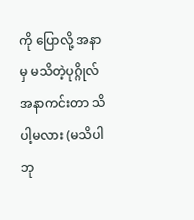ကို ပြောလို့ အနာမှ မသိတဲ့ပုဂ္ဂိုလ် အနာကင်းတာ သိပါ့မလား (မသိပါ ဘု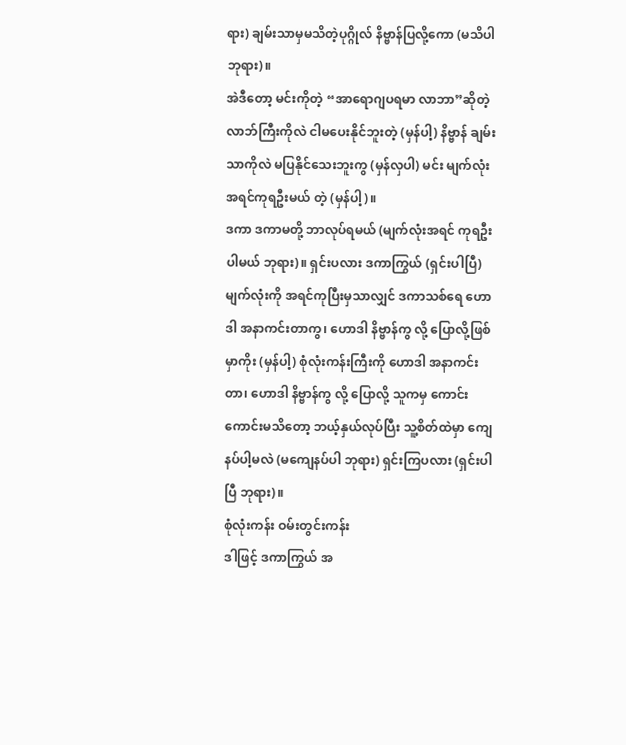ရား) ချမ်းသာမှမသိတဲ့ပုဂ္ဂိုလ် နိဗ္ဗာန်ပြလို့ကော (မသိပါ ဘုရား)။
အဲဒီတော့ မင်းကိုတဲ့ “အာရောဂျပရမာ လာဘာ”ဆိုတဲ့ လာဘ်ကြီးကိုလဲ ငါမပေးနိုင်ဘူးတဲ့ (မှန်ပါ့) နိဗ္ဗာန် ချမ်းသာကိုလဲ မပြနိုင်သေးဘူးကွ (မှန်လှပါ) မင်း မျက်လုံး အရင်ကုရဦးမယ် တဲ့ (မှန်ပါ့)။
ဒကာ ဒကာမတို့ ဘာလုပ်ရမယ် (မျက်လုံးအရင် ကုရဦးပါမယ် ဘုရား)။ ရှင်းပလား ဒကာကြွယ် (ရှင်းပါပြီ)
မျက်လုံးကို အရင်ကုပြီးမှသာလျှင် ဒကာသစ်ရေ ဟောဒါ အနာကင်းတာကွ၊ ဟောဒါ နိဗ္ဗာန်ကွ လို့ ပြောလို့ဖြစ်မှာကိုး (မှန်ပါ့) စုံလုံးကန်းကြီးကို ဟောဒါ အနာကင်းတာ၊ ဟောဒါ နိဗ္ဗာန်ကွ လို့ ပြောလို့ သူကမှ ကောင်းကောင်းမသိတော့ ဘယ့်နှယ်လုပ်ပြီး သူ့စိတ်ထဲမှာ ကျေနပ်ပါ့မလဲ (မကျေနပ်ပါ ဘုရား) ရှင်းကြပလား (ရှင်းပါ ပြီ ဘုရား)။
စုံလုံးကန်း ဝမ်းတွင်းကန်း
ဒါဖြင့် ဒကာကြွယ် အ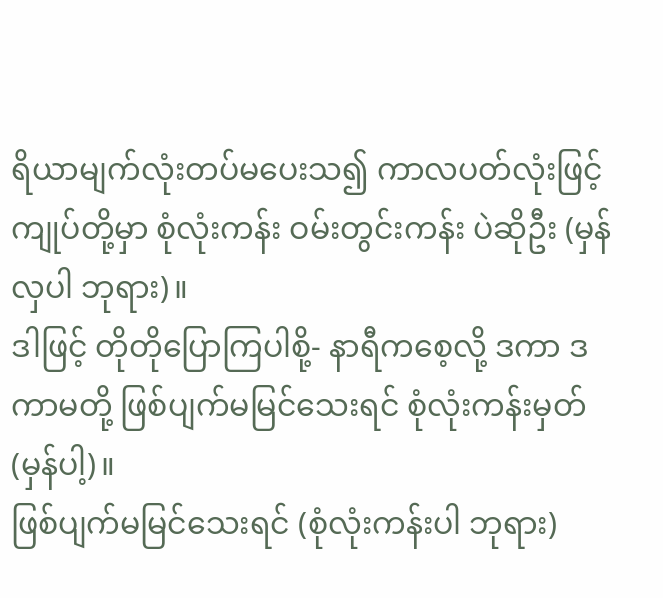ရိယာမျက်လုံးတပ်မပေးသ၍ ကာလပတ်လုံးဖြင့် ကျုပ်တို့မှာ စုံလုံးကန်း ဝမ်းတွင်းကန်း ပဲဆိုဦး (မှန်လှပါ ဘုရား)။
ဒါဖြင့် တိုတိုပြောကြပါစို့- နာရီကစေ့လို့ ဒကာ ဒကာမတို့ ဖြစ်ပျက်မမြင်သေးရင် စုံလုံးကန်းမှတ် (မှန်ပါ့)။
ဖြစ်ပျက်မမြင်သေးရင် (စုံလုံးကန်းပါ ဘုရား)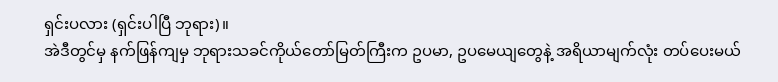ရှင်းပလား (ရှင်းပါပြီ ဘုရား)။
အဲဒီတွင်မှ နက်ဖြန်ကျမှ ဘုရားသခင်ကိုယ်တော်မြတ်ကြီးက ဥပမာ, ဥပမေယျတွေနဲ့ အရိယာမျက်လုံး တပ်ပေးမယ်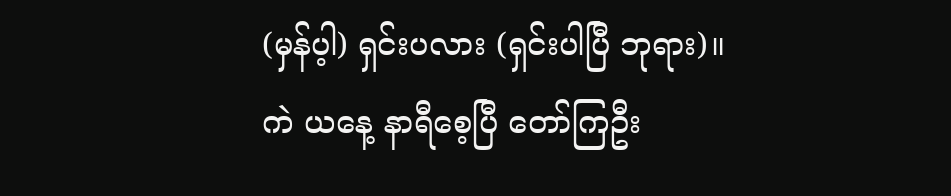(မှန်ပ့ါ) ရှင်းပလား (ရှင်းပါပြီ ဘုရား)။
ကဲ ယနေ့ နာရီစေ့ပြီ တော်ကြဦး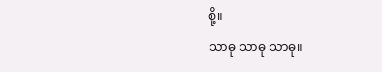စို့။
သာဓု သာဓု သာဓု။